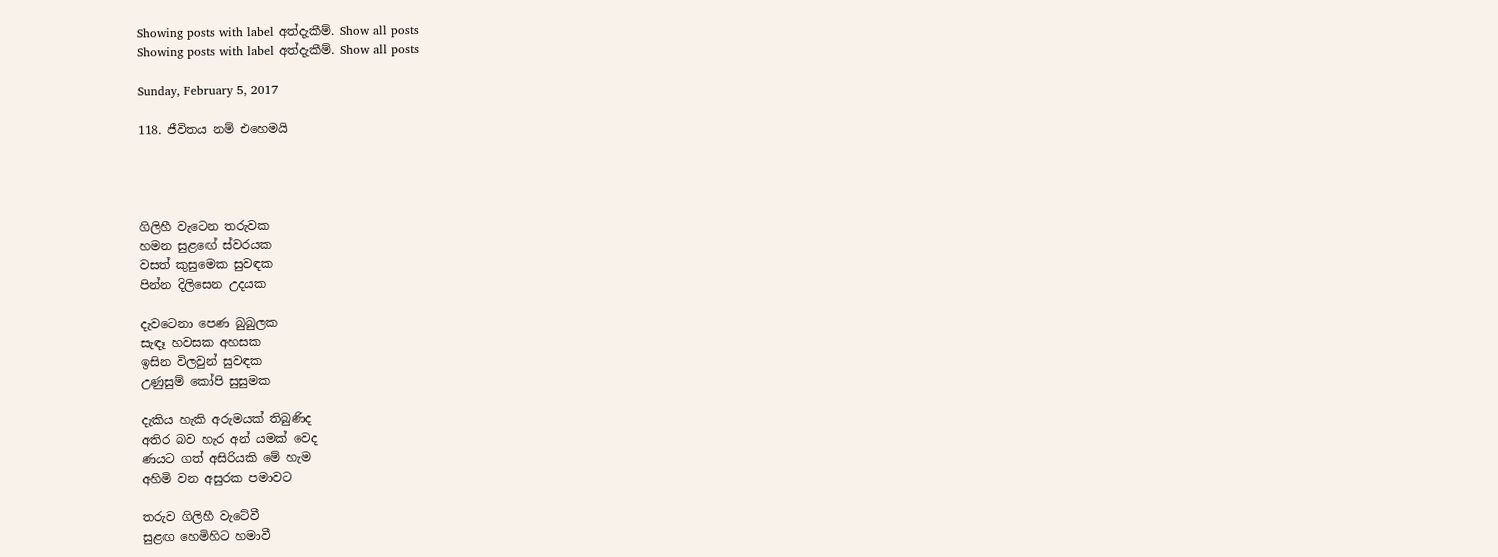Showing posts with label අත්දැකීම්. Show all posts
Showing posts with label අත්දැකීම්. Show all posts

Sunday, February 5, 2017

118. ජීවිතය නම් එහෙමයි




ගිලිහී වැටෙන තරුවක
හමන සුළඟේ ස්වරයක
වසත් කුසුමෙක සුවඳක
පින්න දිලිසෙන උදයක

දැවටෙනා පෙණ බුබුලක
සැඳෑ හවසක අහසක
ඉසින විලවුන් සුවඳක
උණුසුම් කෝපි සුසුමක

දැකිය හැකි අරුමයක් තිබුණිද
අතිර බව හැර අන් යමක් වෙද
ණයට ගත් අසිරියකි මේ හැම
අහිමි වන අසුරක පමාවට

තරුව ගිලිහී වැටේවී
සුළඟ හෙමිහිට හමාවී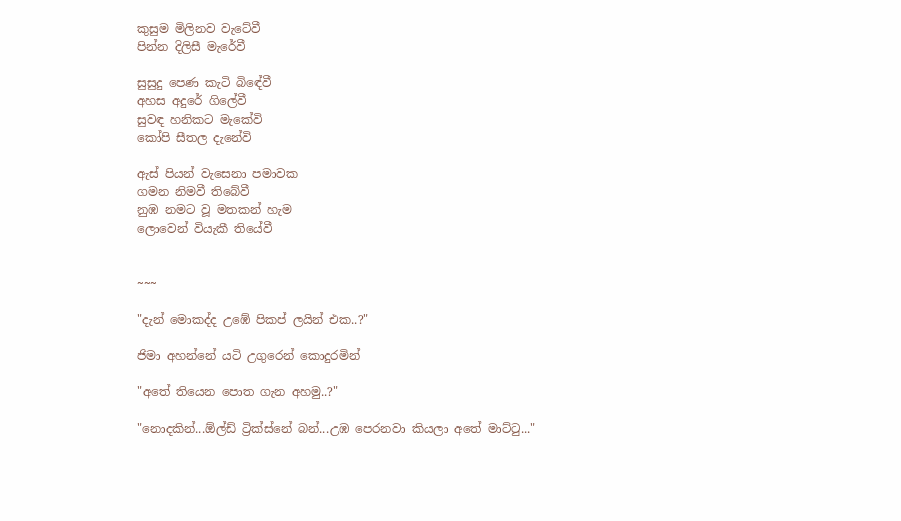කුසුම මිලිනව වැටේවී
පින්න දිලිසී මැරේවී

සුසුදු පෙණ කැටි බිඳේවී
අහස අදුරේ ගිලේවී
සුවඳ හනිකට මැකේවි
කෝපි සීතල දැනේවි

ඇස් පියන් වැසෙනා පමාවක
ගමන නිමවී තිබේවී
නුඹ නමට වූ මතකන් හැම
ලොවෙන් වියැකී තියේවී


~~~

"දැන් මොකද්ද උඹේ පිකප් ලයින් එක..?"

ජිමා අහන්නේ යටි උගුරෙන් කොදුරමින්

"අතේ තියෙන පොත ගැන අහමු..?"

"නොදකින්...ඕල්ඩ් ට්‍රික්ස්නේ බන්...උඹ පෙරනවා කියලා අතේ මාට්ටු..."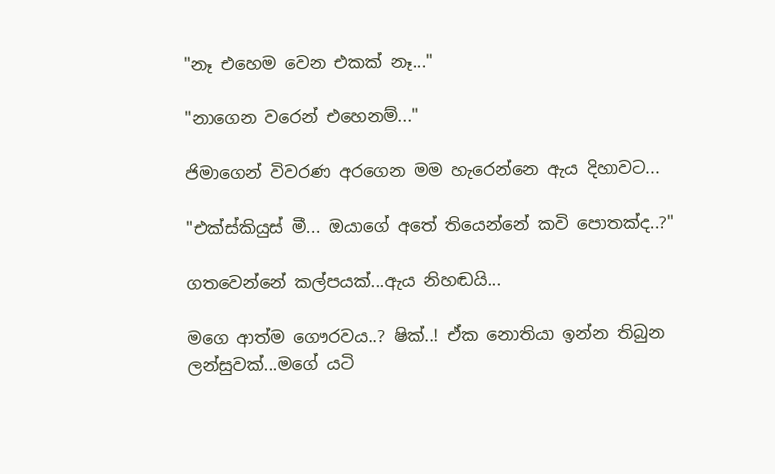"නෑ එහෙම වෙන එකක් නෑ..."

"නාගෙන වරෙන් එහෙනම්..."

ජිමාගෙන් විවරණ අරගෙන මම හැරෙන්නෙ ඇය දිහාවට...

"එක්ස්කියුස් මී... ඔයාගේ අතේ තියෙන්නේ කවි පොතක්ද..?"

ගතවෙන්නේ කල්පයක්...ඇය නිහඬයි...

මගෙ ආත්ම ගෞරවය..? ෂික්..! ඒක නොතියා ඉන්න තිබුන ලන්සුවක්...මගේ යටි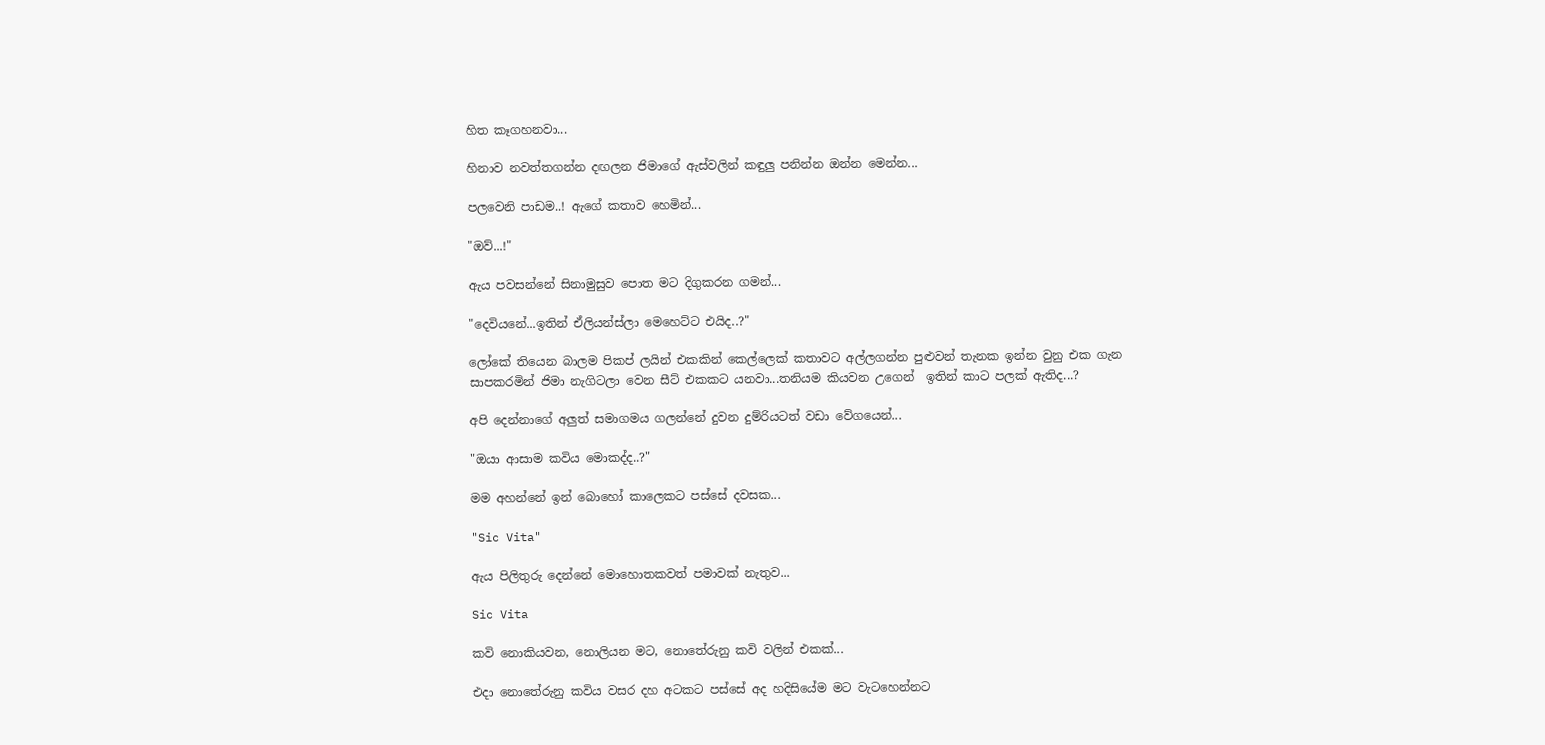හිත කෑගහනවා...

හිනාව නවත්තගන්න දඟලන ජිමාගේ ඇස්වලින් කඳුලු පනින්න ඔන්න මෙන්න...

පලවෙනි පාඩම..! ඇගේ කතාව හෙමින්...

"ඔව්...!"

ඇය පවසන්නේ සිනාමුසුව පොත මට දිගුකරන ගමන්...

"දෙවියනේ...ඉතින් ඒලියන්ස්ලා මෙහෙට්ට එයිද..?"

ලෝකේ තියෙන ‍බාලම පිකප් ලයින් එකකින් කෙල්ලෙක් කතාවට අල්ලගන්න පුළුවන් තැනක ඉන්න වුනු එක ගැන සාපකරමින් ජිමා නැගිටලා වෙන සීට් එකකට යනවා...තනියම කියවන උගෙන්  ඉතින් කාට පලක් ඇතිද...?

අපි දෙන්නාගේ අලුත් සමාගමය ගලන්නේ දුවන දුම්රියටත් වඩා වේගයෙන්...

"ඔයා ආසාම කවිය මොකද්ද..?"

මම අහන්නේ ඉන් බොහෝ කාලෙකට පස්සේ දවසක...

"Sic Vita"

ඇය පිලිතුරු දෙන්නේ මොහොතකවත් පමාවක් නැතුව...

Sic Vita

කවි නොකියවන, නොලියන මට, නොතේරුනු කවි වලින් එකක්...

එදා නොතේරුනු කවිය වසර දහ අටකට පස්සේ අද හදිසියේම මට වැටහෙන්නට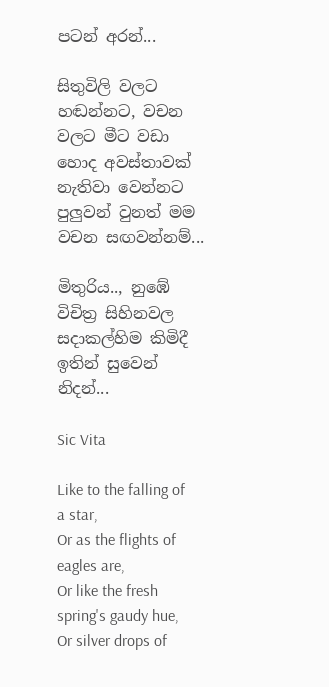පටන් අරන්...

සිතුවිලි වලට හඬන්නට, වචන වලට මීට වඩා හොද අවස්තාවක් නැතිවා වෙන්නට පුලුවන් වුනත් මම වචන සඟවන්නම්...

මිතුරිය.., නුඹේ විචිත්‍ර සිහිනවල සදාකල්හිම කිමිදී ඉතින් සුවෙන් නිදන්...

Sic Vita

Like to the falling of a star,
Or as the flights of eagles are,
Or like the fresh spring's gaudy hue,
Or silver drops of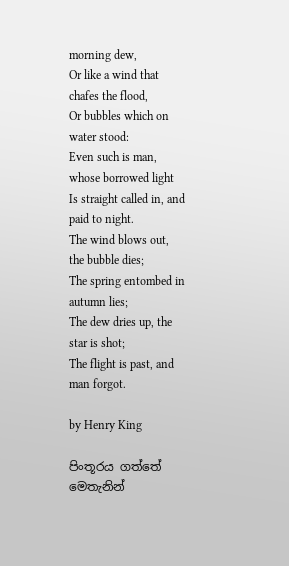morning dew,
Or like a wind that chafes the flood,
Or bubbles which on water stood:
Even such is man, whose borrowed light
Is straight called in, and paid to night.
The wind blows out, the bubble dies;
The spring entombed in autumn lies;
The dew dries up, the star is shot;
The flight is past, and man forgot.

by Henry King

පිංතූරය ගත්තේ මෙතැනින්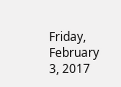Friday, February 3, 2017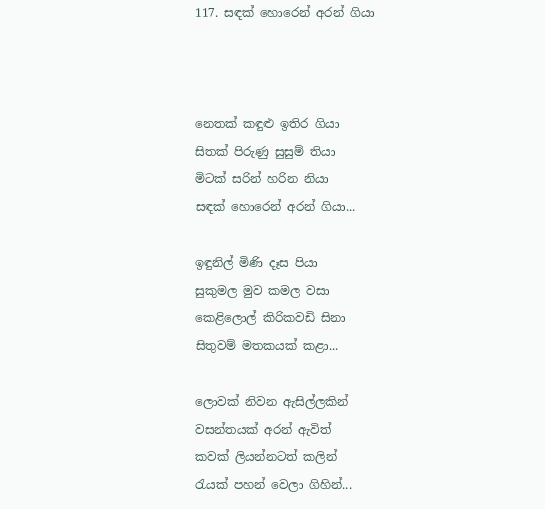117. සඳක් හොරෙන් අරන් ගියා



නෙතක් කඳුළු ඉතිර ගියා
සිතක් පිරුණු සුසුම් තියා
මිටක් සරින් හරින නියා
සඳක් හොරෙන් අරන් ගියා...

ඉඳුනිල් මිණි දෑස පියා
සුකුමල මුව කමල වසා
කෙළිලොල් කිරිකවඩි සිනා
සිතුවම් මතකයක් කළා...

ලොවක් නිවන ඇසිල්ලකින්
වසන්තයක් අරන් ඇවිත්
කවක් ලියන්නටත් කලින්
රැයක් පහන් වෙලා ගිහින්...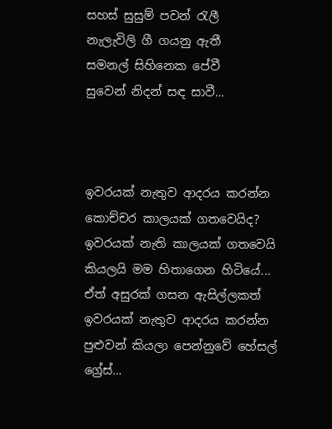සහස් සුසුම් පවන් රැලී
නැලැවිලි ගී ගයනු ඇතී
සමනල් සිහිනෙක පේවී
සුවෙන් නිදන් සඳ සාවී...



ඉවරයක් නැතුව ආදරය කරන්න කොච්චර කාලයක් ගතවෙයිද? ඉවරයක් නැති කාලයක් ගතවෙයි කියලයි මම හිතාගෙන හිටියේ... ඒත් අසුරක් ගසන ඇසිල්ලකත් ඉවරයක් නැතුව ආදරය කරන්න පුළුවන් කියලා පෙන්නුවේ හේසල් ග්‍රේස්...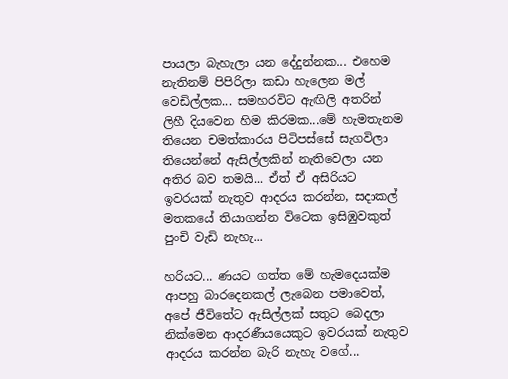පායලා බැහැලා යන දේදුන්නක... එහෙම නැතිනම් පිපිරිලා කඩා හැලෙන මල් වෙඩිල්ලක... සමහරවිට ඇඟිලි අතරින් ලිහී දියවෙන හිම කිරමක...මේ හැමතැනම තියෙන චමත්කාරය පිටිපස්සේ සැගවිලා තියෙන්නේ ඇසිල්ලකින් නැතිවෙලා යන අතිර බව තමයි... ඒත් ඒ අසිරියට ඉවරයක් නැතුව ආදරය කරන්න, සදාකල් මතකයේ තියාගන්න විටෙක ඉසිඹුවකුත් පු‍ංචි වැඩි නැහැ...

හරියට... ණයට ගත්ත මේ හැමදෙයක්ම ආපහු බාරදෙනකල් ලැබෙන පමාවෙත්, අපේ ජීවිතේට ඇසිල්ලක් සතුට බෙදලා නික්මෙන ආදරණීයයෙකුට ඉවරයක් නැතුව ආදරය කරන්න බැරි නැහැ වගේ...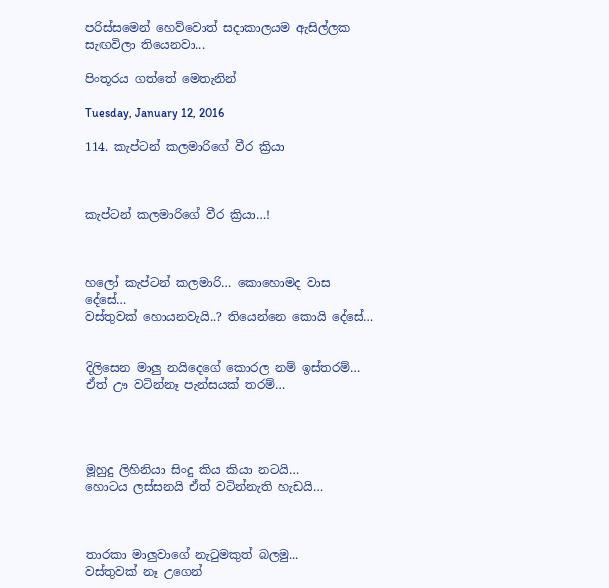පරිස්සමෙන් හෙව්වොත් සදාකාලයම ඇසිල්ලක සැඟවිලා තියෙනවා...

පිංතූරය ගත්තේ මෙතැනින්

Tuesday, January 12, 2016

114. කැප්ටන් කලමාරිගේ වීර ක්‍රියා



කැප්ටන් කලමාරිගේ වීර ක්‍රියා…!



හලෝ කැප්ටන් කලමාරි… කොහොමද වාස දේසේ…
වස්තුවක් හොයනවැයි..? තියෙන්නෙ කොයි දේසේ…


දිලිසෙන මාලු නයිදෙගේ කොරල නම් ඉස්තරම්…
ඒත් ඌ වටින්නෑ පැන්සයක් තරම්…




මූහුදු ලිහිනියා සිංදු කිය කියා නටයි…
හොටය ලස්සනයි ඒත් වටින්නැති හැඩයි…



තාරකා මාලුවාගේ නැටුමකුත් බලමු...
වස්තුවක් නෑ උගෙන්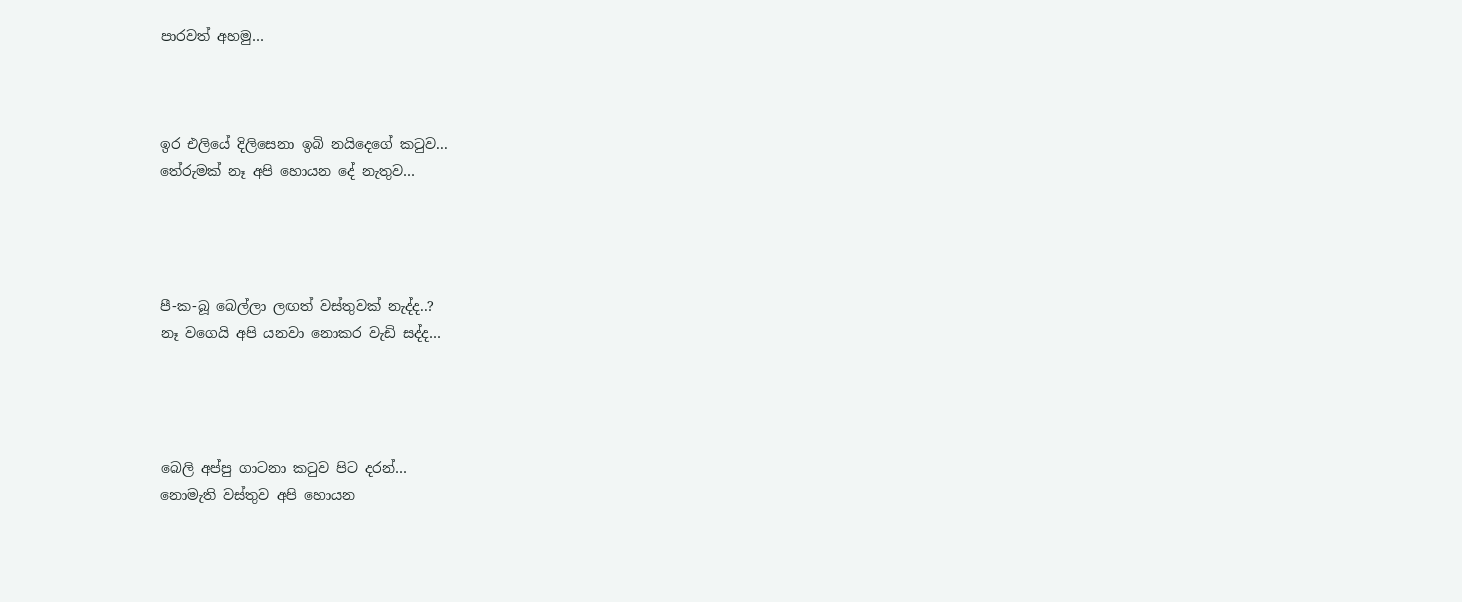පාරවත් අහමු…



ඉර එලියේ දිලිසෙනා ඉබි නයිදෙගේ කටුව...
තේරුමක් නෑ අපි හොයන දේ නැතුව…




පී-ක-බූ බෙල්ලා ලඟත් වස්තුවක් නැද්ද..?
නෑ වගෙයි අපි යනවා නොකර වැඩි සද්ද…




බෙලි අප්පු ගාටනා කටුව පිට දරන්…
නොමැති වස්තුව අපි හොයන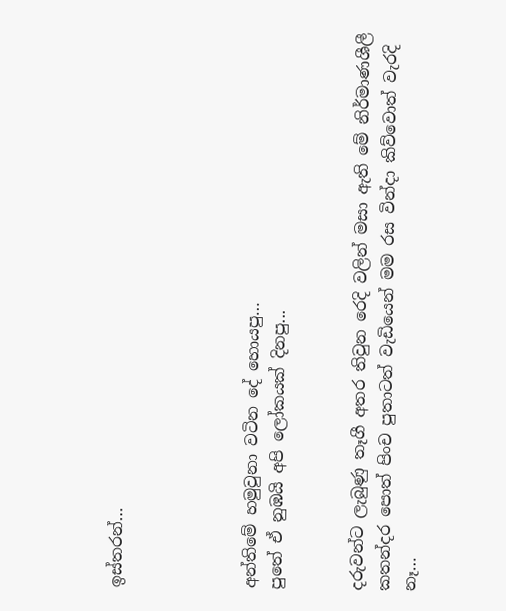ඉස්තරන්…




අන්තිමේ හමුවුනා වටින දේ හොයපු…
පුතේ ඒ නුඹයි අපි ලෝකයක් දිනපු...


දරුවන්ට ලැබුණු තෑගී අතර තිවුන රෙදි වලින් මසා ඇති මේ නිර්මාණශීලී කතන්දර පොත් පිං‍ච පුතාටත් වැඩියෙන් මම රස වින්දා කිව්වොත් වැරදි නෑ…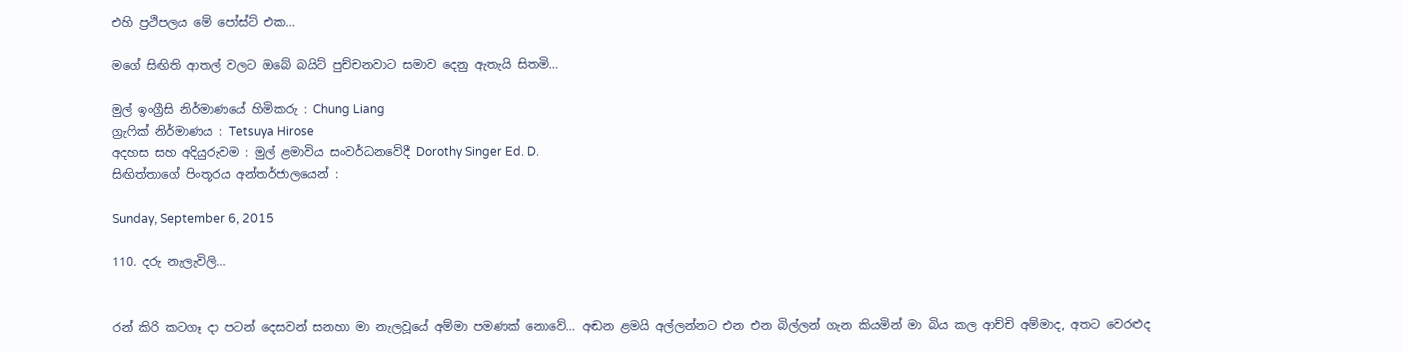එහි ප්‍රථිපලය මේ පෝස්ට් එක…

මගේ සිඟිති ආතල් වලට ඔබේ බයිට් පුච්චනවාට සමාව දෙනු ඇතැයි සිතමි…

මුල් ඉංග්‍රීසි නිර්මාණයේ හිමිකරු : Chung Liang
ග්‍රැෆික් නිර්මාණය : Tetsuya Hirose
අදහස සහ අදියුරුවම : මුල් ළමාවිය සංවර්ධනවේදී Dorothy Singer Ed. D.
සිඟිත්තාගේ පිංතූරය අන්තර්ජාලයෙන් :

Sunday, September 6, 2015

110. දරු නැලැවිලි…


රන් කිරි කටගෑ දා පටන් දෙසවන් සනහා මා නැලවූයේ අම්මා පමණක් නොවේ… අඬන ළමයි අල්ලන්නට එන එන බිල්ලන් ගැන කියමින් මා බිය කල ආච්චි අම්මාද, අතට වෙරළුද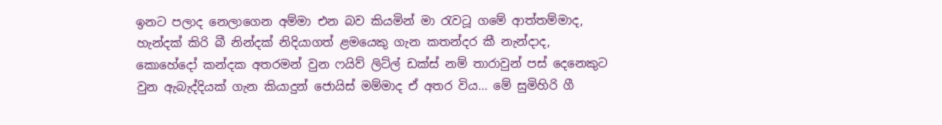ඉනට පලාද නෙලාගෙන අම්මා එන බව කියමින් මා රැවටූ ගමේ ආත්තම්මාද, හැන්දක් කිරි බී නින්දක් නිදියාගත් ළමයෙකු ගැන කතන්දර කී නැන්දාද, කොහේදෝ කන්දක අතරමන් වුන ෆයිව් ලිට්ල් ඩක්ස් නම් තාරාවුන් පස් දෙනෙකුට වුන ඇබැද්දියක් ගැන කියාදුන් ජොයිස් මම්මාද ඒ අතර විය… මේ සුමිහිරි ගී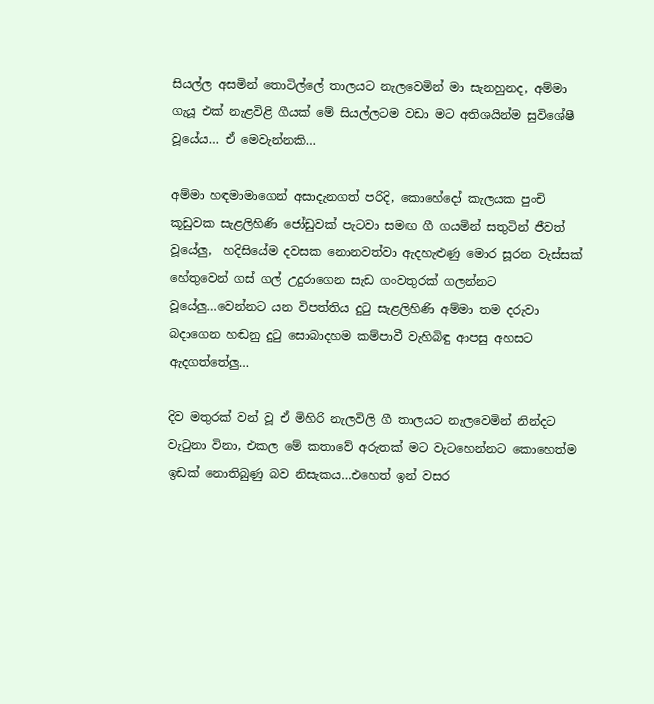සියල්ල අසමින් තොටිල්ලේ තාලයට නැලවෙමින් මා සැනහුනද, අම්මා ගැයූ එක් නැළවිළි ගීයක් මේ සියල්ලටම වඩා මට අතිශයින්ම සුවිශේෂී වූයේය… ඒ මෙවැන්නකි…

අම්මා හඳමාමාගෙන් අසාදැනගත් පරිදි, කොහේදෝ කැලයක පුංචි කූඩුවක සැළලිහිණි ජෝඩුවක් පැටවා සමඟ ගී ගයමින් සතුටින් ජීවත් වූයේලු,  හදිසියේම දවසක නොනවත්වා ඇදහැළුණු මොර සූරන වැස්සක් හේතුවෙන් ගස් ගල් උදුරාගෙන සැඩ ගංවතුරක් ගලන්නට වූයේලු…වෙන්නට යන විපත්තිය දුටු සැළලිහිණි අම්මා තම දරුවා බදාගෙන හඬනු දුටු සොබාදහම කම්පාවී වැහිබිඳු ආපසු අහසට ඇදගත්තේලු…

දිව මතුරක් වන් වූ ඒ මිහිරි නැලවිලි ගී තාලයට නැලවෙමින් නින්දට වැටුනා විනා, එකල මේ කතාවේ අරුතක් මට වැටහෙන්නට කොහෙත්ම ඉඩක් නොතිබුණු බව නිසැකය…එහෙත් ඉන් වසර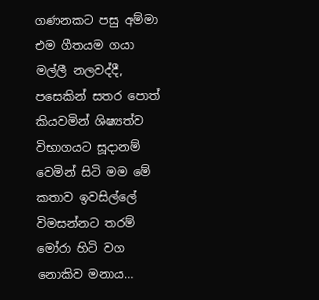ගණනකට පසු අම්මා එම ගීතයම ගයා මල්ලී නලවද්දී, පසෙකින් සතර පොත් කියවමින් ශිෂ්‍යත්ව විභාගයට සූදානම් වෙමින් සිටි මම මේ කතාව ඉවසිල්ලේ විමසන්නට තරම් මෝරා හිටි වග නොකිව මනාය…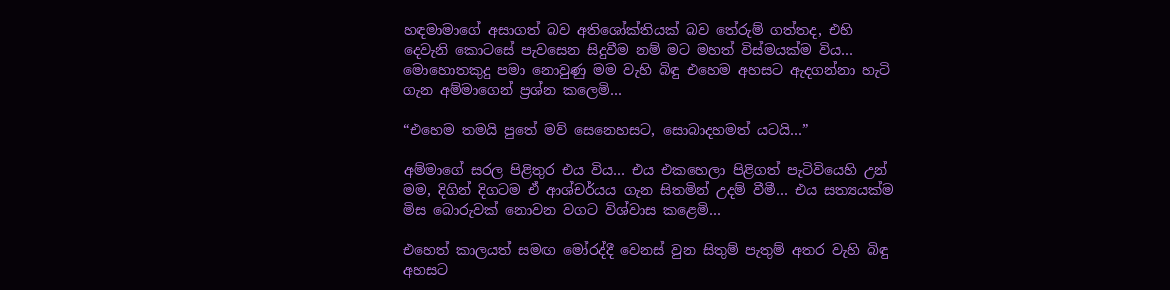හඳමාමාගේ අසාගත් බව අතිශෝක්තියක් බව තේරුම් ගත්තද, එහි දෙවැනි කොටසේ පැවසෙන සිදුවීම නම් මට මහත් විස්මයක්ම විය… මොහොතකුදු පමා නොවුණු මම වැහි බිඳු එහෙම අහසට ඇදගන්නා හැටි ගැන අම්මාගෙන් ප්‍රශ්න කලෙමි…

“එහෙම තමයි පුතේ මව් සෙනෙහසට, සොබාදහමත් යටයි…”

අම්මාගේ සරල පිළිතුර එය විය… එය එකහෙලා පිළිගත් පැටිවියෙහි උන් මම, දිගින් දිගටම ඒ ආශ්චර්යය ගැන සිතමින් උදම් වීමී… එය සත්‍යයක්ම මිස බොරුවක් නොවන වගට විශ්වාස කළෙමි…

එහෙත් කාලයත් සමඟ මෝරද්දී වෙනස් වුන සිතුම් පැතුම් අතර වැහි බිඳු අහසට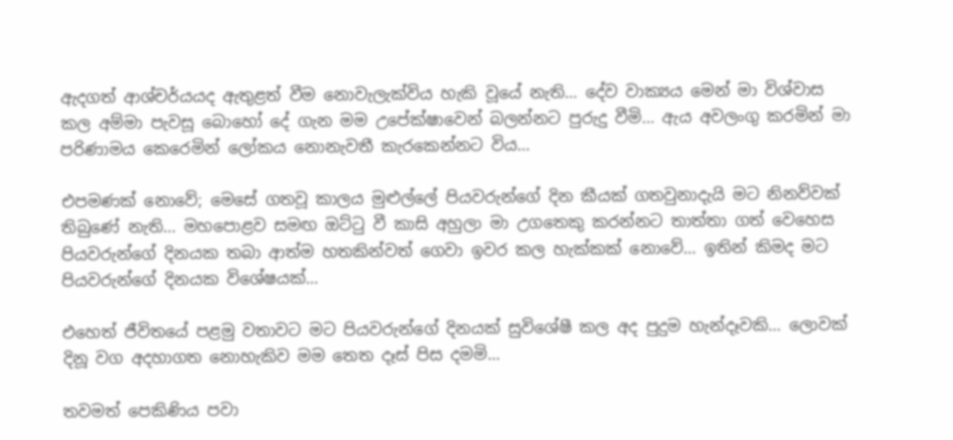ඇදගත් ආශ්චර්යයද ඇතුළත් වීම නොවැලැක්විය හැකි වූයේ නැති… දේව වාක්‍යය මෙන් මා විශ්වාස කල අම්මා පැවසූ බොහෝ දේ ගැන මම උපේක්ෂාවෙන් බලන්නට පුරුදු වීමි… ඇය අවලංගු කරමින් මා පරිණාමය කෙරෙමින් ලෝකය නොනැවතී කැරකෙන්නට විය…

එපමණක් නොවේ; මෙසේ ගතවූ කාලය මුළුල්ලේ පියවරුන්ගේ දින කීයක් ගතවුනාදැයි මට නිනව්වක් තිබුණේ නැති… මහපොළව සමඟ ඔට්ටු වී කාසි අහුලා මා උගතෙකු කරන්නට තාත්තා ගත් වෙහෙස පියවරුන්ගේ දිනයක තබා ආත්ම හතකින්වත් ගෙවා ඉවර කල හැක්කක් නොවේ… ඉතින් කිමද මට පියවරුන්ගේ දිනයක විශේෂයක්…

එහෙත් ජීවිතයේ පළමු වතාවට මට පියවරුන්ගේ දිනයක් සුවිශේෂී කල අද පුදුම හැන්දෑවකි… ලොවක් දිනූ වග අදහාගත නොහැකිව මම තෙත දෑස් පිස දමමි…

තවමත් පෙකිණිය පවා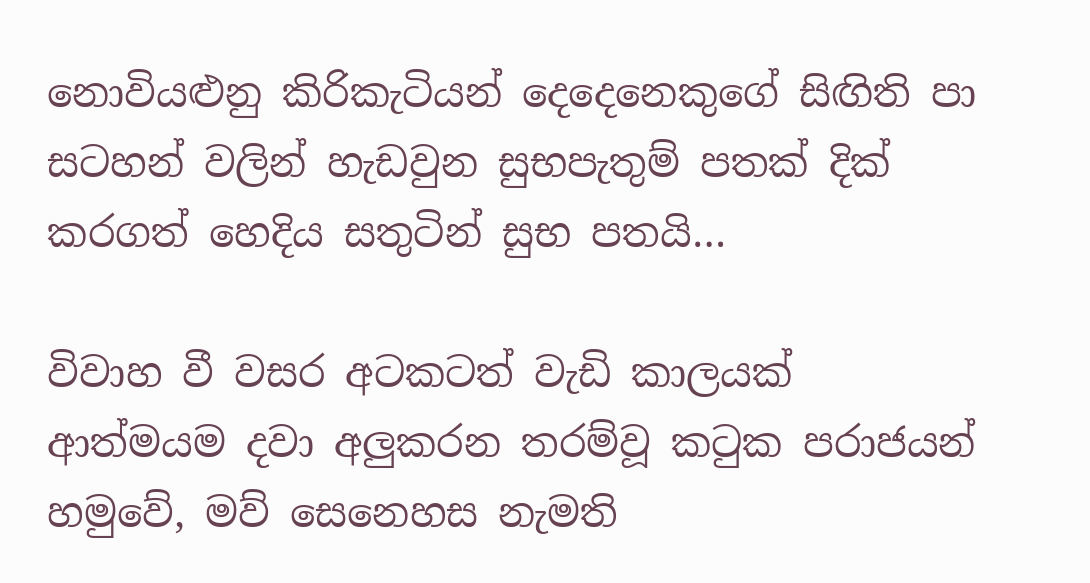නොවියළුනු කිරිකැටියන් දෙදෙනෙකුගේ සිඟිති පා සටහන් වලින් හැඩවුන සුභපැතුම් පතක් දික් කරගත් හෙදිය සතුටින් සුභ පතයි…

විවාහ වී වසර අටකටත් වැඩි කාලයක්  ආත්මයම දවා අලුකරන තරම්වූ කටුක පරාජයන් හමුවේ, මව් සෙනෙහස නැමති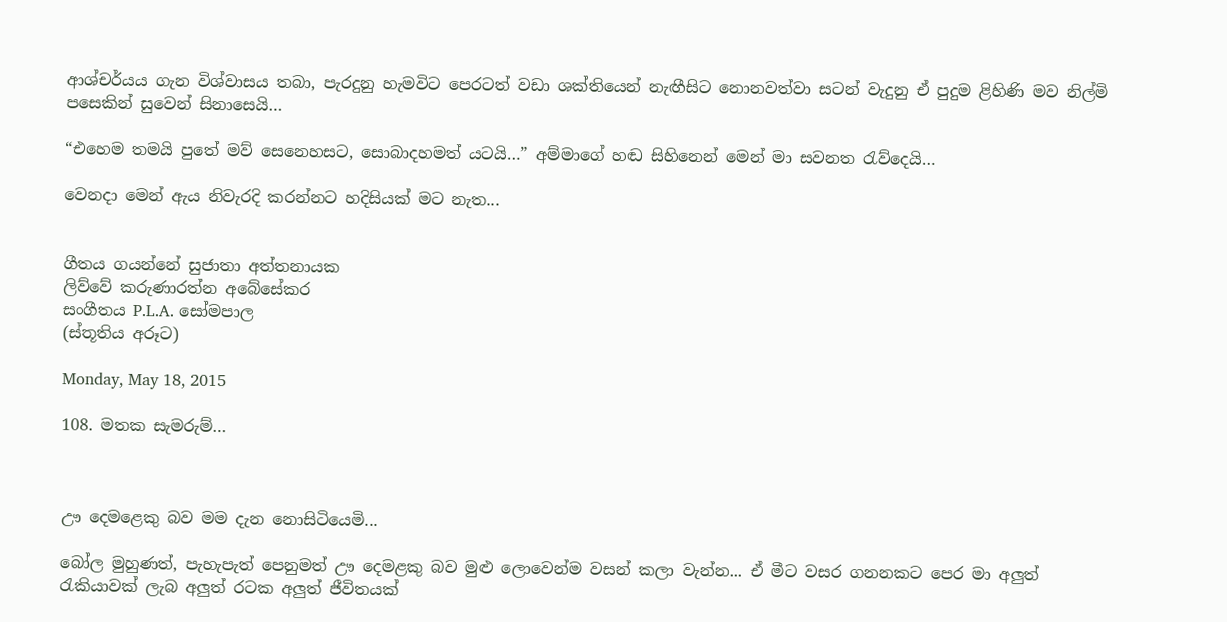ආශ්චර්යය ගැන විශ්වාසය තබා, පැරදුනු හැමවිට පෙරටත් වඩා ශක්තියෙන් නැඟීසිට නොනවත්වා සටන් වැදුනු ඒ පුදුම ළිහිණි මව නිල්මි පසෙකින් සුවෙන් සිනාසෙයි…

“එහෙම තමයි පුතේ මව් සෙනෙහසට, සොබාදහමත් යටයි…” අම්මාගේ හඬ සිහිනෙන් මෙන් මා සවනත රැව්දෙයි…

වෙනදා මෙන් ඇය නිවැරදි කරන්නට හදිසියක් මට නැත...


ගීතය ගයන්නේ සුජාතා අත්තනායක
ලිව්වේ කරුණාරත්න අබේසේකර
සංගීතය P.L.A. සෝමපාල
(ස්තූතිය අරූට)

Monday, May 18, 2015

108. මතක සැමරුම්…



ඌ දෙමළෙකු බව මම දැන නොසිටියෙමි...

බෝල මුහුණත්, පැහැපැත් පෙනුමත් ඌ දෙමළකු බව මුළු ලොවෙන්ම වසන් කලා වැන්න... ඒ මීට වසර ගනනකට පෙර මා අලුත් රැකියාවක් ලැබ අලුත් රටක අලුත් ජීවිතයක්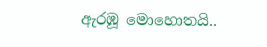ඇරඹූ මොහොතයි..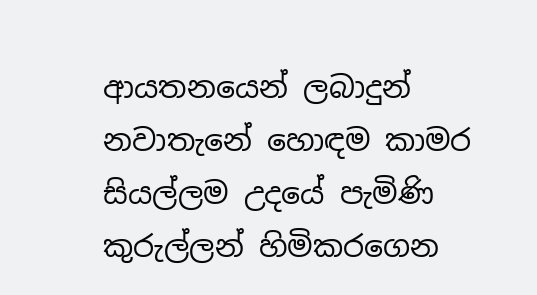ආයතනයෙන් ලබාදුන් නවාතැනේ හොඳම කාමර සියල්ලම උදයේ පැමිණි කුරුල්ලන් හිමිකරගෙන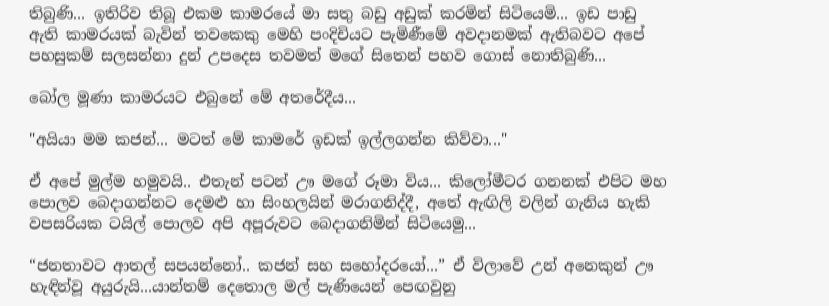තිබුණි... ඉතිරිව තිබූ එකම කාමරයේ මා සතු බඩු අඩුක් කරමින් සිටියෙමි... ඉඩ පාඩු ඇති කාමරයක් බැවින් තවකෙකු මෙහි පංදිචියට පැමිණීමේ අවදානමක් ඇතිබවට අපේ පහසුකම් සලසන්නා දුන් උපදෙස තවමත් මගේ සිතෙන් පහව ගොස් නොතිබුණි...

බෝල මූණා කාමරයට එබුනේ මේ අතරේදීය...

"අයියා මම කජන්... මටත් මේ කාමරේ ඉඩක් ඉල්ලගන්න කිව්වා..."

ඒ අපේ මුල්ම හමුවයි.. එතැන් පටන් ඌ මගේ රූමා විය... කිලෝමීටර ගනනක් එපිට මහ පොලව බෙදාගන්නට දෙමළු හා සිංහලයින් මරාගනිද්දී, අතේ ඇඟිලි වලින් ගැනිය හැකි වපසරියක ටයිල් පොලව අපි අපූරුවට බෙදාගනිමින් සිටියෙමු...

“ජනතාවට ආතල් සපයන්නෝ.. කජන් සහ සහෝදරයෝ...” ඒ විලාවේ උන් අනෙකුන් ඌ හැඳින්වූ අයුරුයි...යාන්තම් දෙතොල මල් පැණියෙන් පෙඟවුනු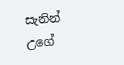සැනින් උගේ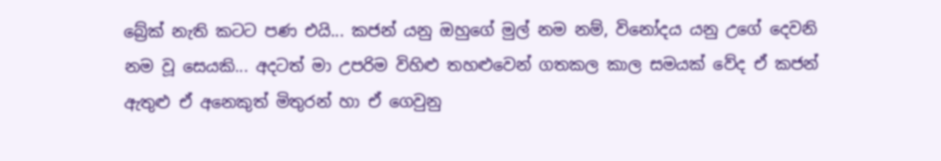බ්‍රේක් නැති කටට පණ එයි... කජන් යනු ඔහුගේ මුල් නම නම්, විනෝදය යනු උගේ දෙවනි නම වූ සෙයකි... අදටත් මා උපරිම විහිළු තහළුවෙන් ගතකල කාල සමයක් වේද ඒ කජන් ඇතුළු ඒ අනෙකුත් මිතුරන් හා ඒ ගෙවුනු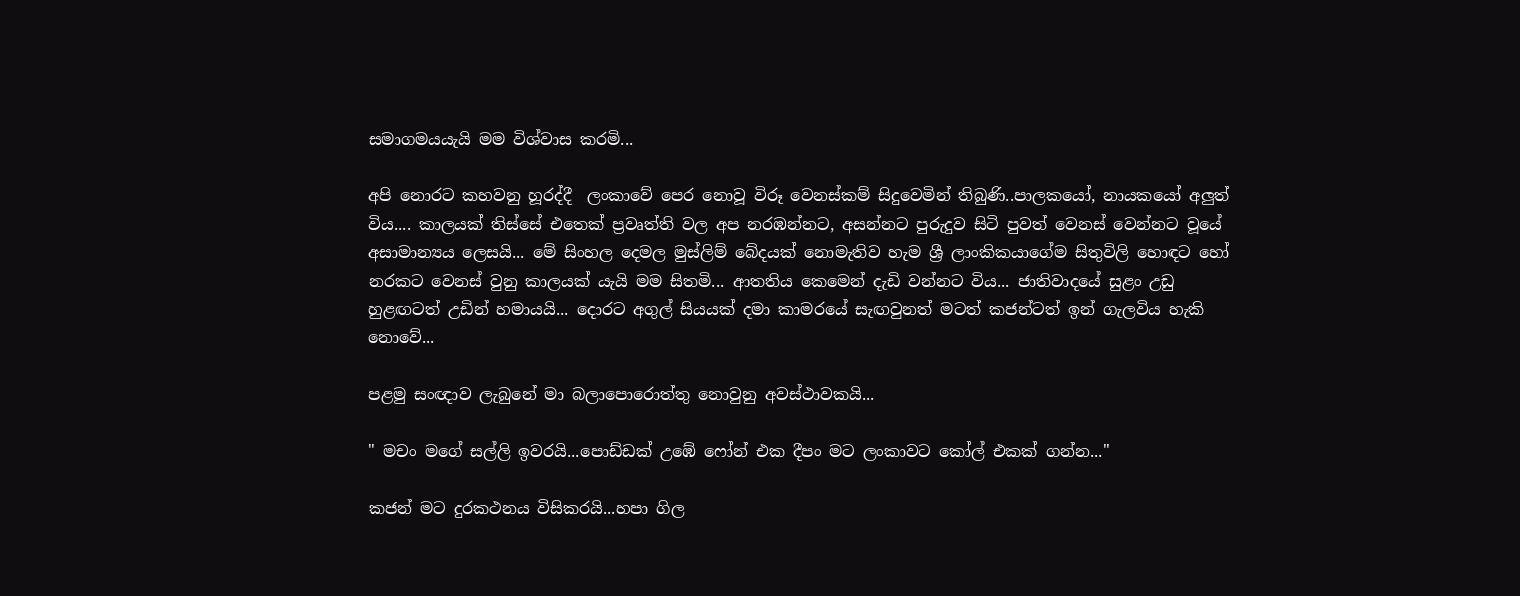සමාගමයයැයි මම විශ්වාස කරමි...

අපි නොරට කහවනු හූරද්දී  ලංකාවේ පෙර නොවූ විරූ වෙනස්කම් සිදුවෙමින් තිබුණි..පාලකයෝ, නායකයෝ අලුත් විය.... කාලයක් තිස්සේ එතෙක් ප්‍රවෘත්ති වල අප නරඹන්නට, අසන්නට පුරුදුව සිටි පුවත් වෙනස් වෙන්නට වූයේ අසාමාන්‍යය ලෙසයි... මේ සිංහල දෙමල මුස්ලිම් බේදයක් නොමැතිව හැම ශ්‍රී ලාංකිකයාගේම සිතුවිලි හොඳට හෝ නරකට වෙනස් වුනු කාලයක් යැයි මම සිතමි... ආතතිය කෙමෙන් දැඩි වන්නට විය... ජාතිවාදයේ සුළං උඩු හුළඟටත් උඩින් හමායයි... දොරට අගුල් සියයක් දමා කාමරයේ සැඟවුනත් මටත් කජන්ටත් ඉන් ගැලවිය හැකි නොවේ...

පළමු සංඥාව ලැබුනේ මා බලාපොරොත්තු නොවුනු අවස්ථාවකයි...

" මචං මගේ සල්ලි ඉවරයි...පොඩ්ඩක් උඹේ ෆෝන් එක දීපං මට ලංකාවට කෝල් එකක් ගන්න..."

කජන් මට දුරකථනය විසිකරයි...හපා ගිල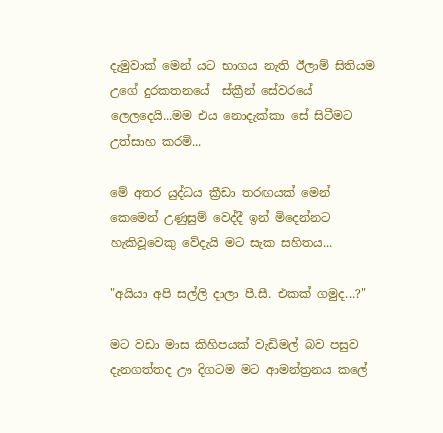දැමුවාක් මෙන් යට භාගය නැති ඊලාම් සිතියම උගේ දුරකතනයේ  ස්ක්‍රීන් සේවරයේ ලෙලදෙයි...මම එය නොදැක්කා සේ සිටීමට උත්සාහ කරමි...

මේ අතර යුද්ධය ක්‍රීඩා තරඟයක් මෙන් කෙමෙන් උණුසුම් වෙද්දී ඉන් මිදෙන්නට හැකිවූවෙකු වේදැයි මට සැක සහිතය...

"අයියා අපි සල්ලි දාලා පී.සී. එකක් ගමුද...?"

මට වඩා මාස කිහිපයක් වැඩිමල් බව පසුව දැනගත්තද ඌ දිගටම මට ආමන්ත්‍රනය කලේ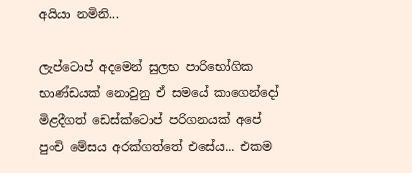අයියා නමිනි...

ලැප්ටොප් අදමෙන් සුලභ පාරිභෝගික භාණ්ඩයක් නොවුනු ඒ සමයේ කාගෙන්දෝ මිළදීගත් ඩෙස්ක්ටොප් පරිගනයක් අපේ පුංචි මේසය අරක්ගත්තේ එසේය... එකම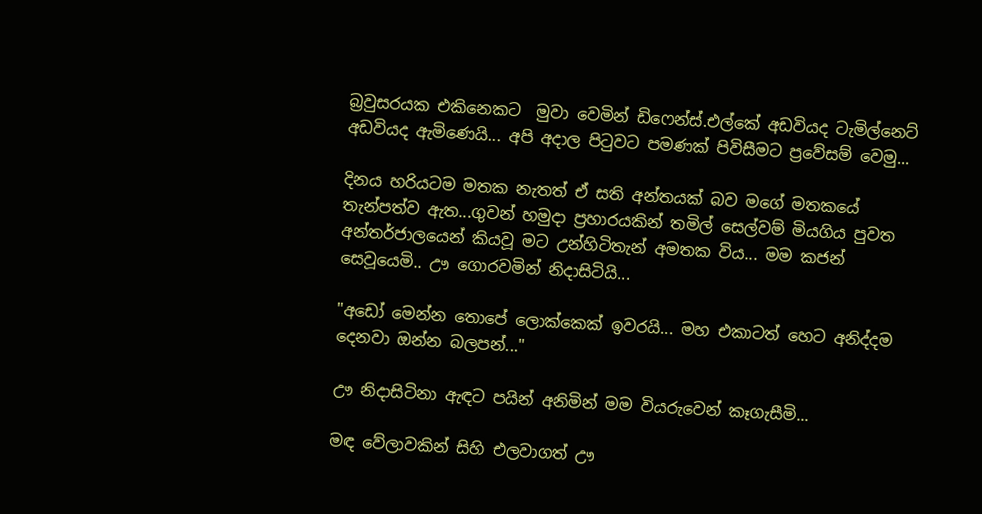බ්‍රවුසරයක එකිනෙකට  මුවා වෙමින් ඩිෆෙන්ස්.එල්කේ අඩවියද ටැමිල්නෙට් අඩවියද ඇමිණෙයි... අපි අදාල පිටුවට පමණක් පිවිසීමට ප්‍රවේසම් වෙමු...

දිනය හරියටම මතක නැතත් ඒ සති අන්තයක් බව මගේ මතකයේ තැන්පත්ව ඇත...ගුවන් හමුදා ප්‍රහාරයකින් තමිල් සෙල්වම් මියගිය පුවත අන්තර්ජාලයෙන් කියවූ මට උන්හිටිතැන් අමතක විය... මම කජන් සෙවූයෙමි.. ඌ ගොරවමින් නිදාසිටියි...

"අඩෝ මෙන්න තොපේ ලොක්කෙක් ඉවරයි... මහ එකාටත් හෙට අනිද්දම දෙනවා ඔන්න බලපන්..."

ඌ නිදාසිටිනා ඇඳට පයින් අනිමින් මම වියරුවෙන් කෑගැසීමි...

මඳ වේලාවකින් සිහි එලවාගත් ඌ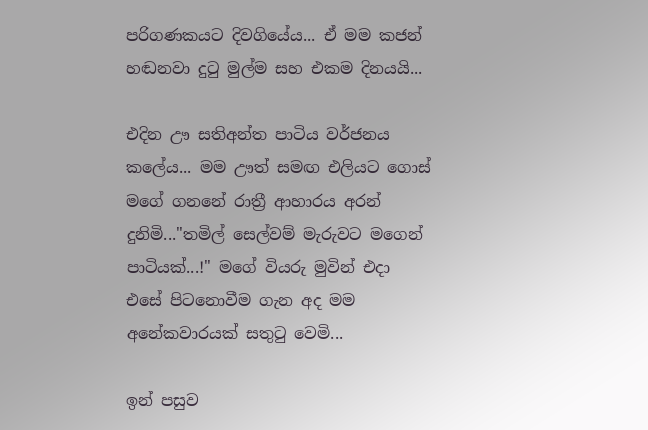පරිගණකයට දිවගියේය... ඒ මම කජන් හඬනවා දුටු මුල්ම සහ එකම දිනයයි...

එදින ඌ සතිඅන්ත පාටිය වර්ජනය කලේය... මම ඌත් සමඟ එලියට ගොස් මගේ ගනනේ රාත්‍රී ආහාරය අරන් දුනිමි..."තමිල් සෙල්වම් මැරුවට මගෙන් පාටියක්...!" මගේ වියරු මුවින් එදා එසේ පිටනොවීම ගැන අද මම අනේකවාරයක් සතුටු වෙමි...

ඉන් පසුව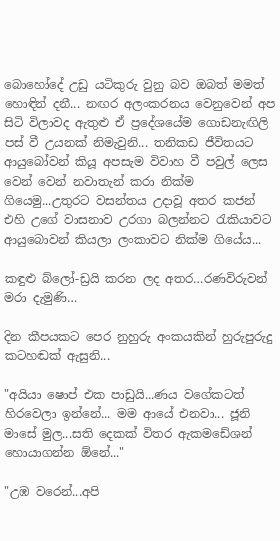බොහෝදේ උඩු යටිකුරු වුනු බව ඔබත් මමත් හොඳින් දනී... නඟර අලංකරනය වෙනුවෙන් අප සිටි විලාවද ඇතුළු ඒ ප්‍රදේශයේම ගොඩනැඟිලි පස් වී උයනක් නිමැවුනි... තනිකඩ ජීවිතයට ආයුබෝවන් කියූ අපසැම විවාහ වී පවුල් ලෙස වෙන් වෙන් නවාතැන් කරා නික්ම ගියෙමු...උතුරට වසන්තය උදාවූ අතර කජන් එහි උගේ වාසනාව උරගා බලන්නට රැකියාවට ආයුබොවන් කියලා ලංකාවට නික්ම ගියේය...

කඳුළු බ්ලෝ-ඩ්‍රයි කරන ලද අතර…රණවිරුවන් මරා දැමුණි…

දින කීපයකට පෙර නුහුරු අංකයකින් හුරුපුරුදු කටහඬක් ඇසුනි...

"අයියා ෂොප් එක පාඩුයි...ණය වගේකටත් හිරවෙලා ඉන්නේ... මම ආයේ එනවා... ජූනි මාසේ මුල...සති දෙකක් විතර ඇකමඩේශන් හොයාගන්න ඕනේ..."

"උඹ වරෙන්...අපි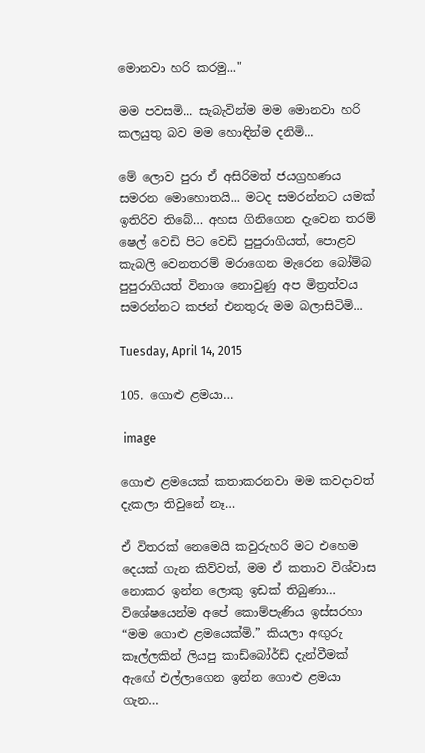මොනවා හරි කරමු..."

මම පවසමි... සැබැවින්ම මම මොනවා හරි කලයුතු බව මම හොඳින්ම දනිමි...

මේ ලොව පුරා ඒ අසිරිමත් ජයග්‍රහණය සමරන මොහොතයි... මටද සමරන්නට යමක් ඉතිරිව තිබේ… අහස ගිනිගෙන දැවෙන තරම් ෂෙල් වෙඩි පිට වෙඩි පුපුරාගියත්, පොළව කැබලි වෙනතරම් මරාගෙන මැරෙන බෝම්බ පුපුරාගියත් විනාශ නොවුණු අප මිත්‍රත්වය සමරන්නට කජන් එනතුරු මම බලාසිටිමි...

Tuesday, April 14, 2015

105. ගොළු ළමයා…

 image

ගොළු ළමයෙක් කතාකරනවා මම කවදාවත් දැකලා තිවුනේ නෑ…

ඒ විතරක් නෙමෙයි කවුරුහරි මට එහෙම දෙයක් ගැන කිව්වත්, මම ඒ කතාව විශ්වාස නොකර ඉන්න ලොකු ඉඩක් තිබුණා… විශේෂයෙන්ම අපේ කොම්පැණිය ඉස්සරහා “මම ගොළු ළමයෙක්මි.” කියලා අඟුරු කෑල්ලකින් ලියපු කාඩ්බෝර්ඩ් දැන්වීමක් ඇඟේ එල්ලාගෙන ඉන්න ගොළු ළමයා ගැන…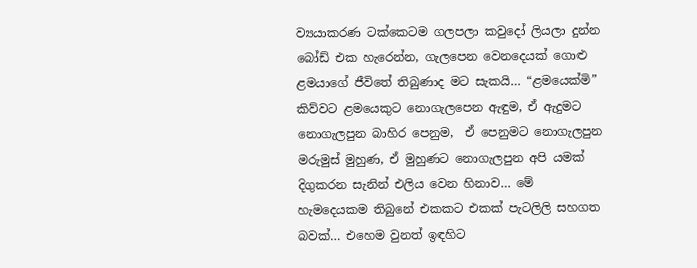ව්‍යයාකරණ ටක්කෙටම ගලපලා කවුදෝ ලියලා දුන්න බෝඩ් එක හැරෙන්න, ගැලපෙන වෙනදෙයක් ගොළු ළමයාගේ ජීවිතේ තිබුණාද මට සැකයි… “ළමයෙක්මි” කිව්වට ළමයෙකුට නොගැලපෙන ඇඳුම, ඒ ඇදුමට නොගැලපුන බාහිර පෙනුම,  ඒ පෙනුමට නොගැලපුන මරුමුස් මුහුණ, ඒ මුහුණට නොගැලපුන අපි යමක් දිගුකරන සැනින් එලිය වෙන හිනාව… මේ හැමදෙයකම තිබුනේ එකකට එකක් පැටලිලි සහගත බවක්… එහෙම වුනත් ඉඳහිට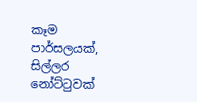කෑම පාර්සලයක්, සිල්ලර නෝට්ටුවක්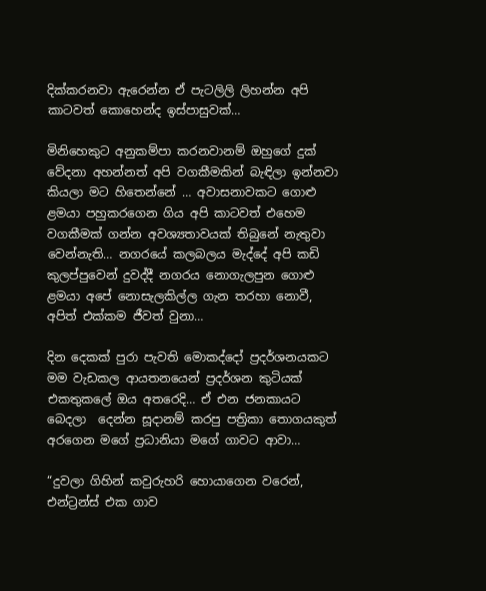දික්කරනවා ඇරෙන්න ඒ පැටලිලි ලිහන්න අපි කාටවත් කොහෙන්ද ඉස්පාසුවක්…

මිනිහෙකුට අනුකම්පා කරනවානම් ඔහුගේ දුක් වේදනා අහන්නත් අපි වගකීමකින් බැඳිලා ඉන්නවා කියලා මට හිතෙන්නේ … අවාසනාවකට ගොළු ළමයා පහුකරගෙන ගිය අපි කාටවත් එහෙම වගකීමක් ගන්න අවශ්‍යතාවයක් තිබුනේ නැතුවා වෙන්නැති… නගරයේ කලබලය මැද්දේ අපි කඩි කුලප්පුවෙන් දුවද්දී නගරය නොගැලපුන ගොළු ළමයා අපේ නොසැලකිල්ල ගැන තරහා නොවී, අපිත් එක්කම ජීවත් වුනා…

දින දෙකක් පුරා පැවති මොකද්දෝ ප්‍රදර්ශනයකට මම වැඩකල ආයතනයෙන් ප්‍රදර්ශන කුටියක් එකතුකලේ ඔය අතරෙදි… ඒ එන ජනකායට බෙදලා  දෙන්න සූදානම් කරපු පත්‍රිකා තොගයකුත් අරගෙන මගේ ප්‍රධානියා මගේ ගාවට ආවා…

“දුවලා ගිහින් කවුරුහරි හොයාගෙන වරෙන්, එන්ට්‍රන්ස් එක ගාව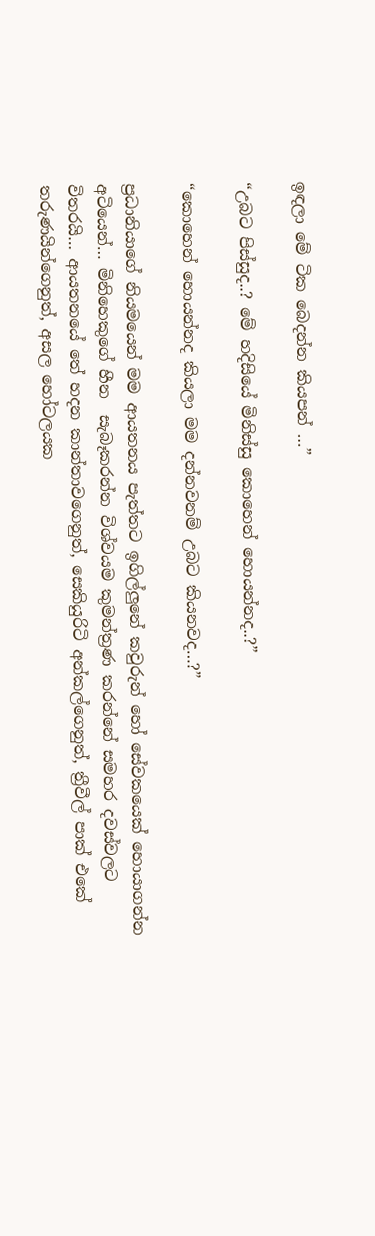ඉඳලා මේ ටික බෙදන්න කියපන් …”

“උබට පිස්සුද..? මේ හදිසියේ මිනිස්සු කොහෙන් හොයන්නද..?”

“කොහෙන් හොයන්නද කියලා මම දන්නවනම් උබට කියනවද…?”

ප්‍රධානියාගේ නියමයෙන් මම ආයතනය පැත්තට ඉගිල්ලුනේ කවුරුන් හෝ සේවකයෙක් හොයාගන්න අටියෙන්… මිනිහෙකුගේ හීන  සැබෑකරන්න විශ්වයම කුමන්ත්‍රණ කරන්නේ සමහර දවස්වලට විතරයි… ආයතනයේ තේ හදන කාන්තාවගෙනුත්, සෙකියුරිටි අන්කල්ගෙනුත්, ත්‍රීවීල් පාක් එකේ තරුණයින්ගෙනුත්, අසල හෝටලයක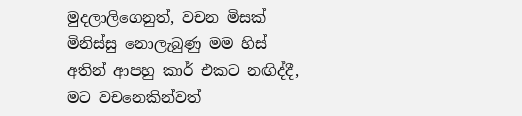මුදලාලිගෙනුත්, වචන මිසක් මිනිස්සු නොලැබුණු මම හිස් අතින් ආපහු කාර් එකට නඟිද්දී, මට වචනෙකින්වත්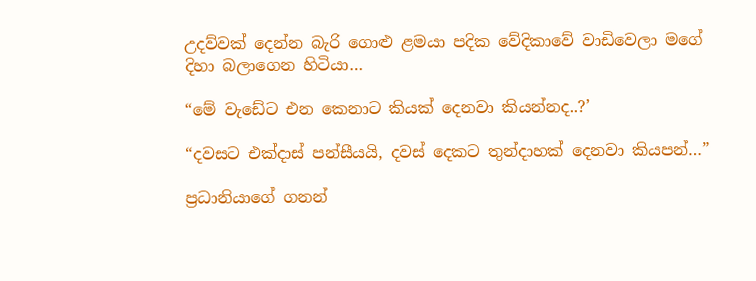උදව්වක් දෙන්න බැරි ගොළු ළමයා පදික වේදිකාවේ වාඩිවෙලා මගේ දිහා බලාගෙන හිටියා…

“මේ වැඩේට එන කෙනාට කියක් දෙනවා කියන්නද..?’

“දවසට එක්දාස් පන්සීයයි, දවස් දෙකට තුන්දාහක් දෙනවා කියපන්…”

ප්‍රධානියාගේ ගනන්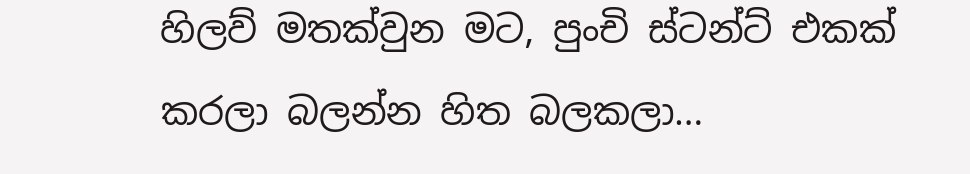හිලව් මතක්වුන මට, පුංචි ස්ටන්ට් එකක් කරලා බලන්න හිත බලකලා…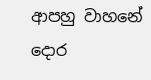ආපහු වාහනේ දොර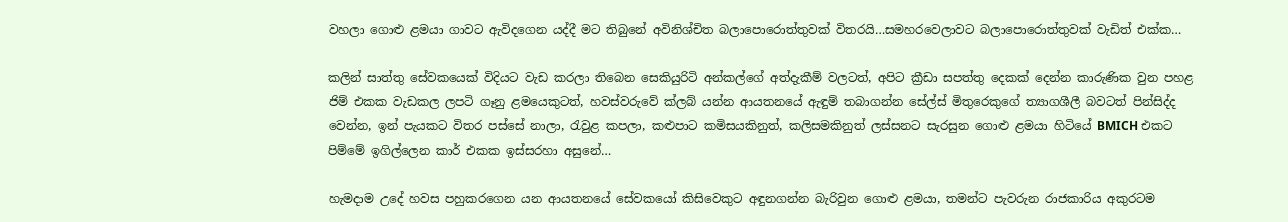වහලා ගොළු ළමයා ගාවට ඇවිදගෙන යද්දී මට තිබුනේ අවිනිශ්චිත බලාපොරොත්තුවක් විතරයි…සමහරවෙලාවට බලාපොරොත්තුවක් වැඩිත් එක්ක…

කලින් සාත්තු සේවකයෙක් විදියට වැඩ කරලා තිබෙන සෙකියුරිටි අන්කල්ගේ අත්දැකීම් වලටත්, අපිට ක්‍රීඩා සපත්තු දෙකක් දෙන්න කාරුණික වුන පහළ ජිම් එකක වැඩකල ලපටි ගෑනු ළමයෙකුටත්, හවස්වරුවේ ක්ලබ් යන්න ආයතනයේ ඇඳුම් තබාගන්න සේල්ස් මිතුරෙකුගේ ත්‍යාගශීලී බවටත් පින්සිද්ද වෙන්න, ඉන් පැයකට විතර පස්සේ නාලා, රැවුළ කපලා, කළුපාට කමිසයකිනුත්, කලිසමකිනුත් ලස්සනට සැරසුන ගොළු ළමයා හිටියේ BMICH එකට පිම්මේ ඉගිල්ලෙන කාර් එකක ඉස්සරහා අසුනේ…

හැමදාම උදේ හවස පහුකරගෙන යන ආයතනයේ සේවකයෝ කිසිවෙකුට අඳුනගන්න බැරිවුන ගොළු ළමයා, තමන්ට පැවරුන රාජකාරිය අකුරටම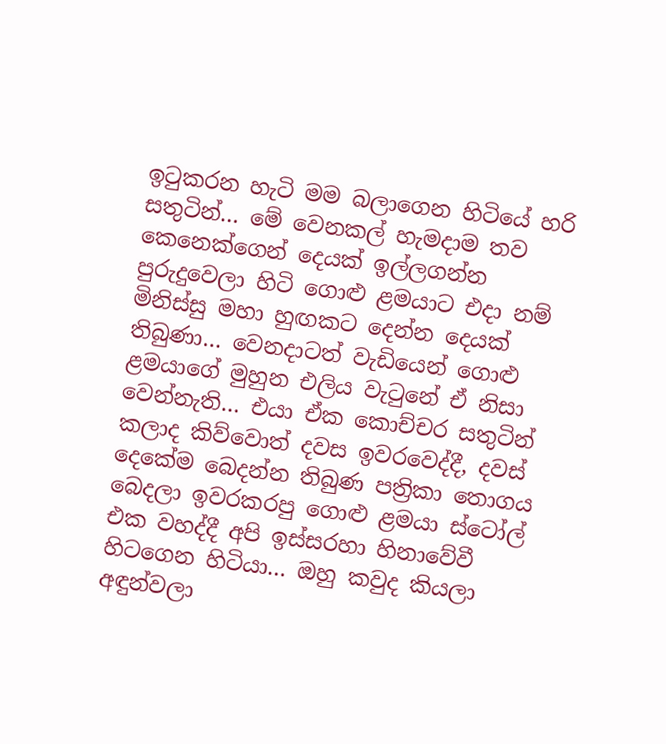ඉටුකරන හැටි මම බලාගෙන හිටියේ හරි සතුටින්… මේ වෙනකල් හැමදාම තව කෙනෙක්ගෙන් දෙයක් ඉල්ලගන්න පුරුදුවෙලා හිටි ගොළු ළමයාට එදා නම් මිනිස්සු මහා හුඟකට දෙන්න දෙයක් තිබුණා… වෙනදාටත් වැඩියෙන් ගොළු ළමයාගේ මුහුන එලිය වැටුනේ ඒ නිසා වෙන්නැති… එයා ඒක කොච්චර සතුටින් කලාද කිව්වොත් දවස ඉවරවෙද්දී, දවස් දෙකේම බෙදන්න තිබුණ පත්‍රිකා තොගය බෙදලා ඉවරකරපු ගොළු ළමයා ස්ටෝල් එක වහද්දී අපි ඉස්සරහා හිනාවේවී හිටගෙන හිටියා… ඔහු කවුද කියලා අඳුන්වලා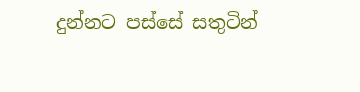දුන්නට පස්සේ සතුටින්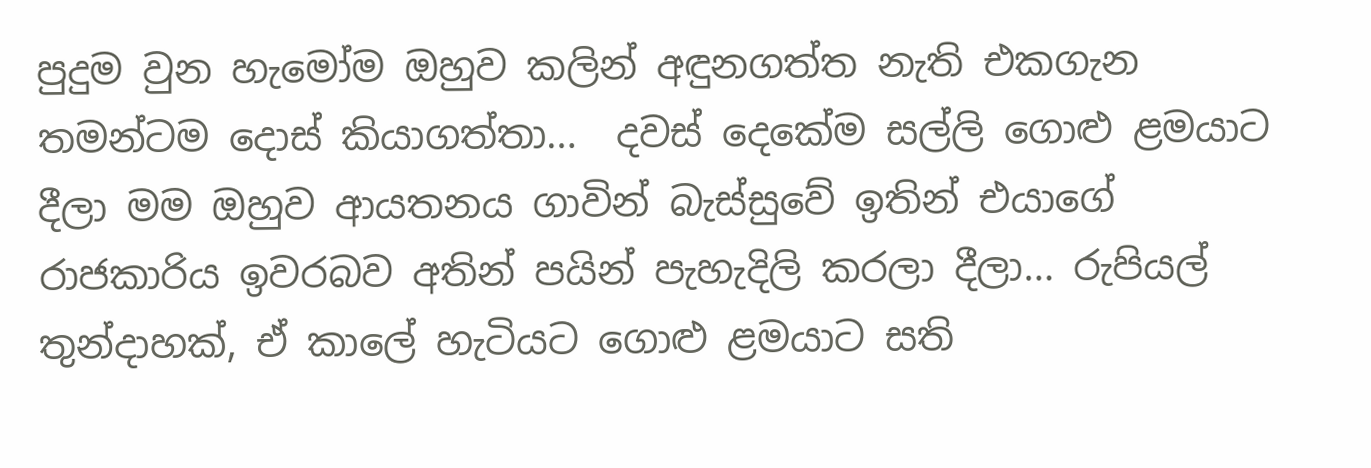පුදුම වුන හැමෝම ඔහුව කලින් අඳුනගත්ත නැති එකගැන තමන්ටම දොස් කියාගත්තා…  දවස් දෙකේම සල්ලි ගොළු ළමයාට දීලා මම ඔහුව ආයතනය ගාවින් බැස්සුවේ ඉතින් එයාගේ රාජකාරිය ඉවරබව අතින් පයින් පැහැදිලි කරලා දීලා… රුපියල් තුන්දාහක්, ඒ කාලේ හැටියට ගොළු ළමයාට සති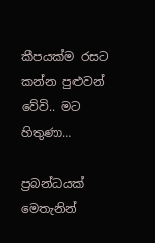කීපයක්ම රසට කන්න පුළුවන් වේවි.. මට හිතුණා…

ප්‍රබන්ධයක් මෙතැනින්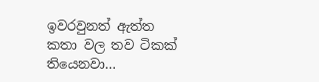ඉවරවුනත් ඇත්ත කතා වල තව ටිකක් තියෙනවා…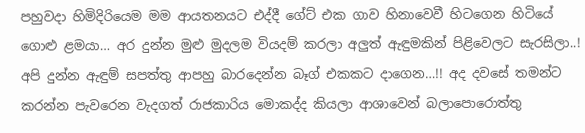පහුවදා හිමිදිරියෙම මම ආයතනයට එද්දී ගේට් එක ගාව හිනාවෙවී හිටගෙන හිටියේ ගොළු ළමයා… අර දුන්න මුළු මුදලම වියදම් කරලා අලුත් ඇඳුමකින් පිළිවෙලට සැරසිලා..! අපි දුන්න ඇඳුම් සපත්තු ආපහු බාරදෙන්න බෑග් එකකට දාගෙන…!! අද දවසේ තමන්ට කරන්න පැවරෙන වැදගත් රාජකාරිය මොකද්ද කියලා ආශාවෙන් බලාපොරොත්තු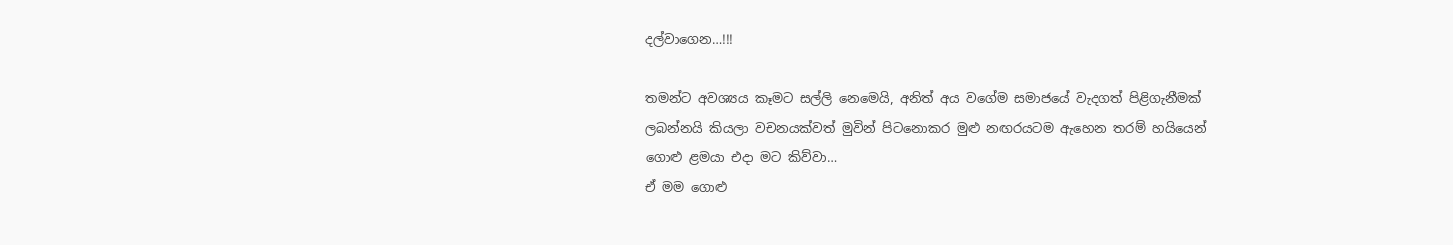දල්වාගෙන…!!!

තමන්ට අවශ්‍යය කෑමට සල්ලි නෙමෙයි, අනිත් අය වගේම සමාජයේ වැදගත් පිළිගැනීමක් ලබන්නයි කියලා වචනයක්වත් මුවින් පිටනොකර මුළු නඟරයටම ඇහෙන තරම් හයියෙන් ගොළු ළමයා එදා මට කිව්වා…
ඒ මම ගොළු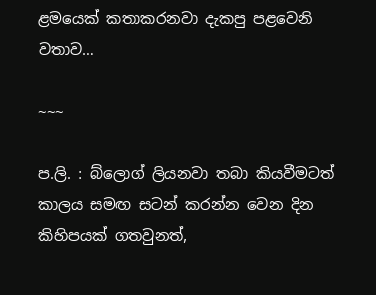ළමයෙක් කතාකරනවා දැකපු පළවෙනි වතාව…

~~~

ප.ලි. : බ්ලොග් ලියනවා තබා කියවීමටත් කාලය සමඟ සටන් කරන්න වෙන දින කිහිපයක් ගතවුනත්,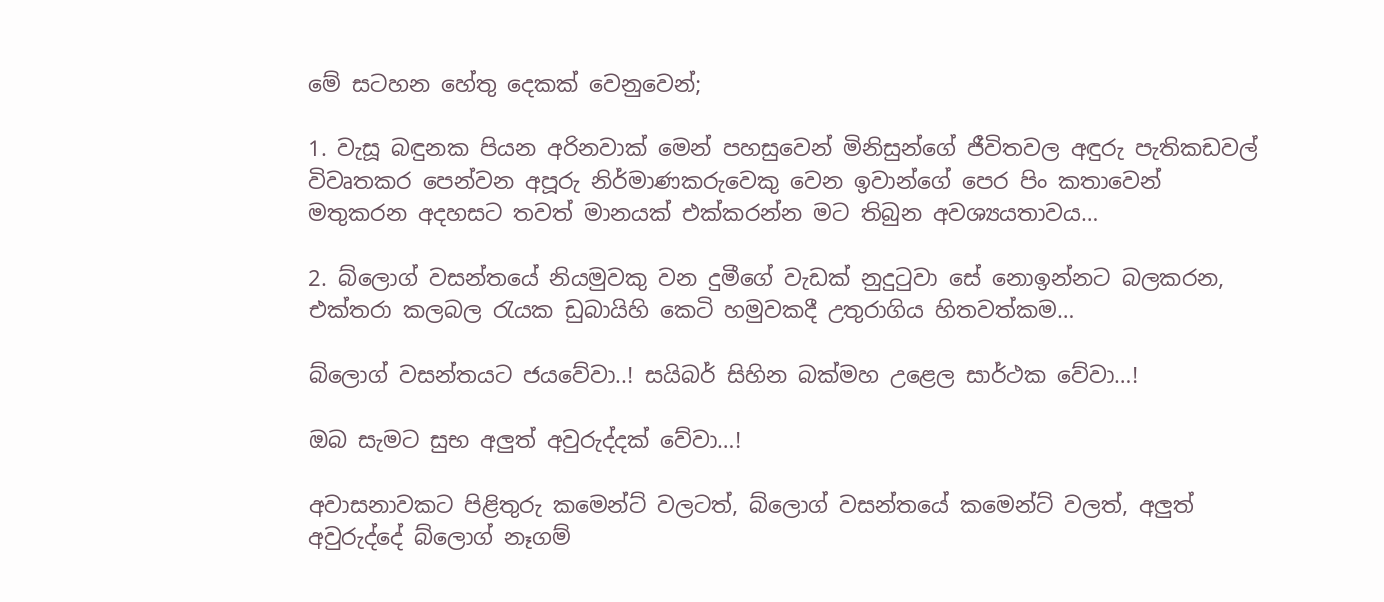මේ සටහන හේතු දෙකක් වෙනුවෙන්;

1. වැසූ බඳුනක පියන අරිනවාක් මෙන් පහසුවෙන් මිනිසුන්ගේ ජීවිතවල අඳුරු පැතිකඩවල් විවෘතකර පෙන්වන අපූරු නිර්මාණකරුවෙකු වෙන ඉවාන්ගේ පෙර පිං කතාවෙන් මතුකරන අදහසට තවත් මානයක් එක්කරන්න මට තිබුන අවශ්‍යයතාවය…

2. බ්ලොග් වසන්තයේ නියමුවකු වන දුමීගේ වැඩක් නුදුටුවා සේ නොඉන්නට බලකරන, එක්තරා කලබල රැයක ඩුබායිහි කෙටි හමුවකදී උතුරාගිය හිතවත්කම…

බ්ලොග් වසන්තයට ජයවේවා..! සයිබර් සිහින බක්මහ උළෙල සාර්ථක වේවා…!

ඔබ සැමට සුභ අලුත් අවුරුද්දක් වේවා…!

අවාසනාවකට පිළිතුරු කමෙන්ට් වලටත්, බ්ලොග් වසන්තයේ කමෙන්ට් වලත්, අලුත් අවුරුද්දේ බ්ලොග් නෑගම්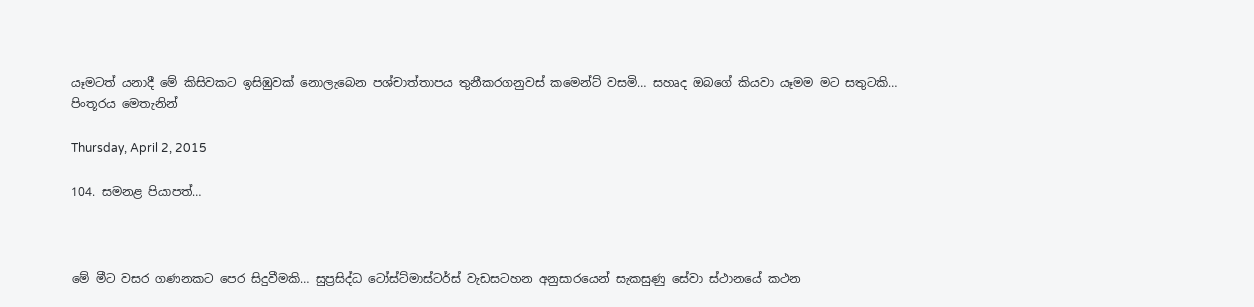යෑමටත් යනාදී මේ කිසිවකට ඉසිඹුවක් නොලැබෙන පශ්චාත්තාපය තුනීකරගනුවස් කමෙන්ට් වසමි… සහෘද ඔබගේ කියවා යෑමම මට සතුටකි…
පිංතූරය මෙතැනින්

Thursday, April 2, 2015

104. සමනළ පියාපත්…



මේ මීට වසර ගණනකට පෙර සිදුවීමකි… සුප්‍රසිද්ධ ටෝස්ට්මාස්ටර්ස් වැඩසටහන අනුසාරයෙන් සැකසුණු සේවා ස්ථානයේ කථන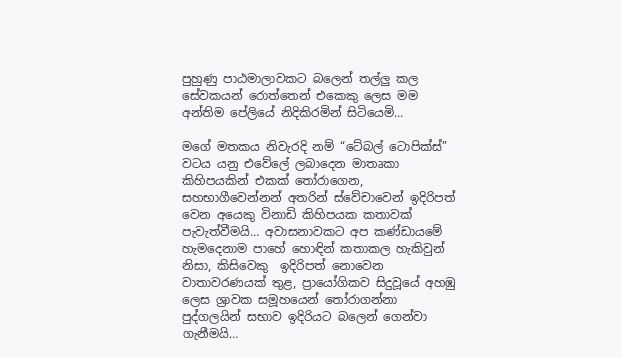පුහුණු පාඨමාලාවකට බලෙන් තල්ලු කල සේවකයන් රොත්තෙන් එකෙකු ලෙස මම අන්තිම පේලියේ නිදිකිරමින් සිටියෙමි…

මගේ මතකය නිවැරදි නම් “ටේබල් ටොපික්ස්” වටය යනු එවේලේ ලබාදෙන මාතෘකා කිහිපයකින් එකක් තෝරාගෙන, සහභාගීවෙන්නන් අතරින් ස්වේචාවෙන් ඉදිරිපත් වෙන අයෙකු විනාඩි කිහිපයක කතාවක් පැවැත්වීමයි… අවාසනාවකට අප කණ්ඩායමේ හැමදෙනාම පාහේ හොඳින් කතාකල හැකිවුන් නිසා, කිසිවෙකු  ඉදිරිපත් නොවෙන වාතාවරණයක් තුළ, ප්‍රායෝගිකව සිදුවූයේ අහඹු ලෙස ශ්‍රාවක සමූහයෙන් තෝරාගන්නා පුද්ගලයින් සභාව ඉදිරියට බලෙන් ගෙන්වා ගැනීමයි…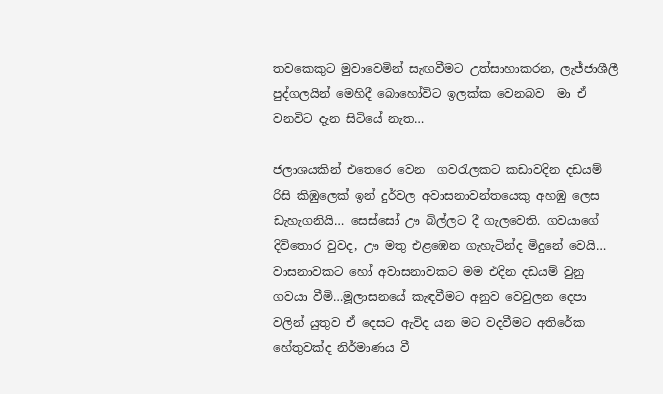තවකෙකුට මුවාවෙමින් සැඟවීමට උත්සාහාකරන, ලැජ්ජාශීලී පුද්ගලයින් මෙහිදී බොහෝවිට ඉලක්ක වෙනබව  මා ඒ වනවිට දැන සිටියේ නැත…

ජලාශයකින් එතෙරෙ වෙන  ගවරැලකට කඩාවදින දඩයම් රිසි කිඹුලෙක් ඉන් දුර්වල අවාසනාවන්තයෙකු අහඹු ලෙස ඩැහැගනියි… සෙස්සෝ ඌ බිල්ලට දී ගැලවෙති. ගවයාගේ දිවිතොර වුවද, ඌ මතු එළඹෙන ගැහැටින්ද මිදුනේ වෙයි… වාසනාවකට හෝ අවාසනාවකට මම එදින දඩයම් වුනු ගවයා වීමි…මූලාසනයේ කැඳවීමට අනුව වෙවුලන දෙපා වලින් යුතුව ඒ දෙසට ඇවිද යන මට වදවීමට අතිරේක හේතුවක්ද නිර්මාණය වී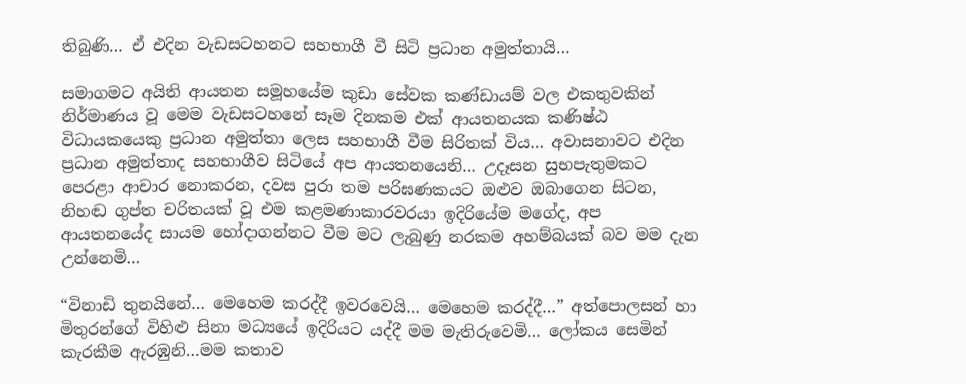තිබුණි… ඒ එදින වැඩසටහනට සහභාගී වී සිටි ප්‍රධාන අමුත්තායි…

සමාගමට අයිති ආයතන සමූහයේම කුඩා සේවක කණ්ඩායම් වල එකතුවකින් නිර්මාණය වූ මෙම වැඩසටහනේ සෑම දිනකම එක් ආයතනයක කණිෂ්ඨ විධායකයෙකු ප්‍රධාන අමුත්තා ලෙස සහභාගී වීම සිරිතක් විය… අවාසනාවට එදින ප්‍රධාන අමුත්තාද සහභාගීව සිටියේ අප ආයතනයෙනි… උදෑසන සුභපැතුමකට පෙරළා ආචාර නොකරන, දවස පුරා තම පරිඝණකයට ඔළුව ඔබාගෙන සිටන, නිහඬ ගුප්ත චරිතයක් වූ එම කළමණාකාරවරයා ඉදිරියේම මගේද, අප ආයතනයේද සායම හෝදාගන්නට වීම මට ලැබුණු නරකම අහම්බයක් බව මම දැන උන්නෙමි…

“විනාඩි තුනයිනේ… මෙහෙම කරද්දී ඉවරවෙයි… මෙහෙම කරද්දී…” අත්පොලසන් හා මිතුරන්ගේ විහිළු සිනා මධ්‍යයේ ඉදිරියට යද්දී මම මැතිරුවෙමි… ලෝකය සෙමින් කැරකීම ඇරඹුනි…මම කතාව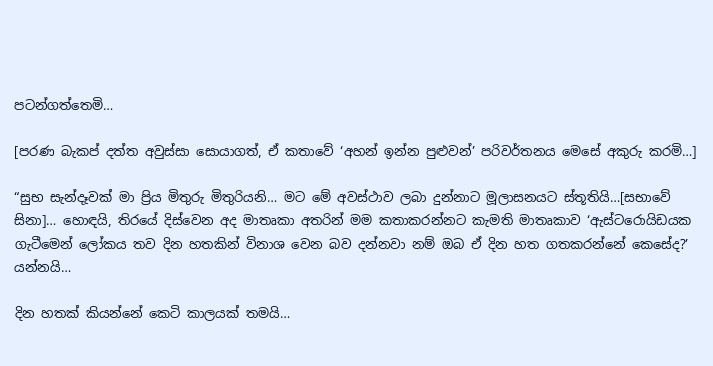පටන්ගත්තෙමි…

[පරණ බැකප් දත්ත අවුස්සා සොයාගත්, ඒ කතාවේ ‘අහන් ඉන්න පුළුවන්’ පරිවර්තනය මෙසේ අකුරු කරමි…]

“සුභ සැන්දෑවක් මා ප්‍රිය මිතුරු මිතුරියනි… මට මේ අවස්ථාව ලබා දුන්නාට මූලාසනයට ස්තූතියි…[සභාවේ සිනා]… හොඳයි, තිරයේ දිස්වෙන අද මාතෘකා අතරින් මම කතාකරන්නට කැමති මාතෘකාව ‘ඇස්ටරොයිඩයක ගැටීමෙන් ලෝකය තව දින හතකින් විනාශ වෙන බව දන්නවා නම් ඔබ ඒ දින හත ගතකරන්නේ කෙසේද?’ යන්නයි…

දින හතක් කියන්නේ කෙටි කාලයක් තමයි…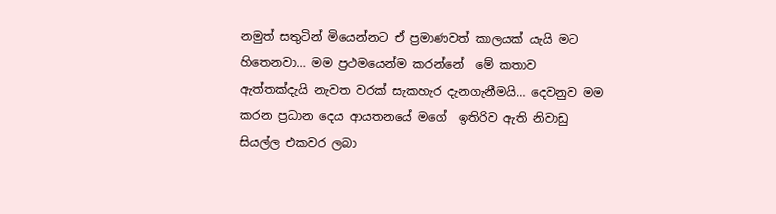නමුත් සතුටින් මියෙන්නට ඒ ප්‍රමාණවත් කාලයක් යැයි මට හිතෙනවා… මම ප්‍රථමයෙන්ම කරන්නේ  මේ කතාව ඇත්තක්දැයි නැවත වරක් සැකහැර දැනගැනීමයි… දෙවනුව මම කරන ප්‍රධාන දෙය ආයතනයේ මගේ  ඉතිරිව ඇති නිවාඩු සියල්ල එකවර ලබා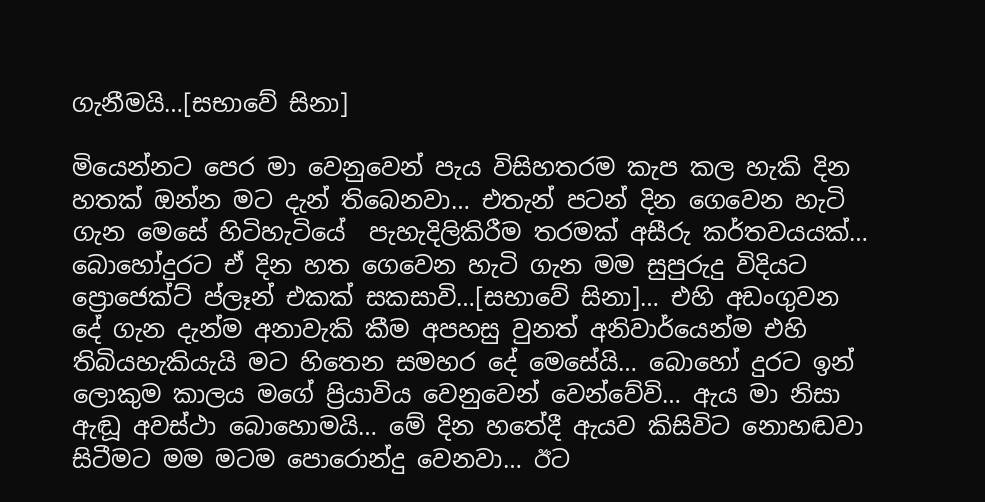ගැනීමයි…[සභාවේ සිනා]

මියෙන්නට පෙර මා වෙනුවෙන් පැය විසිහතරම කැප කල හැකි දින හතක් ඔන්න මට දැන් තිබෙනවා… එතැන් පටන් දින ගෙවෙන හැටි ගැන මෙසේ හිටිහැටියේ  පැහැදිලිකිරීම තරමක් අසීරු කර්තව‍යයක්… බොහෝදුරට ඒ දින හත ගෙවෙන හැටි ගැන මම සුපුරුදු විදියට ප්‍රොජෙක්ට් ප්ලෑන් එකක් සකසාවි…[සභාවේ සිනා]… එහි අඩංගුවන දේ ගැන දැන්ම අනාවැකි කීම අපහසු වුනත් අනිවාර්යෙන්ම එහි තිබියහැකියැයි මට හිතෙන සමහර දේ මෙසේයි… බොහෝ දුරට ඉන් ලොකුම කාලය මගේ ප්‍රියාවිය වෙනුවෙන් වෙන්වේවි… ඇය මා නිසා ඇඬූ අවස්ථා බොහොමයි… මේ දින හතේදී ඇයව කිසිවිට නොහඬවා සිටීමට මම මටම පොරොන්දු වෙනවා… ඊට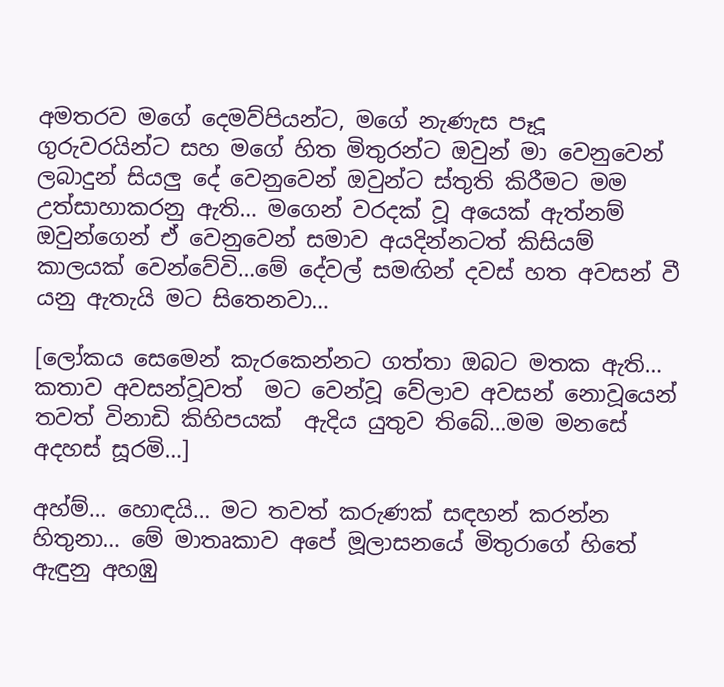අමතරව මගේ දෙමව්පියන්ට, මගේ නැණැස පෑදූ ගුරුවරයින්ට සහ මගේ හිත මිතුරන්ට ඔවුන් මා වෙනුවෙන් ලබාදුන් සියලු දේ වෙනුවෙන් ඔවුන්ට ස්තුති කිරීමට මම උත්සාහාකරනු ඇති… මගෙන් වරදක් වූ අයෙක් ඇත්නම් ඔවුන්ගෙන් ඒ වෙනුවෙන් සමාව අයදින්නටත් කිසියම් කාලයක් වෙන්වේවි…මේ දේවල් සමඟින් දවස් හත අවසන් වී යනු ඇතැයි මට සිතෙනවා…

[ලෝකය සෙමෙන් කැරකෙන්නට ගත්තා ඔබට මතක ඇති… කතාව අවසන්වූවත්  මට වෙන්වූ වේලාව අවසන් නොවූයෙන් තවත් විනාඩි කිහිපයක්  ඇදිය යුතුව තිබේ…මම මනසේ අදහස් සූරමි…]

අහ්ම්… හොඳයි… මට තවත් කරුණක් සඳහන් කරන්න හිතුනා… මේ මාතෘකාව අපේ මූලාසනයේ මිතුරාගේ හිතේ ඇඳුනු අහඹු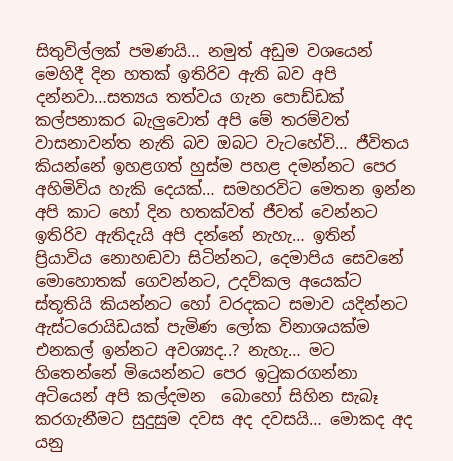සිතුවිල්ලක් පමණයි… නමුත් අඩුම වශයෙන් මෙහිදී දින හතක් ඉතිරිව ඇති බව අපි දන්නවා…සත්‍යය තත්වය ගැන පොඩ්ඩක් කල්පනාකර බැලුවොත් අපි මේ තරම්වත් වාසනාවන්ත නැති බව ඔබට වැටහේවි… ජීවිතය කියන්නේ ඉහළගත් හුස්ම පහළ දමන්නට පෙර අහිමිවිය හැකි දෙයක්… සමහරවිට මෙතන ඉන්න අපි කාට හෝ දින හතක්වත් ජීවත් වෙන්නට ඉතිරිව ඇතිදැයි අපි දන්නේ නැහැ… ඉතින් ප්‍රියාවිය නොහඬවා සිටින්නට, දෙමාපිය සෙවනේ මොහොතක් ගෙවන්නට, උදව්කල අයෙක්ට ස්තූතියි කියන්නට හෝ වරදකට සමාව යදින්නට ඇස්ටරොයිඩයක් පැමිණ ලෝක විනාශයක්ම එනකල් ඉන්නට අවශ්‍යද..? නැහැ… මට හිතෙන්නේ මියෙන්නට පෙර ඉටුකරගන්නා අටියෙන් අපි කල්දමන  බොහෝ සිහින සැබෑ කරගැනීමට සුදුසුම දවස අද දවසයි… මොකද අද යනු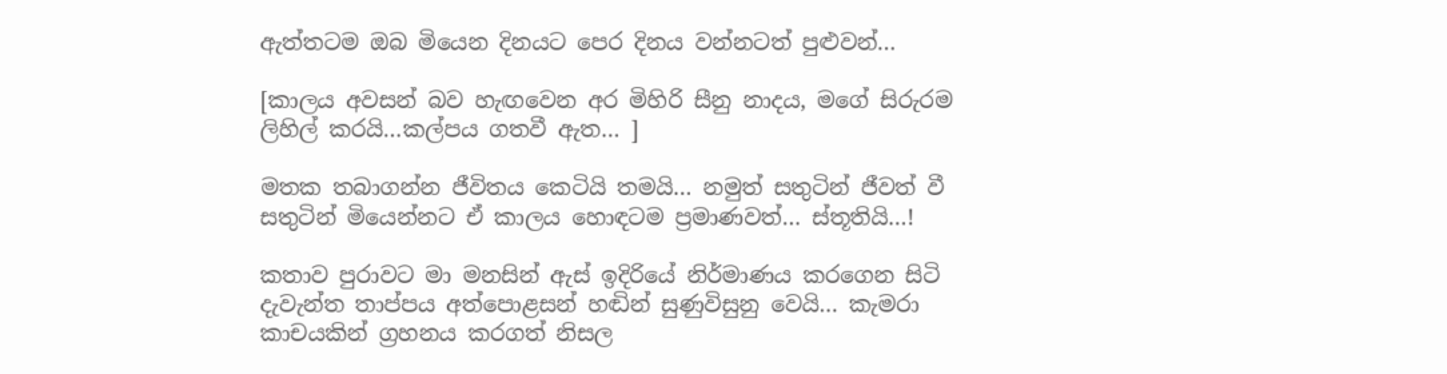ඇත්තටම ඔබ මියෙන දිනයට පෙර දිනය වන්නටත් පුළුවන්…

[කාලය අවසන් බව හැඟවෙන අර මිහිරි සීනු නාදය, මගේ සිරුරම ලිහිල් කරයි…කල්පය ගතවී ඇත… ]

මතක තබාගන්න ජීවිතය කෙටියි තමයි… නමුත් සතුටින් ජීවත් වී සතුටින් මියෙන්නට ඒ කාලය හොඳටම ප්‍රමාණවත්… ස්තූතියි…!

කතාව පුරාවට මා මනසින් ඇස් ඉදිරියේ නිර්මාණය කරගෙන සිටි දැවැන්ත තාප්පය අත්පොළසන් හඬින් සුණුවිසුනු වෙයි… කැමරා කාචයකින් ග්‍රහනය කරගත් නිසල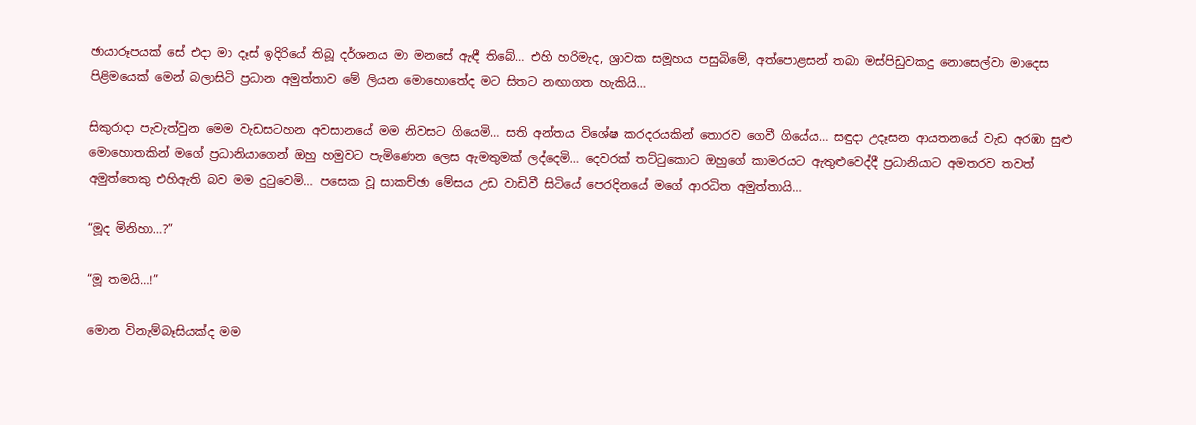ඡායාරූපයක් සේ එදා මා දෑස් ඉදිරියේ තිබූ දර්ශනය මා මනසේ ඇඳී තිබේ… එහි හරිමැද, ශ්‍රාවක සමූහය පසුබිමේ, අත්පොළසන් තබා මස්පිඩුවකදු නොසෙල්වා මාදෙස පිළිමයෙක් මෙන් බලාසිටි ප්‍රධාන අමුත්තාව මේ ලියන මොහොතේද මට සිතට නඟාගත හැකියි…

සිකුරාදා පැවැත්වුන මෙම වැඩසටහන අවසානයේ මම නිවසට ගියෙමි… සති අන්තය විශේෂ කරදරයකින් තොරව ගෙවී ගියේය… සඳුදා උදෑසන ආයතනයේ වැඩ අරඹා සුළු මොහොතකින් මගේ ප්‍රධානියාගෙන් ඔහු හමුවට පැමිණෙන ලෙස ඇමතුමක් ලද්දෙමි… දෙවරක් තට්ටුකොට ඔහුගේ කාමරයට ඇතුළුවෙද්දී ප්‍රධානියාට අමතරව තවත් අමුත්තෙකු එහිඇති බව මම දුටුවෙමි… පසෙක වූ සාකච්ඡා මේසය උඩ වාඩිවී සිටියේ පෙරදිනයේ මගේ ආරධිත අමුත්තායි…

“මූද මිනිහා…?”

“මූ තමයි…!”

මොන විනැම්බෑසියක්ද මම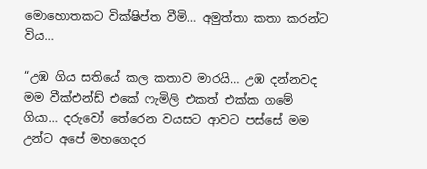මොහොතකට වික්ෂිප්ත වීමි… අමුත්තා කතා කරන්ට විය…

“උඹ ගිය සතියේ කල කතාව මාරයි… උඹ දන්නවද මම වීක්එන්ඩ් එකේ ෆැමිලි එකත් එක්ක ගමේ ගියා… දරුවෝ තේරෙන වයසට ආවට පස්සේ මම උන්ට අපේ මහගෙදර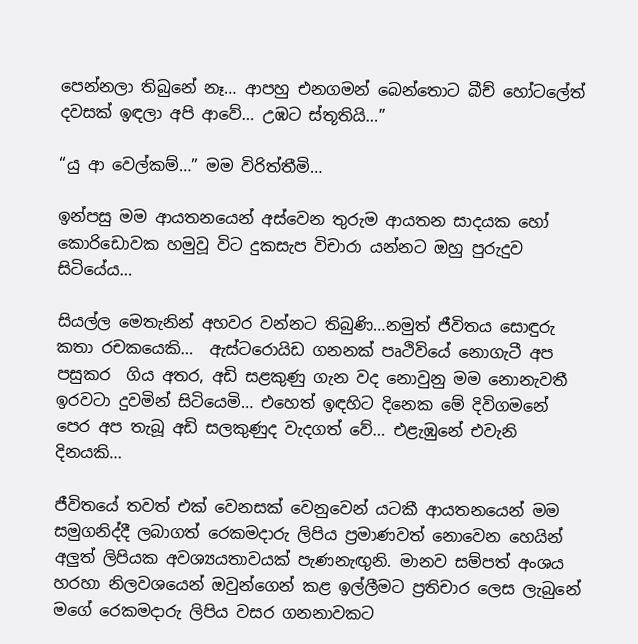පෙන්නලා තිබුනේ නෑ… ආපහු එනගමන් බෙන්තොට බීච් හෝටලේත් දවසක් ඉඳලා අපි ආවේ… උඹට ස්තූතියි…”

“යු ආ වෙල්කම්…” මම විරිත්තීමි…

ඉන්පසු මම ආයතනයෙන් අස්වෙන තුරුම ආයතන සාදයක හෝ කොරිඩොවක හමුවූ විට දුකසැප විචාරා යන්නට ඔහු පුරුදුව සිටියේය…

සියල්ල මෙතැනින් අහවර වන්නට තිබුණි…නමුත් ජීවිතය සොඳුරු කතා රචකයෙකි…  ඇස්ටරොයිඩ ගනනක් පෘථිවියේ නොගැටී අප පසුකර  ගිය අතර, අඩි සළකුණු ගැන වද නොවුනු මම නොනැවතී ඉරවටා දුවමින් සිටියෙමි… එහෙත් ඉඳහිට දිනෙක මේ දිවිගමනේ පෙර අප තැබූ අඩි සලකුණුද වැදගත් වේ… එළැඹුනේ එවැනි දිනයකි…

ජීවිතයේ තවත් එක් වෙනසක් වෙනුවෙන් යටකී ආයතනයෙන් මම සමුගනිද්දී ලබාගත් රෙකමදාරු ලිපිය ප්‍රමාණවත් නොවෙන හෙයින් අලුත් ලිපියක අවශ්‍යයතාවයක් පැණනැඟුනි. මානව සම්පත් අංශය හරහා නිලවශයෙන් ඔවුන්ගෙන් කළ ඉල්ලීමට ප්‍රතිචාර ලෙස ලැබුනේ මගේ රෙකමදාරු ලිපිය වසර ගනනාවකට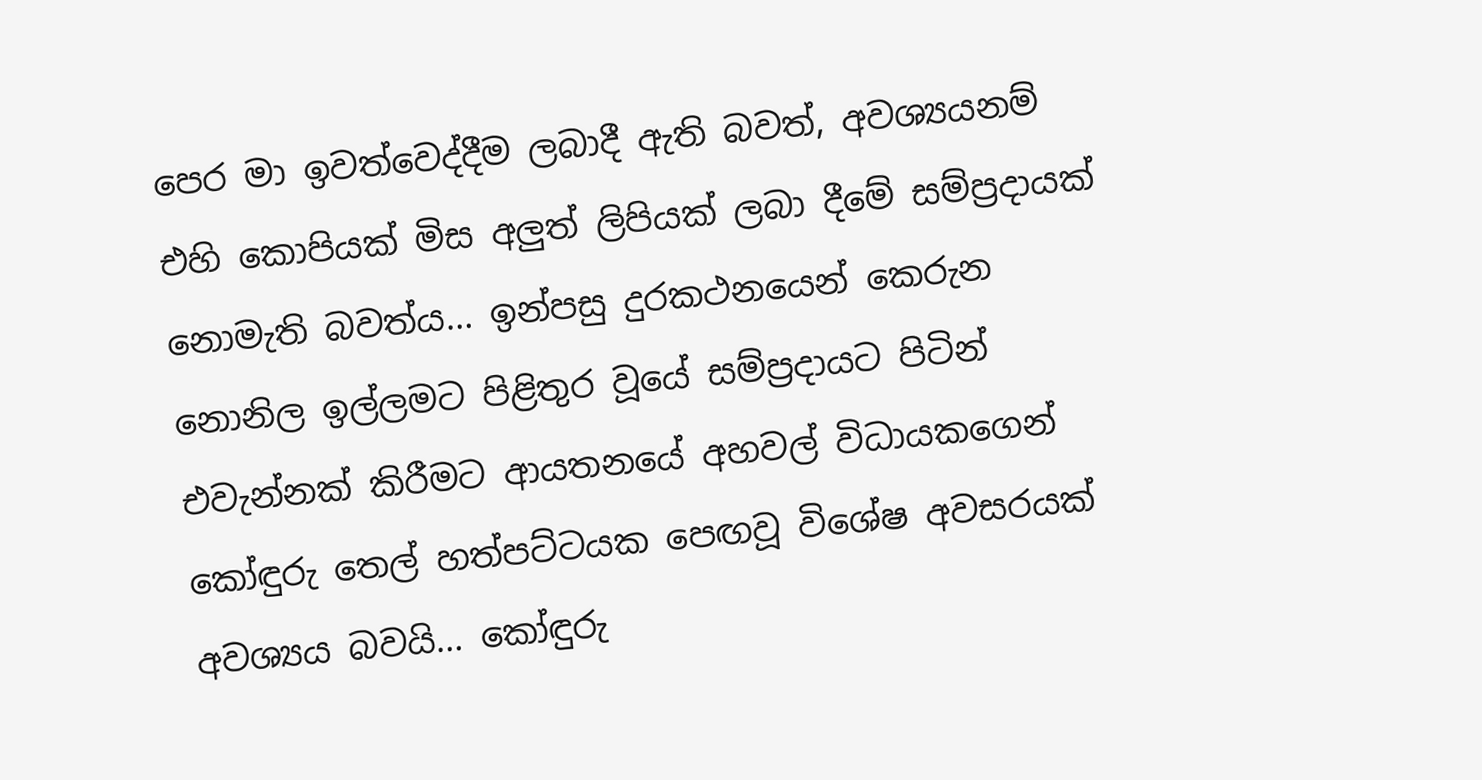පෙර මා ඉවත්වෙද්දීම ලබාදී ඇති බවත්, අවශ්‍යයනම් එහි කොපියක් මිස අලුත් ලිපියක් ලබා දීමේ සම්ප්‍රදායක් නොමැති බවත්ය… ඉන්පසු දුරකථනයෙන් කෙරුන නොනිල ඉල්ලමට පිළිතුර වූයේ සම්ප්‍රදායට පිටින් එවැන්නක් කිරීමට ආයතනයේ අහවල් විධායකගෙන් කෝඳුරු තෙල් හත්පට්ටයක පෙඟවූ විශේෂ අවසරයක් අවශ්‍යය බවයි… කෝඳුරු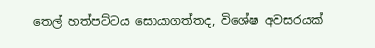තෙල් හත්පට්ටය සොයාගත්තද, විශේෂ අවසරයක්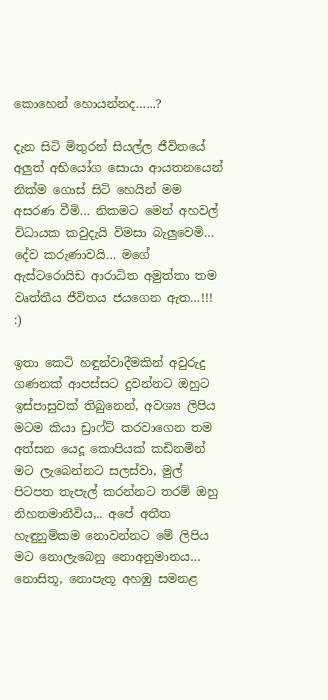කොහෙන් හොයන්නද…...?

දැන සිටි මිතුරන් සියල්ල ජීවිතයේ අලුත් අභියෝග සොයා ආයතනයෙන් නික්ම ගොස් සිටි හෙයින් මම අසරණ වීමි… නිකමට මෙන් අහවල් විධායක කවුදැයි විමසා බැලුවෙමි… දේව කරුණාවයි… මගේ ඇස්ටරොයිඩ ආරාධිත අමුත්තා තම වෘත්තීය ජීවිතය ජයගෙන ඇත…!!! :)

ඉතා කෙටි හඳුන්වාදීමකින් අවුරුදු ගණනක් ආපස්සට දුවන්නට ඔහුට ඉස්පාසුවක් තිබුනෙන්, අවශ්‍ය ලිපිය මටම කියා ඩ්‍රාෆ්ට් කරවාගෙන තම අත්සන යෙදූ කොපියක් කඩිනමින් මට ලැබෙන්නට සලස්වා, මුල් පිටපත තැපැල් කරන්නට තරම් ඔහු නිහතමානීවිය,.. අපේ අතීත හැඳුනුම්කම නොවන්නට මේ ලිපිය මට නොලැබෙනු නොඅනුමානය… නොසිතූ, නොපැතූ අහඹු සමනළ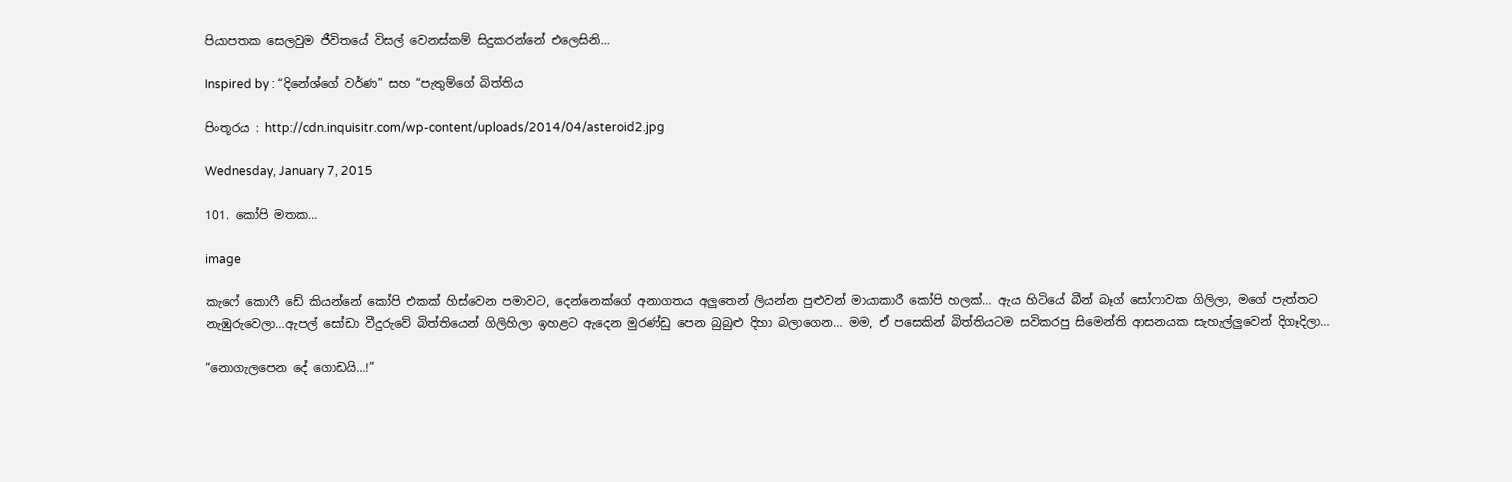පියාපතක සෙලවුම ජීවිතයේ විසල් වෙනස්කම් සිදුකරන්නේ එලෙසිනි…

Inspired by : “දිනේශ්ගේ වර්ණ” සහ “පැතුම්ගේ බිත්තිය

පිංතූරය : http://cdn.inquisitr.com/wp-content/uploads/2014/04/asteroid2.jpg

Wednesday, January 7, 2015

101. කෝපි මතක…

image

කැෆේ කොෆී ඩේ කියන්නේ කෝපි එකක් හිස්වෙන පමාවට, දෙන්නෙක්ගේ අනාගතය අලුතෙන් ලියන්න පුළුවන් මායාකාරී කෝපි හලක්… ඇය හිටියේ බීන් බෑග් සෝෆාවක ගිලිලා, මගේ පැත්තට නැඹුරුවෙලා…ඇපල් සෝඩා වීදුරුවේ බිත්තියෙන් ගිලිහිලා ඉහළට ඇදෙන මුරණ්ඩු පෙන බුබුළු දිහා බලාගෙන… මම, ඒ පසෙකින් බිත්තියටම සවිකරපු සිමෙන්ති ආසනයක සැහැල්ලුවෙන් දිගෑදිලා…

“නොගැලපෙන දේ ගොඩයි…!”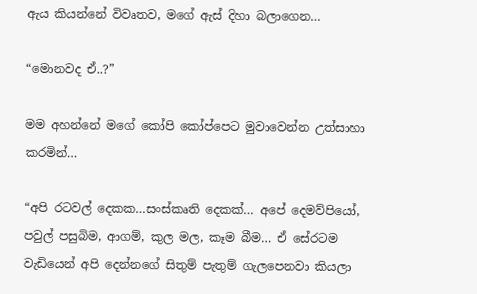ඇය කියන්නේ විවෘතව, මගේ ඇස් දිහා බලාගෙන…

“මොනවද ඒ..?”

මම අහන්නේ මගේ කෝපි කෝප්පෙට මුවාවෙන්න උත්සාහා කරමින්…

“අපි රටවල් දෙකක…සංස්කෘති දෙකක්… අපේ දෙමව්පියෝ, පවුල් පසුබිම, ආගම්, කුල මල, කෑම බීම… ඒ සේරටම වැඩියෙන් අපි දෙන්නගේ සිතුම් පැතුම් ගැලපෙනවා කියලා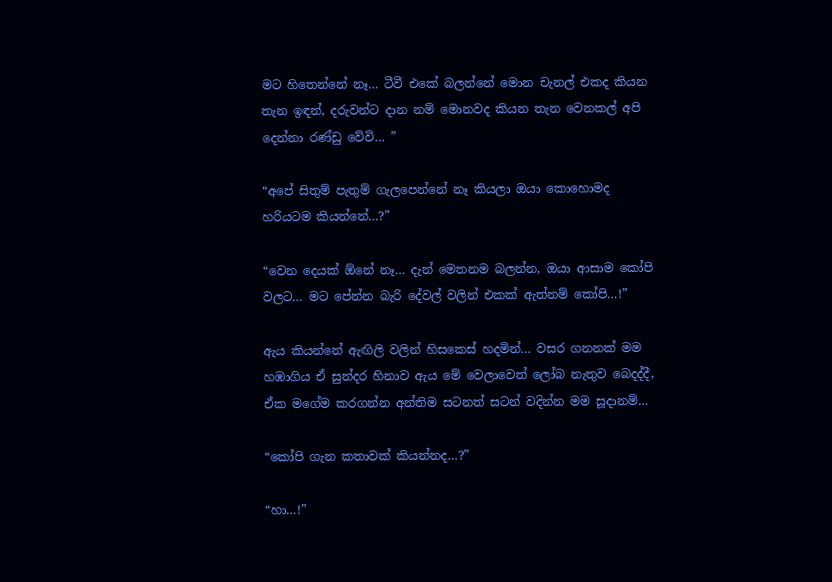මට හිතෙන්නේ නෑ… ටීවී එකේ බලන්නේ මොන චැනල් එකද කියන තැන ඉඳන්, දරුවන්ට දාන නම් මොනවද කියන තැන වෙනකල් අපි දෙන්නා රණ්ඩු වේවි… ”

“අපේ සිතුම් පැතුම් ගැලපෙන්නේ නෑ කියලා ඔයා කොහොමද හරියටම කියන්නේ…?”

“වෙන දෙයක් ඕනේ නෑ… දැන් මෙතනම බලන්න, ඔයා ආසාම කෝපි වලට… මට පේන්න බැරි දේවල් වලින් එකක් ඇත්නම් කෝපි…!”

ඇය කියන්නේ ඇඟිලි වලින් හිසකෙස් හදමින්… වසර ගනනක් මම හඹාගිය ඒ සුන්දර හිනාව ඇය මේ වෙලාවෙත් ලෝබ නැතුව බෙදද්දී, ඒක මගේම කරගන්න අන්තිම සටනත් සටන් වදින්න මම සූදානම්…

“කෝපි ගැන කතාවක් කියන්නද…?”

“හා…!”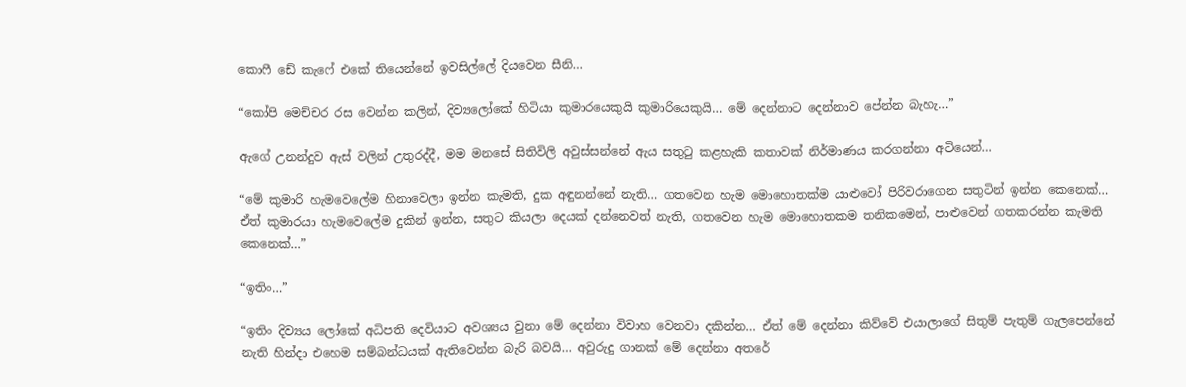කොෆී ඩේ කැෆේ එකේ තියෙන්නේ ඉවසිල්ලේ දියවෙන සීනි…

“කෝපි මෙච්චර රස වෙන්න කලින්, දිව්‍යලෝකේ හිටියා කුමාරයෙකුයි කුමාරියෙකුයි… මේ දෙන්නාට දෙන්නාව පේන්න බැහැ…”

ඇගේ උනන්දුව ඇස් වලින් උතුරද්දී, මම මනසේ සිතිවිලි අවුස්සන්නේ ඇය සතුටු කළහැකි කතාවක් නිර්මාණය කරගන්නා අටියෙන්…

“මේ කුමාරි හැමවෙලේම හිනාවෙලා ඉන්න කැමති, දුක අඳුනන්නේ නැති… ගතවෙන හැම මොහොතක්ම යාළුවෝ පිරිවරාගෙන සතුටින් ඉන්න කෙනෙක්… ඒත් කුමාරයා හැමවෙලේම දුකින් ඉන්න, සතුට කියලා දෙයක් දන්නෙවත් නැති, ගතවෙන හැම මොහොතකම තනිකමෙන්, පාළුවෙන් ගතකරන්න කැමති කෙනෙක්…”

“ඉතිං…”

“ඉතිං දිව්‍යය ලෝකේ අධිපති දෙවියාට අවශ්‍යය වුනා මේ දෙන්නා විවාහ වෙනවා දකින්න… ඒත් මේ දෙන්නා කිව්වේ එයාලාගේ සිතුම් පැතුම් ගැලපෙන්නේ නැති හින්දා එහෙම සම්බන්ධයක් ඇතිවෙන්න බැරි බවයි… අවුරුදු ගානක් මේ දෙන්නා අතරේ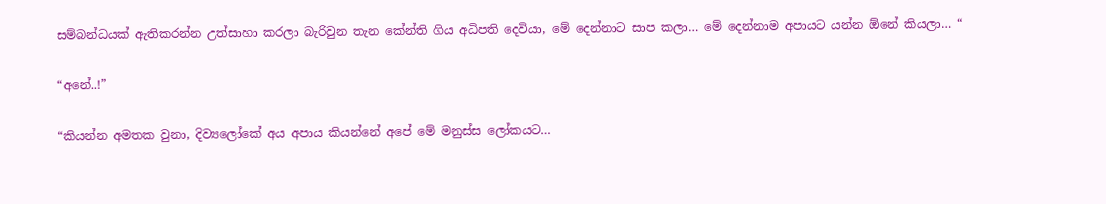සම්බන්ධයක් ඇතිකරන්න උත්සාහා කරලා බැරිවුන තැන කේන්ති ගිය අධිපති දෙවියා, මේ දෙන්නාට සාප කලා… මේ දෙන්නාම අපායට යන්න ඕනේ කියලා… “

“අනේ..!”

“කියන්න අමතක වුනා, දිව්‍යලෝකේ අය අපාය කියන්නේ අපේ මේ මනුස්ස ලෝකයට…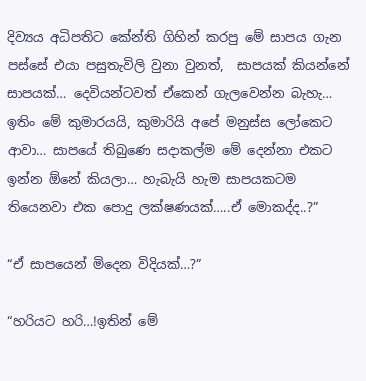දිව්‍යය අධිපතිට කේන්ති ගිහින් කරපු මේ සාපය ගැන පස්සේ එයා පසුතැවිලි වුනා වුනත්,  සාපයක් කියන්නේ සාපයක්… දෙවියන්ටවත් ඒකෙන් ගැලවෙන්න බැහැ… ඉතිං මේ කුමාරයයි, කුමාරියි අපේ මනුස්ස ලෝකෙට ආවා… සාපයේ තිබුණෙ සදාකල්ම මේ දෙන්නා එකට ඉන්න ඕනේ කියලා… හැබැයි හැම සාපයකටම තියෙනවා එක පොදු ලක්ෂණයක්…..ඒ මොකද්ද..?”

“ඒ සාපයෙන් මිදෙන විදියක්…?”

“හරියට හරි…!ඉතින් මේ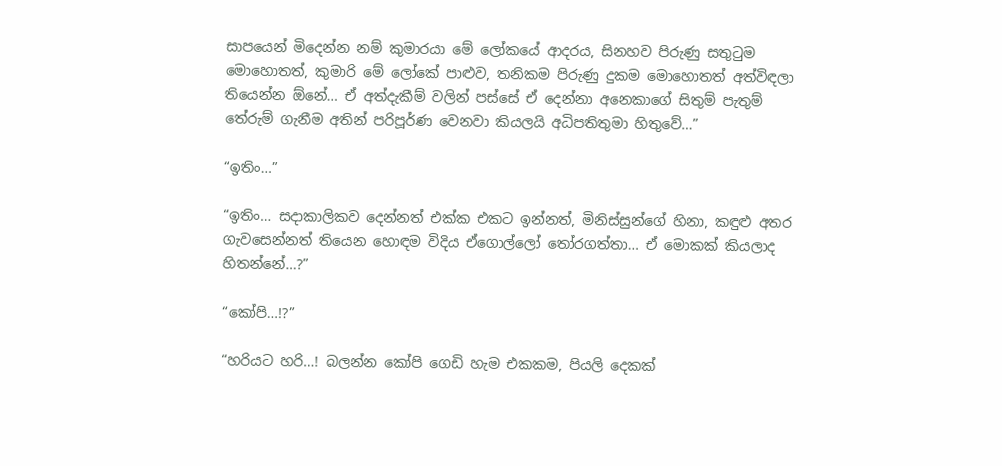සාපයෙන් මිදෙන්න නම් කුමාරයා මේ ලෝකයේ ආදරය, සිනහව පිරුණු සතුටුම මොහොතත්, කුමාරි මේ ලෝකේ පාළුව, තනිකම පිරුණු දුකම මොහොතත් අත්විඳලා තියෙන්න ඕනේ… ඒ අත්දැකීම් වලින් පස්සේ ඒ දෙන්නා අනෙකාගේ සිතුම් පැතුම් තේරුම් ගැනීම අතින් පරිපූර්ණ වෙනවා කියලයි අධිපතිතුමා හිතුවේ…”

“ඉතිං…”

“ඉතිං… සදාකාලිකව දෙන්නත් එක්ක එකට ඉන්නත්, මිනිස්සුන්ගේ හිනා, කඳුළු අතර ගැවසෙන්නත් තියෙන හොඳම විදිය ඒගොල්ලෝ තෝරගත්තා… ඒ මොකක් කියලාද හිතන්නේ…?”

“කෝපි…!?”

“හරියට හරි…! බලන්න කෝපි ගෙඩි හැම එකකම, පියලි දෙකක්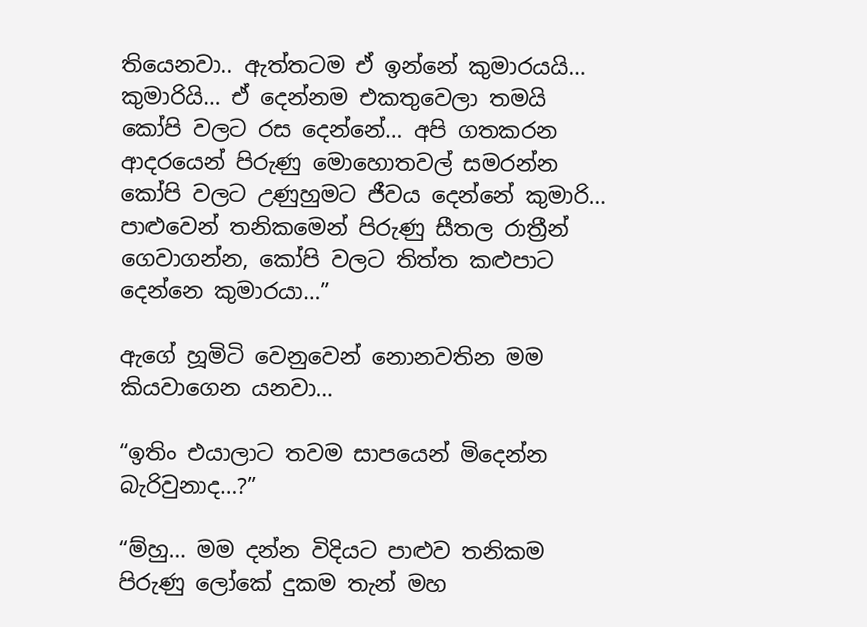තියෙනවා.. ඇත්තටම ඒ ඉන්නේ කුමාරයයි… කුමාරියි… ඒ දෙන්නම එකතුවෙලා තමයි කෝපි වලට රස දෙන්නේ… අපි ගතකරන ආදරයෙන් පිරුණු මොහොතවල් සමරන්න කෝපි වලට උණුහුමට ජීවය දෙන්නේ කුමාරි…  පාළුවෙන් තනිකමෙන් පිරුණු සීතල රාත්‍රීන්  ගෙවාගන්න, කෝපි වලට තිත්ත කළුපාට දෙන්නෙ කුමාරයා…”

ඇගේ හූමිටි වෙනුවෙන් නොනවතින මම කියවාගෙන යනවා…

“ඉතිං එයාලාට තවම සාපයෙන් මිදෙන්න බැරිවුනාද…?”

“ම්හු… මම දන්න විදියට පාළුව තනිකම පිරුණු ලෝකේ දුකම තැන් මහ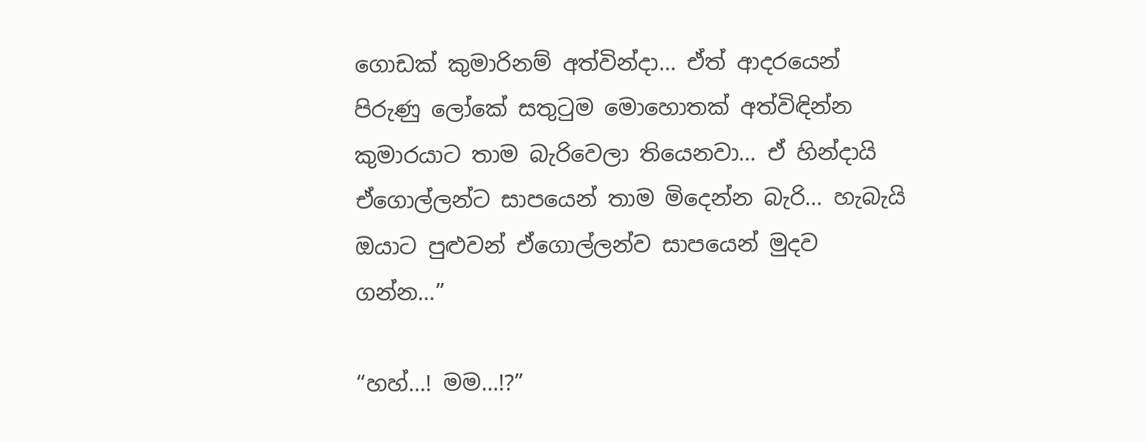ගොඩක් කුමාරිනම් අත්වින්දා… ඒත් ආදරයෙන් පිරුණු ලෝකේ සතුටුම මොහොතක් අත්විඳින්න කුමාරයාට තාම බැරිවෙලා තියෙනවා… ඒ හින්දායි ඒගොල්ලන්ට සාපයෙන් තාම මිදෙන්න බැරි… හැබැයි ඔයාට පුළුවන් ඒගොල්ලන්ව සාපයෙන් මුදව ගන්න…”

“හහ්…! මම…!?”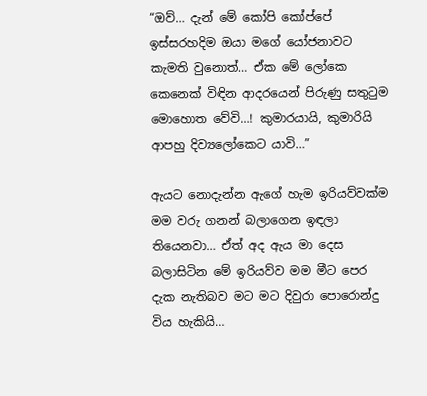“ඔව්… දැන් මේ කෝපි කෝප්පේ ඉස්සරහදිම ඔයා මගේ යෝජනාවට කැමති වුනොත්… ඒක මේ ලෝකෙ කෙනෙක් විඳින ආදරයෙන් පිරුණු සතුටුම මොහොත වේවි…! කුමාරයායි, කුමාරියි ආපහු දිව්‍යලෝකෙට යාවි…”

ඇයට නොදැන්න ඇගේ හැම ඉරියව්වක්ම මම වරු ගනන් බලාගෙන ඉඳලා තියෙනවා… ඒත් අද ඇය මා දෙස බලාසිටින මේ ඉරියව්ව මම මීට පෙර දැක නැතිබව මට මට දිවුරා පොරොන්දු විය හැකියි…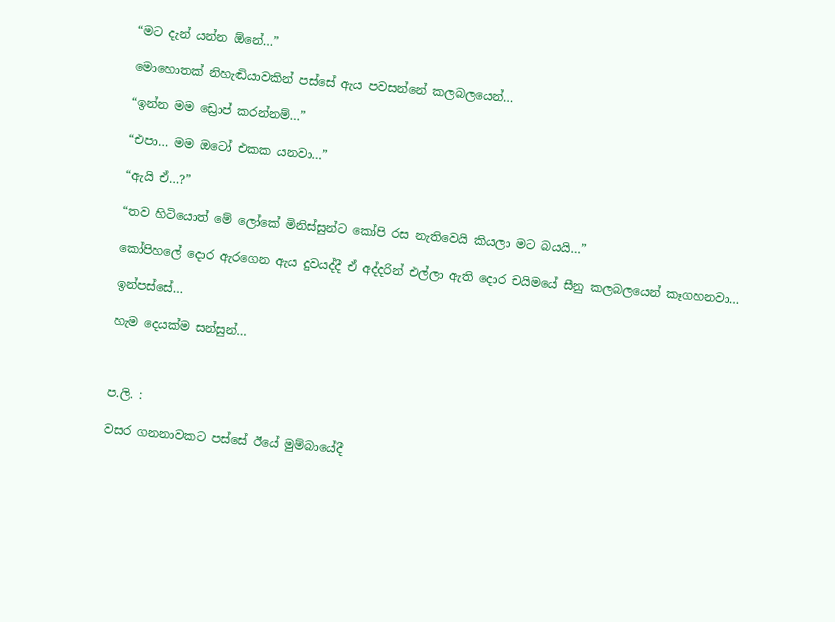“මට දැන් යන්න ඕනේ…”

මොහොතක් නිහැඬියාවකින් පස්සේ ඇය පවසන්නේ කලබලයෙන්…

“ඉන්න මම ඩ්‍රොප් කරන්නම්…”

“එපා… මම ඔටෝ එකක යනවා…”

“ඇයි ඒ…?”

“තව හිටියොත් මේ ලෝකේ මිනිස්සුන්ට කෝපි රස නැතිවෙයි කියලා මට බයයි…”

කෝපිහලේ දොර ඇරගෙන ඇය දුවයද්දී ඒ අද්දරින් එල්ලා ඇති දොර චයිමයේ සීනු කලබලයෙන් කෑගහනවා…

ඉන්පස්සේ…

හැම දෙයක්ම සන්සුන්…



ප.ලි. :

වසර ගනනාවකට පස්සේ ඊයේ මුම්බායේදී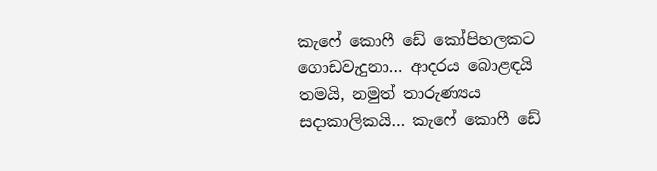කැෆේ කොෆී ඩේ කෝපිහලකට ගොඩවැදුනා… ආදරය බොළඳයි තමයි, නමුත් තාරුණ්‍යය සදාකාලිකයි… කැෆේ කොෆී ඩේ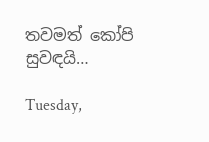තවමත් කෝපි සුවඳයි…

Tuesday,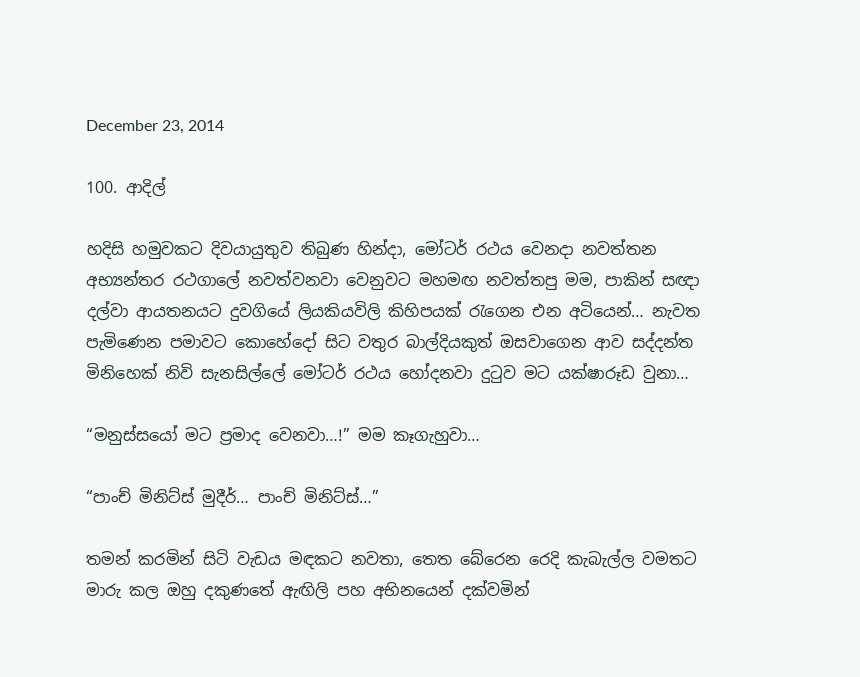December 23, 2014

100. ආදිල්

හදිසි හමුවකට දිවයායුතුව තිබුණ හින්දා, මෝටර් රථය වෙනදා නවත්තන අභ්‍යන්තර රථගාලේ නවත්වනවා වෙනුවට මහමඟ නවත්තපු මම, පාකින් සඥා දල්වා ආයතනයට දුවගියේ ලියකියවිලි කිහිපයක් රැගෙන එන අටියෙන්… නැවත පැමිණෙන පමාවට කොහේදෝ සිට වතුර බාල්දියකුත් ඔසවාගෙන ආව සද්දන්ත මිනිහෙක් නිවි සැනසිල්ලේ මෝටර් රථය හෝදනවා දුටුව මට යක්ෂාරූඩ වුනා…

“මනුස්සයෝ මට ප්‍රමාද වෙනවා…!” මම කෑගැහුවා…

“පාංච් මිනිට්ස් මුදීර්… පාංච් මිනිට්ස්…”

තමන් කරමින් සිටි වැඩය මඳකට නවතා, තෙත බේරෙන රෙදි කැබැල්ල වමතට මාරු කල ඔහු දකුණතේ ඇඟිලි පහ අභිනයෙන් දක්වමින්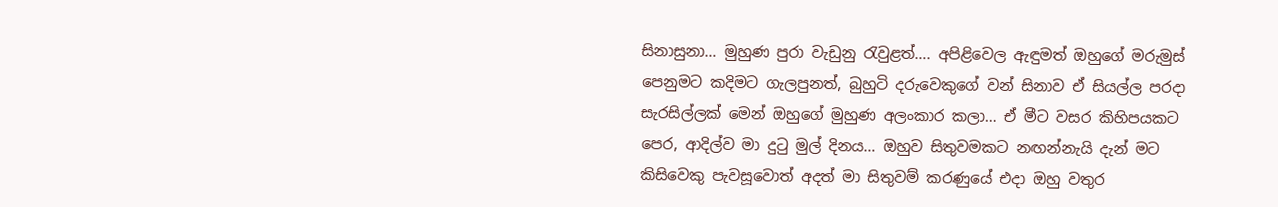සිනාසුනා… මුහුණ පුරා වැඩුනු රැවුළත්…. අපිළිවෙල ඇඳුමත් ඔහුගේ මරුමුස් පෙනුමට කදිමට ගැලපුනත්, බුහුටි දරුවෙකුගේ වන් සිනාව ඒ සියල්ල පරදා සැරසිල්ලක් මෙන් ඔහුගේ මුහුණ අලංකාර කලා… ඒ මීට වසර කිහිපයකට පෙර, ආදිල්ව මා දුටු මුල් දිනය… ඔහුව සිතුවමකට නඟන්නැයි දැන් මට කිසිවෙකු පැවසූවොත් අදත් මා සිතුවම් කරණුයේ එදා ඔහු වතුර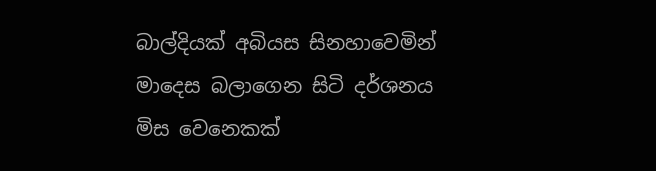බාල්දියක් අබියස සිනහාවෙමින් මාදෙස බලාගෙන සිටි දර්ශනය මිස වෙනෙකක්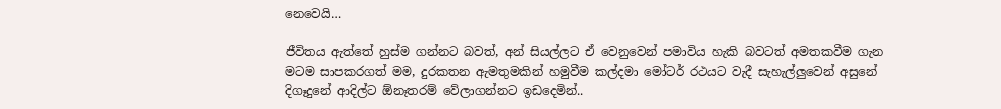නෙවෙයි…

ජීවිතය ඇත්තේ හුස්ම ගන්නට බවත්, අන් සියල්ලට ඒ වෙනුවෙන් පමාවිය හැකි බවටත් අමතකවීම ගැන මටම සාපකරගත් මම, දුරකතන ඇමතුමකින් හමුවීම කල්දමා මෝටර් රථයට වැදී සැහැල්ලුවෙන් අසුනේ දිගෑදුනේ ආදිල්ට ඕනෑතරම් වේලාගන්නට ඉඩදෙමින්..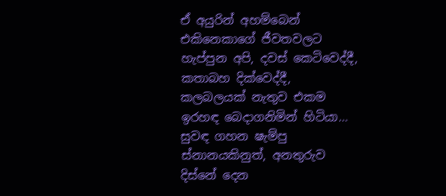ඒ අයුරින් අහම්බෙන් එකිනෙකාගේ ජීවතවලට හැප්පුන අපි, දවස් කෙටිවෙද්දී, කතාබහ දික්වෙද්දී, කලබලයක් නැතුව එකම ඉරහඳ බෙදාගනිමින් හිටියා… සුවඳ ගහන ෂැම්පු ස්නානයකිනුත්, අනතුරුව දිස්නේ දෙන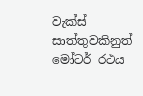වැක්ස් සාත්තුවකිනුත් මෝටර් රථය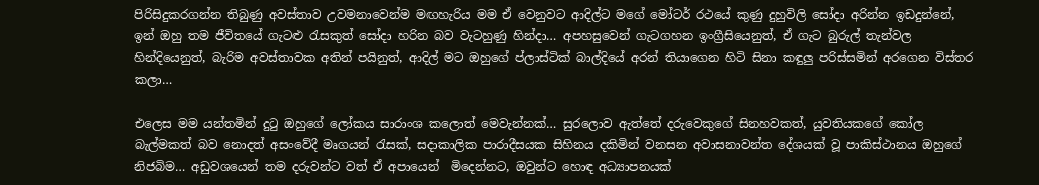පිරිසිදුකරගන්න තිබුණු අවස්තාව උවමනාවෙන්ම මඟහැරිය මම ඒ වෙනුවට ආදිල්ට මගේ මෝටර් රථයේ කුණු දුහුවිලි සෝදා අරින්න ඉඩදුන්නේ, ඉන් ඔහු තම ජීවිතයේ ගැටළු රැසකුත් සෝදා හරින බව වැටහුණු හින්දා… අපහසුවෙන් ගැටගහන ඉංග්‍රීසියෙනුත්, ඒ ගැට බුරුල් තැන්වල හින්දියෙනුත්, බැරිම අවස්තාවක අතින් පයිනුත්, ආදිල් මට ඔහුගේ ප්ලාස්ටික් බාල්දියේ අරන් තියාගෙන හිටි සිනා කඳුලු පරිස්සමින් අරගෙන විස්තර කලා…

එලෙස මම යන්තමින් දුටු ඔහුගේ ලෝකය සාරාංශ කලොත් මෙවැන්නක්… සුරලොව ඇත්තේ දරුවෙකුගේ සිනහවකත්, යුවතියකගේ කෝල බැල්මකත් බව නොදත් අසංවේදී මෘගයන් රැසක්, සදාකාලික පාරාදීසයක සිහිනය දකිමින් වනසන අවාසනාවන්ත දේශයක් වූ පාකිස්ථානය ඔහුගේ නිජබිම… අඩුවශයෙන් තම දරුවන්ට වත් ඒ අපායෙන්  මිදෙන්නට, ඔවුන්ට හොඳ අධ්‍යාපනයක්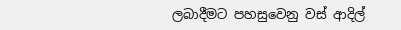ලබාදීමට පහසුවෙනු වස් ආදිල්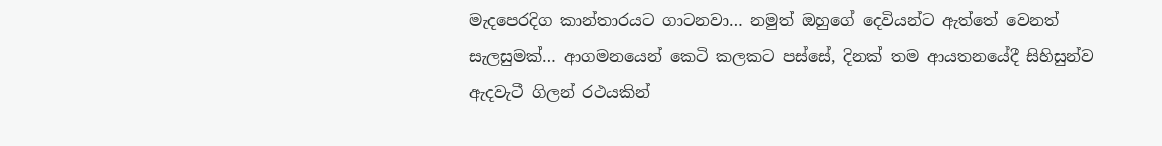මැදපෙරදිග කාන්තාරයට ගාටනවා… නමුත් ඔහුගේ දෙවියන්ට ඇත්තේ වෙනත් සැලසුමක්… ආගමනයෙන් කෙටි කලකට පස්සේ, දිනක් තම ආයතනයේදී සිහිසුන්ව ඇදවැටී ගිලන් රථයකින්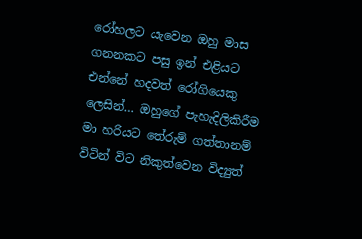රෝහලට යැවෙන ඔහු මාස ගනනකට පසු ඉන් එළියට එන්නේ හදවත් රෝගියෙකු ලෙසින්… ඔහුගේ පැහැදිලිකිරීම මා හරියට තේරුම් ගත්තානම්  විටින් විට නිකුත්වෙන විද්‍යුත්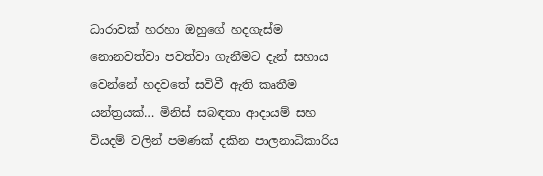ධාරාවක් හරහා ඔහුගේ හදගැස්ම නොනවත්වා පවත්වා ගැනීමට දැන් සහාය වෙන්නේ හදවතේ සවිවී ඇති කෘතීම යන්ත්‍රයක්… මිනිස් සබඳතා ආදායම් සහ වියදම් වලින් පමණක් දකින පාලනාධිකාරිය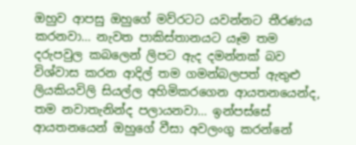ඔහුව ආපසු ඔහුගේ මව්රටට යවන්නට තීරණය කරනවා… නැවත පාකිස්තානයට යෑම තම දරුපවුල කබලෙන් ලිපට ඇද දමන්නක් බව විශ්වාස කරන ආදිල් තම ගමන්බලපත් ඇතුළු ලියකියවිලි සියල්ල අහිමිකරගෙන ආයතනයෙන්ද, තම නවාතැනින්ද පලායනවා… ඉන්පස්සේ ආයතනයෙන් ඔහුගේ වීසා අවලංගු කරන්නේ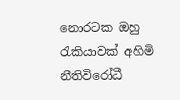නොරටක ඔහු රැකියාවක් අහිමි නීතිවිරෝධී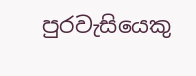පුරවැසියෙකු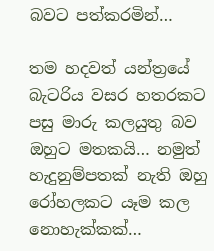බවට පත්කරමින්…

තම හදවත් යන්ත්‍රයේ බැටරිය වසර හතරකට පසු මාරු කලයුතු බව ඔහුට මතකයි… නමුත් හැදුනුම්පතක් නැති ඔහු රෝහලකට යෑම කල නොහැක්කක්…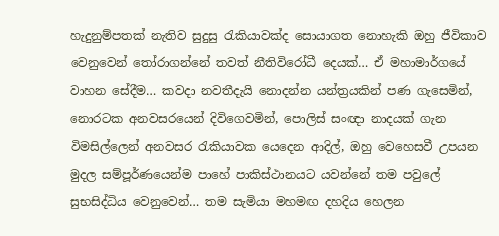හැදුනුම්පතක් නැතිව සුදුසු රැකියාවක්ද සොයාගත නොහැකි ඔහු ජීවිකාව වෙනුවෙන් තෝරාගන්නේ තවත් නීතිවිරෝධී දෙයක්… ඒ මහාමාර්ගයේ වාහන සේදීම… කවදා නවතීදැයි නොදන්න යන්ත්‍රයකින් පණ ගැසෙමින්, නොරටක අනවසරයෙන් දිවිගෙවමින්, පොලිස් සංඥා නාදයක් ගැන විමසිල්ලෙන් අනවසර රැකියාවක යෙදෙන ආදිල්, ඔහු වෙහෙසවී උපයන මුදල සම්පූර්ණයෙන්ම පාහේ පාකිස්ථානයට යවන්නේ තම පවුලේ සුභසිද්ධිය වෙනුවෙන්… තම සැමියා මහමඟ දහදිය හෙලන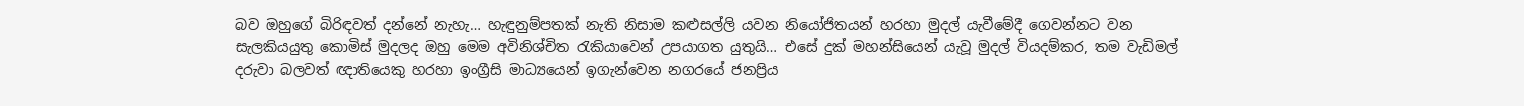බව ඔහුගේ බිරිඳවත් දන්නේ නැහැ… හැඳුනුම්පතක් නැති නිසාම කළුසල්ලි යවන නියෝජිතයන් හරහා මුදල් යැවීමේදී ගෙවන්නට වන සැලකියයුතු කොමිස් මුදලද ඔහු මෙම අවිනිශ්චිත රැකියාවෙන් උපයාගත යුතුයි… එසේ දුක් මහන්සියෙන් යැවූ මුදල් වියදම්කර, තම වැඩිමල් දරුවා බලවත් ඥාතියෙකු හරහා ඉංග්‍රීසි මාධ්‍යයෙන් ඉගැන්වෙන නගරයේ ජනප්‍රිය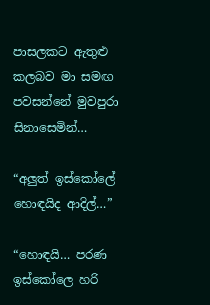පාසලකට ඇතුළු කලබව මා සමඟ පවසන්නේ මුවපුරා සිනාසෙමින්…

“අලුත් ඉස්කෝලේ හොඳයිද ආදිල්…”

“හොඳයි… පරණ ඉස්කෝලෙ හරි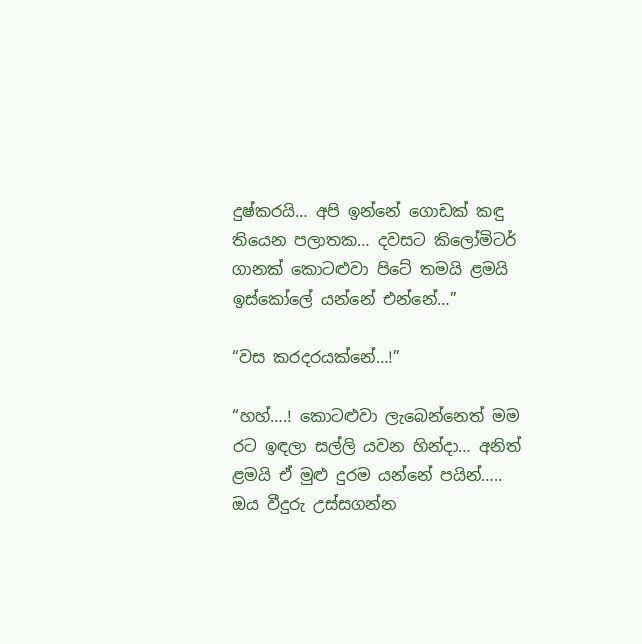දුෂ්කරයි… අපි ඉන්නේ ගොඩක් කඳු තියෙන පලාතක… දවසට කිලෝමිටර් ගානක් කොටළුවා පිටේ තමයි ළමයි ඉස්කෝලේ යන්නේ එන්නේ…”

“වස කරදරයක්නේ…!”

“හහ්….! කොටළුවා ලැබෙන්නෙත් මම රට ඉඳලා සල්ලි යවන හින්දා… අනිත් ළමයි ඒ මුළු දුරම යන්නේ පයින්….. ඔය වීදුරු උස්සගන්න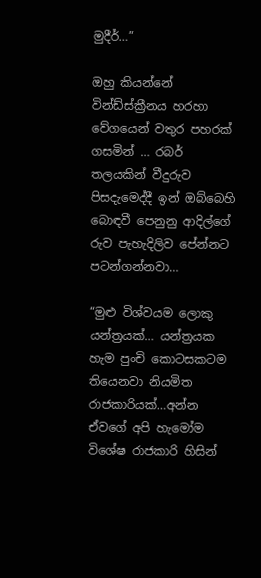මුදීර්…”

ඔහු කියන්නේ වින්ඩ්ස්ක්‍රීනය හරහා වේගයෙන් වතුර පහරක් ගසමින් … රබර් තලයකින් වීදුරුව පිසදැමෙද්දී ඉන් ඔබ්බෙහි බොඳවී පෙනුනු ආදිල්ගේ රුව පැහැදිලිව පේන්නට පටන්ගන්නවා…

“මුළු විශ්වයම ලොකු යන්ත්‍රයක්… යන්ත්‍රයක හැම පුංචි කොටසකටම තියෙනවා නියමිත රාජකාරියක්…අන්න ඒවගේ අපි හැමෝම විශේෂ රාජකාරි හිසින්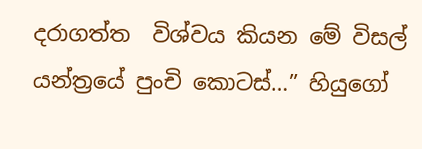දරාගත්ත  විශ්වය කියන මේ විසල් යන්ත්‍රයේ පුංචි කොටස්…” හියුගෝ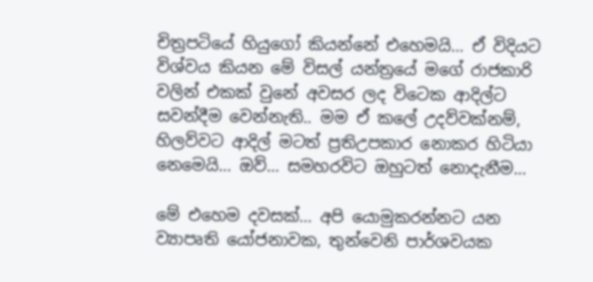චිත්‍රපටියේ හියුගෝ කියන්නේ එහෙමයි… ඒ විදියට විශ්වය කියන මේ විසල් යන්ත්‍රයේ මගේ රාජකාරි වලින් එකක් වුනේ අවසර ලද විටෙක ආදිල්ට සවන්දීම වෙන්නැති.. මම ඒ කලේ උදව්වක්නම්, හිලව්වට ආදිල් මටත් ප්‍රතිඋපකාර නොකර හිටියා නෙමෙයි… ඔව්… සමහරවිට ඔහුටත් නොදැනීම…

මේ එහෙම දවසක්… අපි යොමුකරන්නට යන ව්‍යාපෘති යෝජනාවක, තුන්වෙනි පාර්ශවයක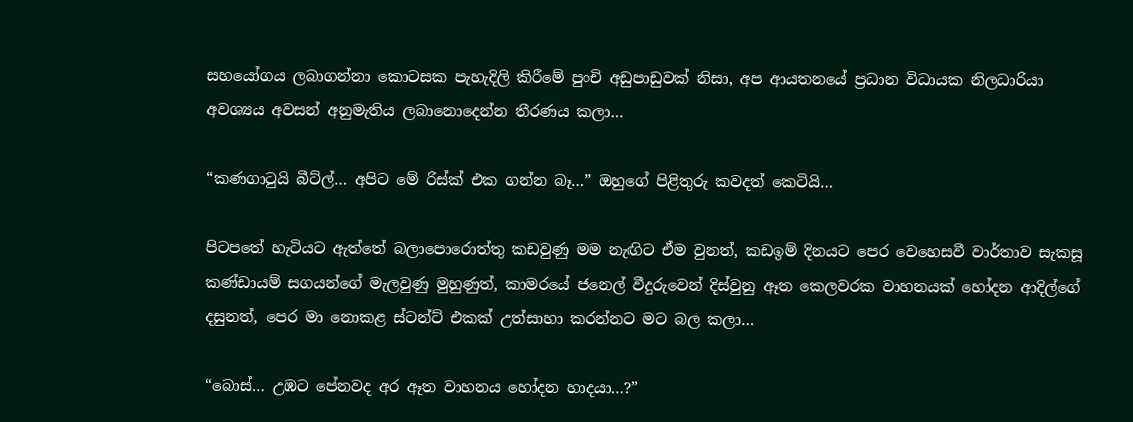සහයෝගය ලබාගන්නා කොටසක පැහැදිලි කිරීමේ පුංචි අඩුපාඩුවක් නිසා, අප ආයතනයේ ප්‍රධාන විධායක නිලධාරියා අවශ්‍යය අවසන් අනුමැතිය ලබානොදෙන්න තීරණය කලා…

“කණගාටුයි බීට්ල්… අපිට මේ රිස්ක් එක ගන්න බෑ…” ඔහුගේ පිළිතුරු කවදත් කෙටියි…

පිටපතේ හැටියට ඇත්තේ බලාපොරොත්තු කඩවුණු මම නැඟිට ඒම වුනත්, කඩඉම් දිනයට පෙර වෙහෙසවී වාර්තාව සැකසූ කණ්ඩායම් සගයන්ගේ මැලවුණු මුහුණුත්, කාමරයේ ජනෙල් වීදුරුවෙන් දිස්වුනු ඈත කෙලවරක වාහනයක් හෝදන ආදිල්ගේ දසුනත්, පෙර මා නොකළ ස්ටන්ට් එකක් උත්සාහා කරන්නට මට බල කලා…

“බොස්… උඹට පේනවද අර ඈත වාහනය හෝදන හාදයා…?”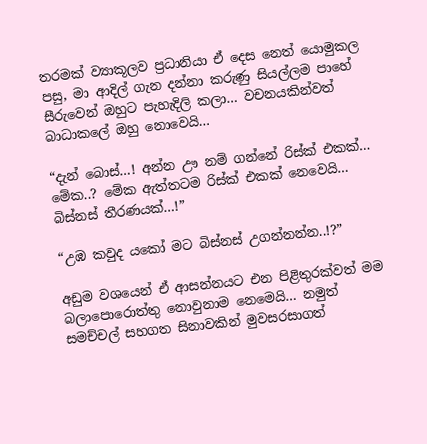තරමක් ව්‍යාකූලව ප්‍රධානියා ඒ දෙස නෙත් යොමුකල පසු, මා ආදිල් ගැන දන්නා කරුණු සියල්ලම පාහේ සීරුවෙන් ඔහුට පැහැදිලි කලා… වචනයකින්වත් බාධාකලේ ඔහු නොවෙයි…

“දැන් බොස්…! අන්න ඌ නම් ගන්නේ රිස්ක් එකක්… මේක..? මේක ඇත්තටම රිස්ක් එකක් නෙවෙයි… බිස්නස් තීරණයක්…!”

“උඹ කවුද යකෝ මට බිස්නස් උගන්නන්න..!?”

අඩුම වශයෙන් ඒ ආසන්නයට එන පිළිතුරක්වත් මම බලාපොරොත්තු නොවුනාම නෙමෙයි… නමුත් සමච්චල් සහගත සිනාවකින් මුවසරසාගත්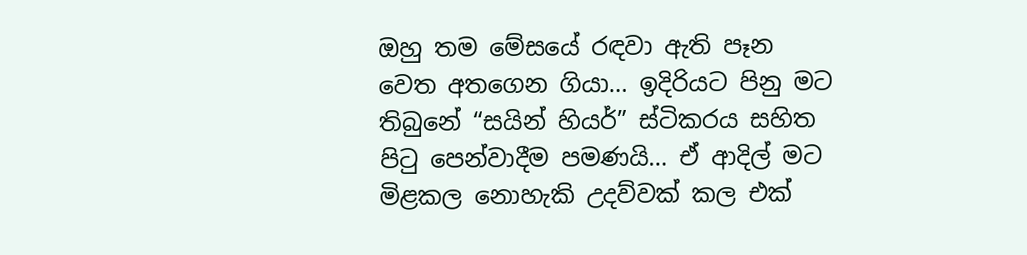ඔහු තම මේසයේ රඳවා ඇති පෑන වෙත අතගෙන ගියා… ඉදිරියට පිනු මට තිබුනේ “සයින් හියර්” ස්ටිකරය සහිත පිටු පෙන්වාදීම පමණයි… ඒ ආදිල් මට මිළකල නොහැකි උදව්වක් කල එක්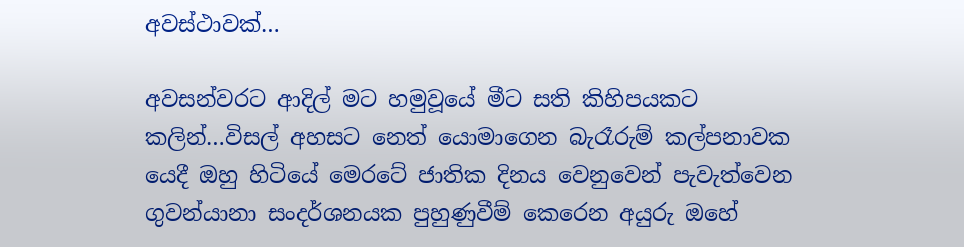අවස්ථාවක්…

අවසන්වරට ආදිල් මට හමුවූයේ මීට සති කිහිපයකට කලින්…විසල් අහසට නෙත් යොමාගෙන බැරෑරුම් කල්පනාවක යෙදී ඔහු හිටියේ මෙරටේ ජාතික දිනය වෙනුවෙන් පැවැත්වෙන ගුවන්යානා සංදර්ශනයක පුහුණුවීම් කෙරෙන අයුරු ඔහේ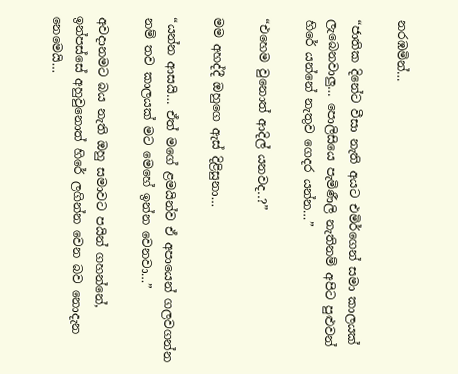නරඹමින්…

“ජාතික දිනේට වීසා නැති අයට එමිර්ගෙන් සමා කාලයක් ලැබෙනවාලු… පොලිසියෙ පැමිණීලි නැතිනම් අපිට පුළුවන් හිරේ යන්නේ නැතුව ගෙදර යන්න…”

“එහෙම වුනොත් ආදිල් යනවද..?”

මම අහද්දී ඔහුගෙ ඇස් දිළිසුනා…

“යන්න ආසයි… ඒත් මගේ ළමයින්ව ඒ අපායෙන් ගලවගන්න නම් තව කාලයක් මට මෙහේ ඉන්න වෙනවා…”

අවදානමට බය නැති ඔහු සමාවට පයින් ගහන්නේ, ඉන්පස්සේ අහුවුනොත් හිරේ ලගින්න වෙන බව නොදැන නෙමෙයි…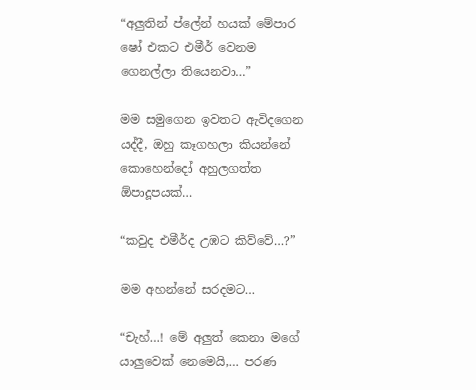“අලුතින් ප්ලේන් හයක් මේපාර ෂෝ එකට එමීර් වෙනම ගෙනල්ලා තියෙනවා…”

මම සමුගෙන ඉවතට ඇවිදගෙන යද්දී, ඔහු කෑගහලා කියන්නේ කොහෙන්දෝ අහුලගත්ත ඕපාදූපයක්…

“කවුද එමීර්ද උඹට කිව්වේ…?”

මම අහන්නේ සරදමට…

“චැහ්…! මේ අලුත් කෙනා මගේ යාලුවෙක් නෙමෙයි,… පරණ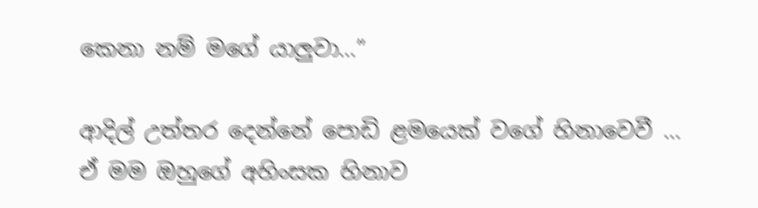කෙනා නම් මගේ යාලුවා…”

ආදිල් උත්තර දෙන්නේ පොඩි ළමයෙක් වගේ හිනාවෙවී … ඒ මම ඔහුගේ අහිංසක හිනාව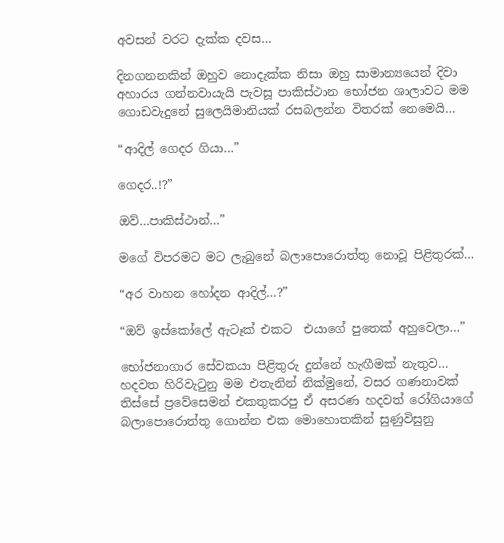අවසන් වරට දැක්ක දවස…

දිනගනනකින් ඔහුව නොදැක්ක නිසා ඔහු සාමාන්‍යයෙන් දිවා අහාරය ගන්නවායැයි පැවසූ පාකිස්ථාන භෝජන ශාලාවට මම ගොඩවැදුනේ සුලෙයිමානියක් රසබලන්න විතරක් නෙමෙයි…

“ආදිල් ගෙදර ගියා…”

ගෙදර..!?”

ඔව්…පාකිස්ථාන්…”

මගේ විපරමට මට ලැබුනේ බලාපොරොත්තු නොවූ පිළිතුරක්…

“අර වාහන හෝදන ආදිල්…?”

“ඔව් ඉස්කෝලේ ඇටෑක් එකට  එයාගේ පුතෙක් අහුවෙලා…”

භෝජනාගාර සේවකයා පිළිතුරු දුන්නේ හැඟීමක් නැතුව… හදවත හිරිවැටුනු මම එතැනින් නික්මුනේ, වසර ගණනාවක් තිස්සේ ප්‍රවේසෙමන් එකතුකරපු ඒ අසරණ හදවත් රෝගියාගේ බලාපොරොත්තු ගොන්න එක මොහොතකින් සුණුවිසුනු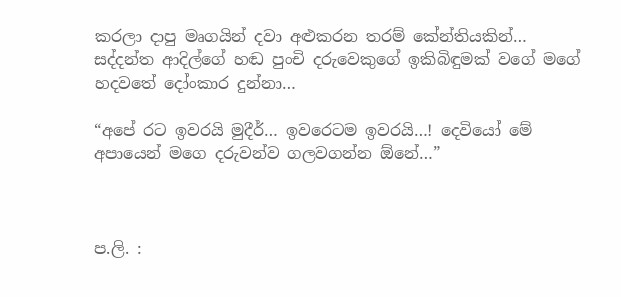කරලා දාපු මෘගයින් දවා අළුකරන තරම් කේන්තියකින්… සද්දන්ත ආදිල්ගේ හඬ පුංචි දරුවෙකුගේ ඉකිබිඳුමක් වගේ මගේ හදවතේ දෝංකාර දුන්නා…

“අපේ රට ඉවරයි මුදීර්… ඉවරෙටම ඉවරයි…! දෙවියෝ මේ අපායෙන් මගෙ දරුවන්ව ගලවගන්න ඕනේ…”



ප.ලි. :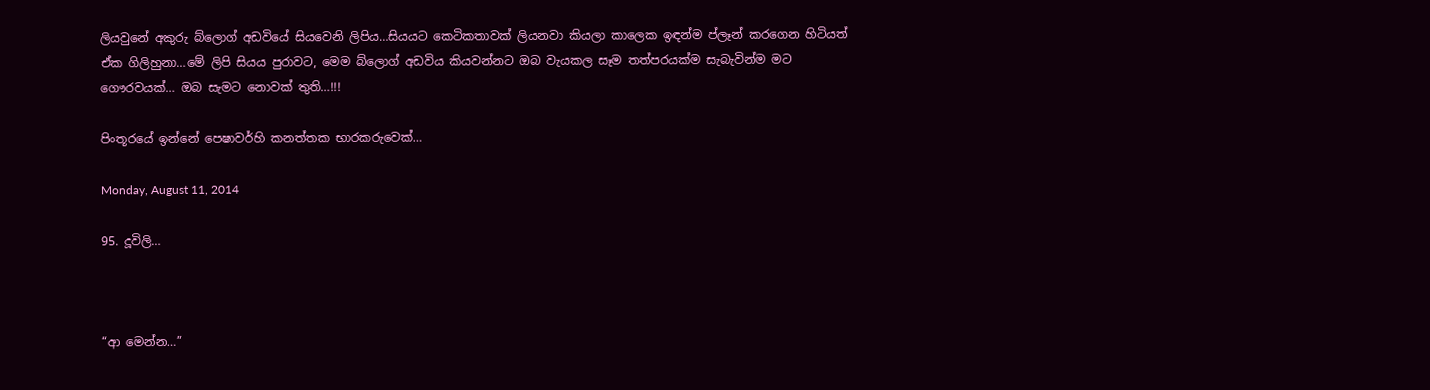ලියවුනේ අකුරු බ්ලොග් අඩවියේ සියවෙනි ලිපිය…සියයට කෙටිකතාවක් ලියනවා කියලා කාලෙක ඉඳන්ම ප්ලෑන් කරගෙන හිටියත් ඒක ගිලිහුනා…මේ ලිපි සියය පුරාවට, මෙම බ්ලොග් අඩවිය කියවන්නට ඔබ වැයකල සෑම තත්පරයක්ම සැබැවින්ම මට ගෞරවයක්… ඔබ සැමට නොවක් තුති…!!!

පිංතූරයේ ඉන්නේ පෙෂාවර්හි කනත්තක භාරකරුවෙක්…

Monday, August 11, 2014

95. දූවිලි…



“ආ මෙන්න…”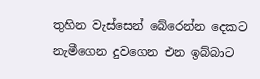තුහින වැස්සෙන් බේරෙන්න දෙකට නැමීගෙන දුවගෙන එන ඉබ්බාට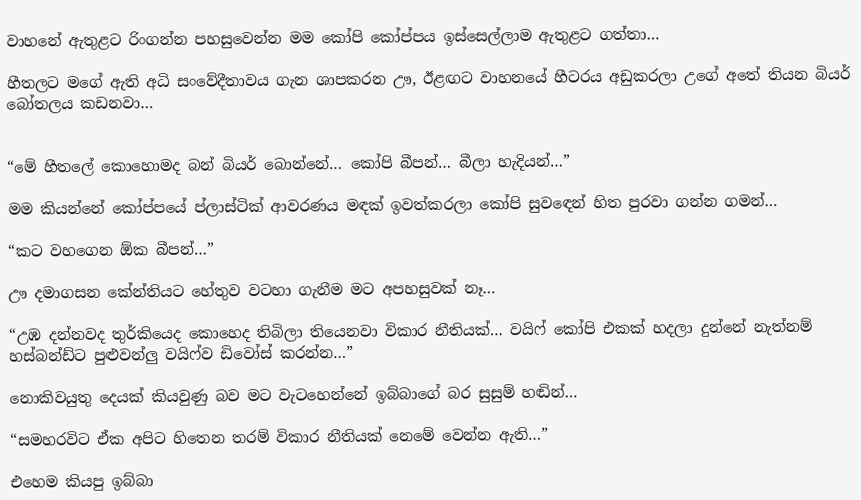වාහනේ ඇතුළට රිංගන්න පහසුවෙන්න මම කෝපි කෝප්පය ඉස්සෙල්ලාම ඇතුළට ගත්තා…

හීතලට මගේ ඇති අධි සංවේදීතාවය ගැන ශාපකරන ඌ, ඊළඟට වාහනයේ හීටරය අඩුකරලා උගේ අතේ තියන බියර් බෝතලය කඩනවා…


“මේ හීතලේ කොහොමද බන් බියර් බොන්නේ… කෝපි බීපන්… බීලා හැදියන්…”

මම කියන්නේ කෝප්පයේ ප්ලාස්ටික් ආවරණය මඳක් ඉවත්කරලා කෝපි සුවඳෙන් හිත පුරවා ගන්න ගමන්…

“කට වහගෙන ඕක බීපන්…”

ඌ දමාගසන කේන්තියට හේතුව වටහා ගැනීම මට අපහසුවක් නෑ…

“උඹ දන්නවද තුර්කියෙද කොහෙද තිබිලා තියෙනවා විකාර නීතියක්… වයිෆ් කෝපි එකක් හදලා දුන්නේ නැත්නම් හස්බන්ඩ්ට පුළුවන්ලු වයිෆ්ව ඩිවෝස් කරන්න…”

නොකිවයුතු දෙයක් කියවුණු බව මට වැටහෙන්නේ ඉබ්බාගේ බර සුසුම් හඬින්…

“සමහරවිට ඒක අපිට හිතෙන තරම් විකාර නීතියක් නෙමේ වෙන්න ඇති…”

එහෙම කියපු ඉබ්බා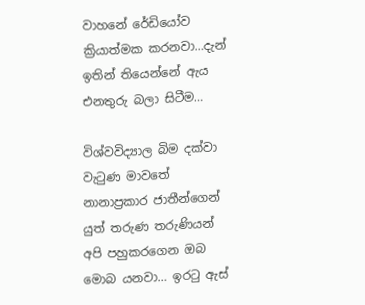වාහනේ රේඩියෝව ක්‍රියාත්මක කරනවා…දැන් ඉතින් තියෙන්නේ ඇය එනතුරු බලා සිටීම…

විශ්වවිද්‍යාල බිම දක්වා වැටුණ මාවතේ නානාප්‍රකාර ජාතීන්ගෙන් යුත් තරුණ තරුණියන් අපි පහුකරගෙන ඔබ මොබ යනවා… ඉරටු ඇස්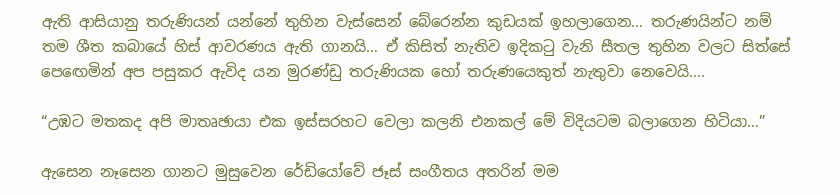ඇති ආසියානු තරුණියන් යන්නේ තුහින වැස්සෙන් බේරෙන්න කුඩයක් ඉහලාගෙන… තරුණයින්ට නම් තම ශීත කබායේ හිස් ආවරණය ඇති ගානයි… ඒ කිසිත් නැතිව ඉදිකටු වැනි සීතල තුහින වලට සිත්සේ පෙඟෙමින් අප පසුකර ඇවිද යන මුරණ්ඩු තරුණියක හෝ තරුණයෙකුත් නැතුවා නෙවෙයි….

“උඹට මතකද අපි මාතෘඡායා එක ඉස්සරහට වෙලා කලනි එනකල් මේ විදියටම බලාගෙන හිටියා…”

ඇසෙන නෑසෙන ගානට මුසුවෙන රේඩියෝවේ ජෑස් සංගීතය අතරින් මම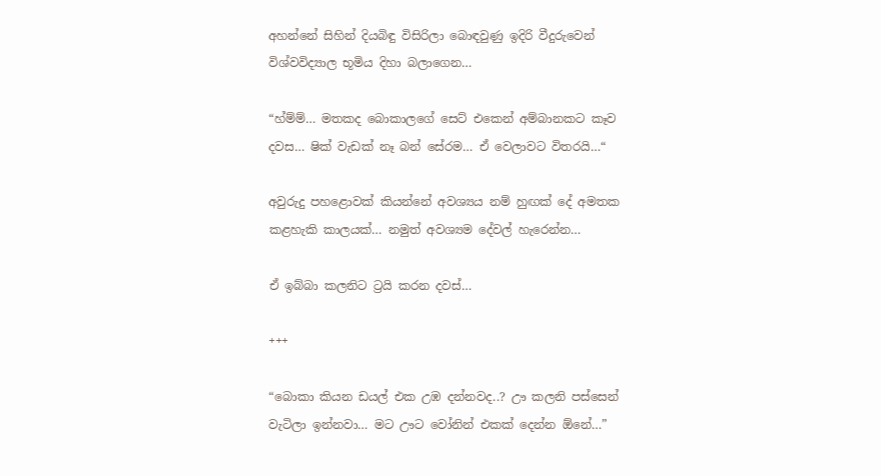අහන්නේ සිහින් දියබිඳු විසිරිලා බොඳවුණු ඉදිරි වීදුරුවෙන් විශ්වවිද්‍යාල භූමිය දිහා බලාගෙන…

“හ්ම්ම්… මතකද බොකාලගේ සෙට් එකෙන් අම්බානකට කෑව දවස… ෂික් වැඩක් නෑ බන් සේරම… ඒ වෙලාවට විතරයි…“

අවුරුදු පහළොවක් කියන්නේ අවශ්‍යය නම් හුඟක් දේ අමතක කළහැකි කාලයක්… නමුත් අවශ්‍යම දේවල් හැරෙන්න…

ඒ ඉබ්බා කලනිට ට්‍රයි කරන දවස්…

+++

“බොකා කියන ඩයල් එක උඹ දන්නවද..? ඌ කලනි පස්සෙන් වැටිලා ඉන්නවා… මට ඌට වෝනින් එකක් දෙන්න ඕනේ…”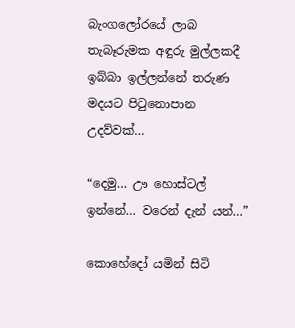බැංගලෝරයේ ලාබ තැබෑරුමක අඳුරු මුල්ලකදී ඉබ්බා ඉල්ලන්නේ තරුණ මදයට පිටුනොපාන උදව්වක්…

“දෙමු… ඌ හොස්ටල් ඉන්නේ… වරෙන් දැන් යන්…”

කොහේදෝ යමින් සිටි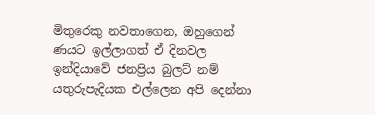මිතුරෙකු නවතාගෙන, ඔහුගෙන් ණයට ඉල්ලාගත් ඒ දිනවල ඉන්දියාවේ ජනප්‍රිය බුලට් නම් යතුරුපැදියක එල්ලෙන අපි දෙන්නා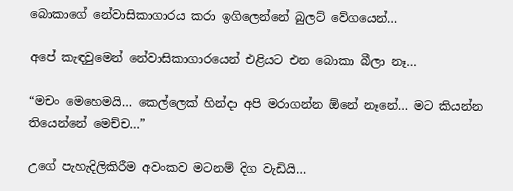බොකාගේ නේවාසිකාගාරය කරා ඉගිලෙන්නේ බුලට් වේගයෙන්…

අපේ කැඳවුමෙන් නේවාසිකාගාරයෙන් එළියට එන බොකා බීලා නෑ…

“මචං මෙහෙමයි… කෙල්ලෙක් හින්දා අපි මරාගන්න ඕනේ නෑනේ… මට කියන්න තියෙන්නේ මෙච්ච…”

උගේ පැහැදිලිකිරීම අවංකව මටනම් දිග වැඩියි…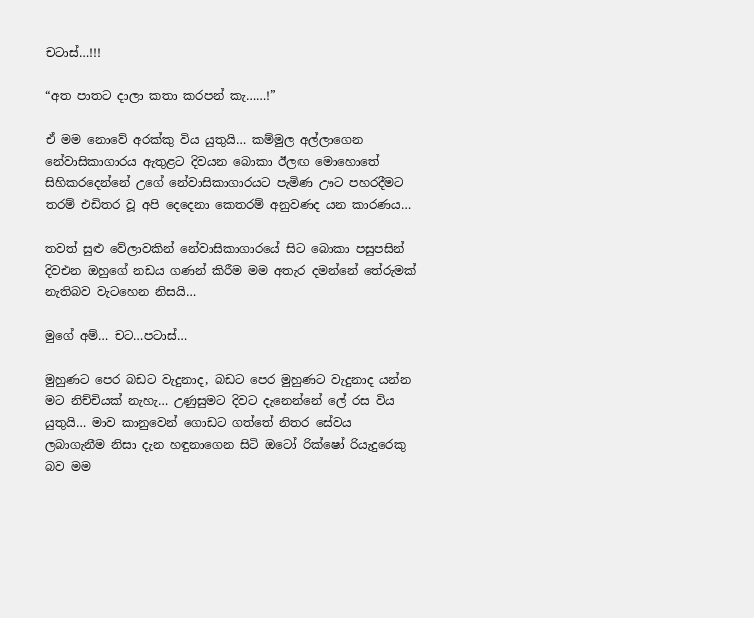චටාස්…!!!

“අත පාතට දාලා කතා කරපන් කැ……!”

ඒ මම නොවේ අරක්කු විය යුතුයි… කම්මුල අල්ලාගෙන නේවාසිකාගාරය ඇතුළට දිවයන බොකා ඊලඟ මොහොතේ සිහිකරදෙන්නේ උගේ නේවාසිකාගාරයට පැමිණ ඌට පහරදීමට තරම් එඩිතර වූ අපි දෙදෙනා කෙතරම් අනුවණද යන කාරණය…

තවත් සුළු වේලාවකින් නේවාසිකාගාරයේ සිට බොකා පසුපසින් දිවඑන ඔහුගේ නඩය ගණන් කිරීම මම අතැර දමන්නේ තේරුමක් නැතිබව වැටහෙන නිසයි…

මුගේ අම්… චට…පටාස්…

මුහුණට පෙර බඩට වැදුනාද, බඩට පෙර මුහුණට වැදුනාද යන්න මට නිච්චියක් නැහැ… උණුසුමට දිවට දැනෙන්නේ ලේ රස විය යුතුයි… මාව කානුවෙන් ගොඩට ගත්තේ නිතර සේවය ලබාගැනීම නිසා දැන හඳුනාගෙන සිටි ඔටෝ රික්ෂෝ රියැදුරෙකු බව මම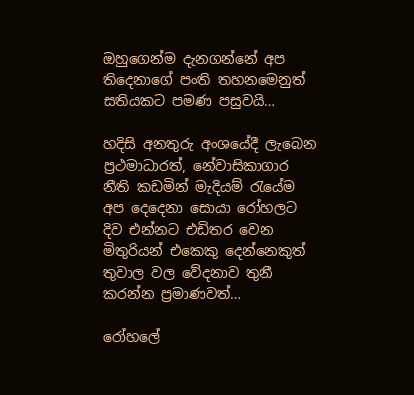ඔහුගෙන්ම දැනගන්නේ අප තිදෙනාගේ පංති තහනමෙනුත් සතියකට පමණ පසුවයි…

හදිසි අනතුරු අංශයේදී ලැබෙන ප්‍රථමාධාරත්, නේවාසිකාගාර නීති කඩමින් මැදියම් රැයේම අප දෙදෙනා සොයා රෝහලට දිව එන්නට එඩිතර වෙන මිතුරියන් එකෙකු දෙන්නෙකුත් තුවාල වල වේදනාව තුනී කරන්න ප්‍රමාණවත්…

රෝහලේ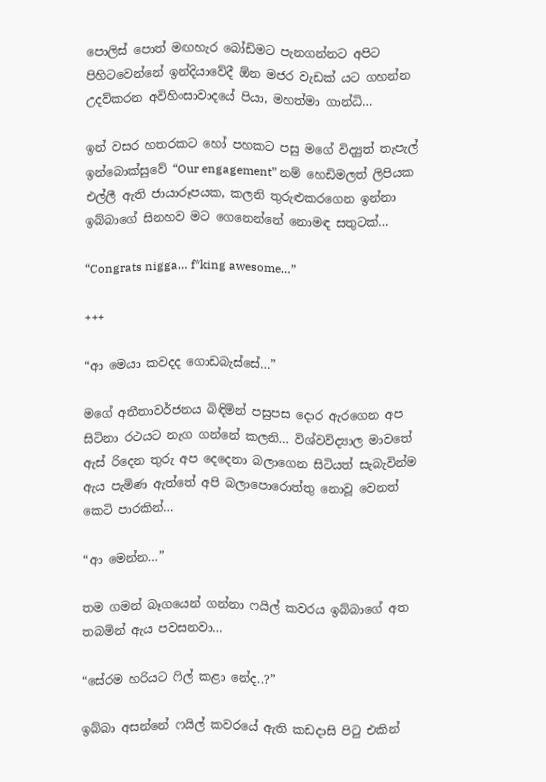පොලිස් පොත් මඟහැර බෝඩිමට පැනගන්නට අපිට  පිහිටවෙන්නේ ඉන්දියාවේදී ඕන මජර වැඩක් යට ගහන්න උදව්කරන අවිහිංසාවාදයේ පියා, මහත්මා ගාන්ධි…

ඉන් වසර හතරකට හෝ පහකට පසු මගේ විද්‍යුත් තැපැල් ඉන්බොක්සුවේ “Our engagement” නම් හෙඩිමලත් ලිපියක එල්ලී ඇති ජායාරූපයක, කලනි තුරුළුකරගෙන ඉන්නා ඉබ්බාගේ සිනහව මට ගෙනෙන්නේ නොමඳ සතුටක්…

“Congrats nigga… f*king awesome…”

+++

“ආ මෙයා කවදද ගොඩබැස්සේ…”

මගේ අතීතාවර්ජනය බිඳිමින් පසුපස දොර ඇරගෙන අප සිටිනා රථයට නැග ගන්නේ කලනි… විශ්වවිද්‍යාල මාවතේ ඇස් රිදෙන තුරු අප දෙදෙනා බලාගෙන සිටියත් සැබැවින්ම ඇය පැමිණ ඇත්තේ අපි බලාපොරොත්තු නොවූ වෙනත් කෙටි පාරකින්…

“ආ මෙන්න…”

තම ගමන් බෑගයෙන් ගන්නා ෆයිල් කවරය ඉබ්බාගේ අත තබමින් ඇය පවසනවා…

“සේරම හරියට ෆිල් කළා නේද..?”

ඉබ්බා අසන්නේ ෆයිල් කවරයේ ඇති කඩදාසි පිටු එකින්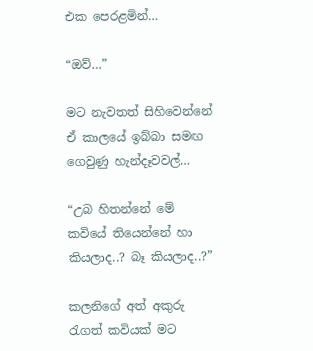එක පෙරළමින්…

“ඔව්…”

මට නැවතත් සිහිවෙන්නේ ඒ කාලයේ ඉබ්බා සමඟ ගෙවුණු හැන්දෑවවල්…

“උබ හිතන්නේ මේ කවියේ තියෙන්නේ හා කියලාද..? බෑ කියලාද..?”

කලනිගේ අත් අකුරු රැගත් කවියක් මට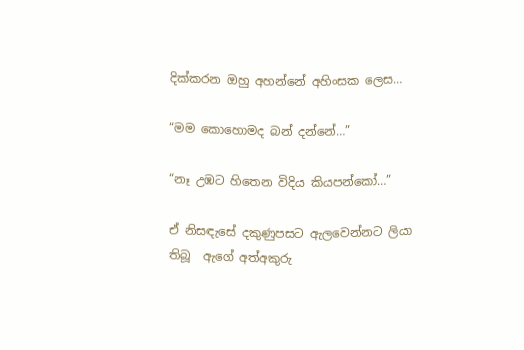දික්කරන ඔහු අහන්නේ අහිංසක ලෙස…

“මම කොහොමද බන් දන්නේ…”

“නෑ උඹට හිතෙන විදිය කියපන්කෝ…”

ඒ නිසඳැසේ දකුණුපසට ඇලවෙන්නට ලියා තිබූ  ඇගේ අත්අකුරු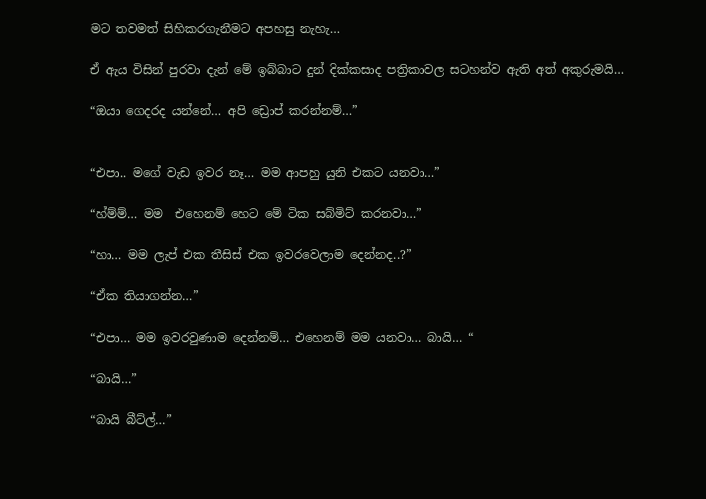මට තවමත් සිහිකරගැනීමට අපහසු නැහැ…

ඒ ඇය විසින් පුරවා දැන් මේ ඉබ්බාට දුන් දික්කසාද පත්‍රිකාවල සටහන්ව ඇති අත් අකුරුමයි…

“ඔයා ගෙදරද යන්නේ… අපි ඩ්‍රොප් කරන්නම්…”


“එපා.. මගේ වැඩ ඉවර නෑ… මම ආපහු යුනි එකට යනවා…”

“හ්ම්ම්… මම  එහෙනම් හෙට මේ ටික සබ්මිට් කරනවා…”

“හා… මම ලැප් එක තීසිස් එක ඉවරවෙලාම දෙන්නද..?”

“ඒක තියාගන්න…”

“එපා… මම ඉවරවුණාම දෙන්නම්… එහෙනම් මම යනවා… බායි… “

“බායි…”

“බායි බීට්ල්…”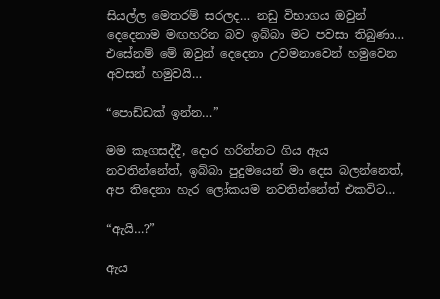සියල්ල මෙතරම් සරලද… නඩු විභාගය ඔවුන් දෙදෙනාම මඟහරින බව ඉබ්බා මට පවසා තිබුණා… එසේනම් මේ ඔවුන් දෙදෙනා උවමනාවෙන් හමුවෙන අවසන් හමුවයි…

“පොඩ්ඩක් ඉන්න…”

මම කෑගසද්දී, දොර හරින්නට ගිය ඇය නවතින්නේත්, ඉබ්බා පුදුමයෙන් මා දෙස බලන්නෙත්, අප තිදෙනා හැර ලෝකයම නවතින්නේත් එකවිට…

“ඇයි…?”

ඇය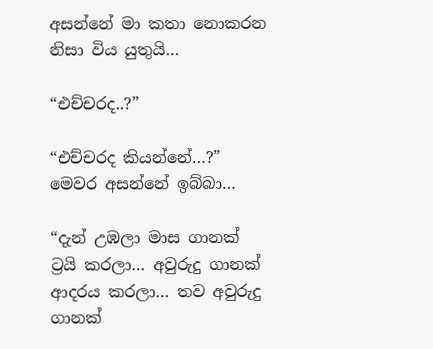අසන්නේ මා කතා නොකරන නිසා විය යුතුයි…

“එච්චරද..?”

“එච්චරද කියන්නේ…?” මෙවර අසන්නේ ඉබ්බා…

“දැන් උඹලා මාස ගානක් ට්‍රයි කරලා… අවුරුදු ගානක් ආදරය කරලා… තව අවුරුදු ගානක්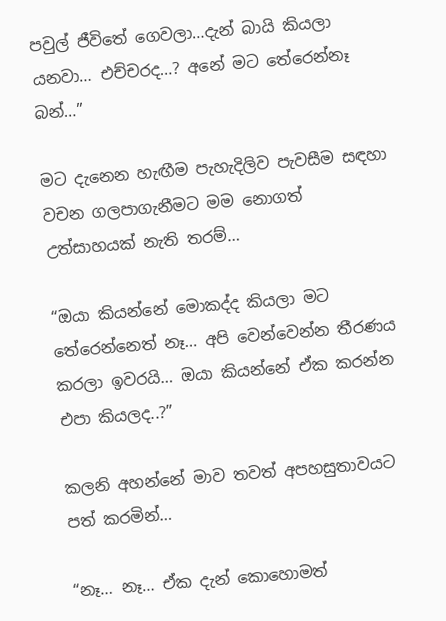පවුල් ජීවිතේ ගෙවලා…දැන් බායි කියලා යනවා… එච්චරද…? අනේ මට තේරෙන්නෑ බන්…”

මට දැනෙන හැඟීම පැහැදිලිව පැවසීම සඳහා වචන ගලපාගැනීමට මම නොගත් උත්සාහයක් නැති තරම්…

“ඔයා කියන්නේ මොකද්ද කියලා මට තේරෙන්නෙත් නෑ… අපි වෙන්වෙන්න තීරණය කරලා ඉවරයි… ඔයා කියන්නේ ඒක කරන්න එපා කියලද..?”

කලනි අහන්නේ මාව තවත් අපහසුතාවයට පත් කරමින්…

“නෑ… නෑ… ඒක දැන් කොහොමත්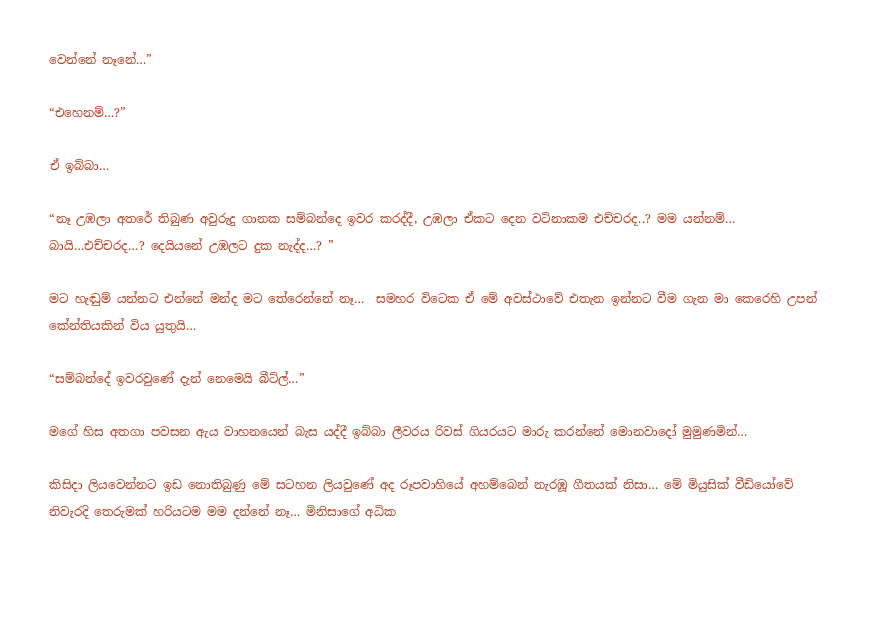වෙන්නේ නෑනේ…”

“එහෙනම්…?”

ඒ ඉබ්බා…

“නෑ උඹලා අතරේ තිබුණ අවුරුදු ගානක සම්බන්දෙ ඉවර කරද්දී, උඹලා ඒකට දෙන වටිනාකම එච්චරද..? මම යන්නම්… බායි…එච්චරද…? දෙයියනේ උඹලට දුක නැද්ද…? ”

මට හැඬුම් යන්නට එන්නේ මන්ද මට තේරෙන්නේ නෑ…  සමහර විටෙක ඒ මේ අවස්‍ථාවේ එතැන ඉන්නට වීම ගැන මා කෙරෙහි උපන් කේන්තියකින් විය යුතුයි…

“සම්බන්දේ ඉවරවුණේ දැන් නෙමෙයි බීට්ල්…”

මගේ හිස අතගා පවසන ඇය වාහනයෙන් බැස යද්දී ඉබ්බා ලීවරය රිවස් ගියරයට මාරු කරන්නේ මොනවාදෝ මුමුණමින්…

කිසිදා ලියවෙන්නට ඉඩ නොතිබුණු මේ සටහන ලියවුණේ අද රූපවාහියේ අහම්බෙන් නැරඹූ ගීතයක් නිසා… මේ මියුසික් වීඩියෝවේ නිවැරදි තෙරුමක් හරියටම මම දන්නේ නෑ… මිනිසාගේ අධික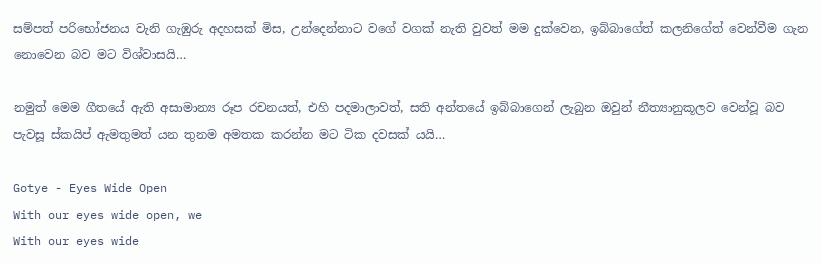සම්පත් පරිභෝජනය වැනි ගැඹුරු අදහසක් මිස, උන්දෙන්නාට වගේ වගක් නැති වුවත් මම දුක්වෙන, ඉබ්බාගේත් කලනිගේත් වෙන්වීම ගැන නොවෙන බව මට විශ්වාසයි…

නමුත් මෙම ගීතයේ ඇති අසාමාන්‍ය රූප රචනයත්, එහි පදමාලාවත්, සති අන්තයේ ඉබ්බාගෙන් ලැබුන ඔවුන් නීත්‍යානුකූලව වෙන්වූ බව පැවසූ ස්කයිප් ඇමතුමත් යන තුනම අමතක කරන්න මට ටික දවසක් යයි…

Gotye - Eyes Wide Open
With our eyes wide open, we
With our eyes wide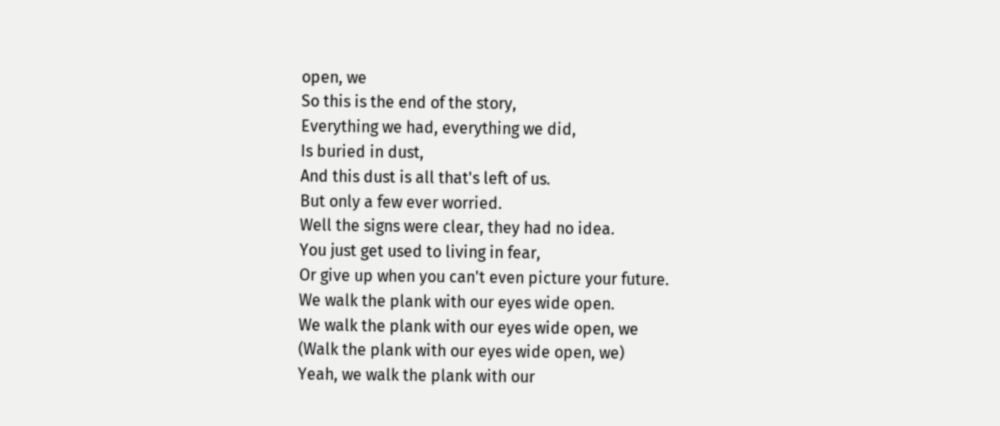open, we
So this is the end of the story,
Everything we had, everything we did,
Is buried in dust,
And this dust is all that's left of us.
But only a few ever worried.
Well the signs were clear, they had no idea.
You just get used to living in fear,
Or give up when you can't even picture your future.
We walk the plank with our eyes wide open.
We walk the plank with our eyes wide open, we
(Walk the plank with our eyes wide open, we)
Yeah, we walk the plank with our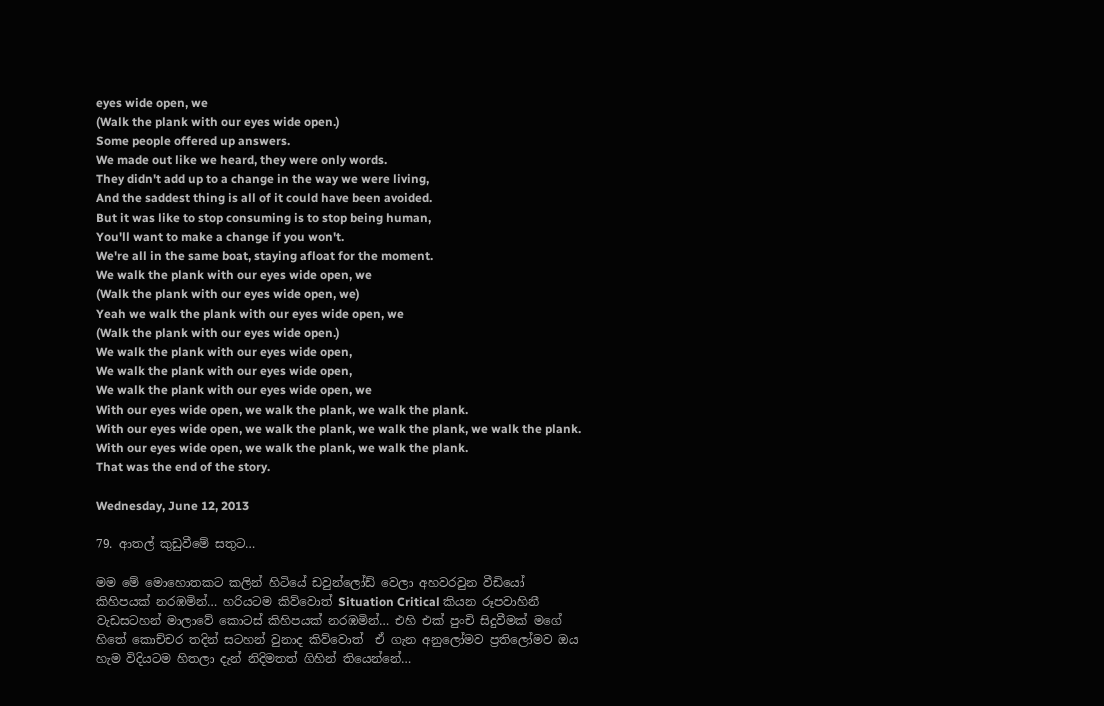eyes wide open, we
(Walk the plank with our eyes wide open.)
Some people offered up answers.
We made out like we heard, they were only words.
They didn't add up to a change in the way we were living,
And the saddest thing is all of it could have been avoided.
But it was like to stop consuming is to stop being human,
You'll want to make a change if you won't.
We're all in the same boat, staying afloat for the moment.
We walk the plank with our eyes wide open, we
(Walk the plank with our eyes wide open, we)
Yeah we walk the plank with our eyes wide open, we
(Walk the plank with our eyes wide open.)
We walk the plank with our eyes wide open,
We walk the plank with our eyes wide open,
We walk the plank with our eyes wide open, we
With our eyes wide open, we walk the plank, we walk the plank.
With our eyes wide open, we walk the plank, we walk the plank, we walk the plank.
With our eyes wide open, we walk the plank, we walk the plank.
That was the end of the story.

Wednesday, June 12, 2013

79. ආතල් කුඩුවීමේ සතුට…

මම මේ මොහොතකට කලින් හිටියේ ඩවුන්ලෝඩ් වෙලා අහවරවුන වීඩියෝ කිහිපයක් නරඹමින්… හරියටම කිව්වොත් Situation Critical කියන රූපවාහිනී වැඩසටහන් මාලාවේ කොටස් කිහිපයක් නරඹමින්… එහි එක් පුංචි සිදුවීමක් මගේ හිතේ කොච්චර තදින් සටහන් වුනාද කිව්වොත්  ඒ ගැන අනුලෝමව ප්‍රතිලෝමව ඔය හැම විදියටම හිතලා දැන් නිදිමතත් ගිහින් තියෙන්නේ…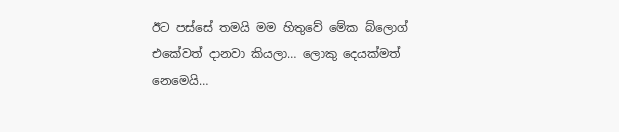ඊට පස්සේ තමයි මම හිතුවේ මේක බ්ලොග් එකේවත් දානවා කියලා… ලොකු දෙයක්මත් නෙමෙයි…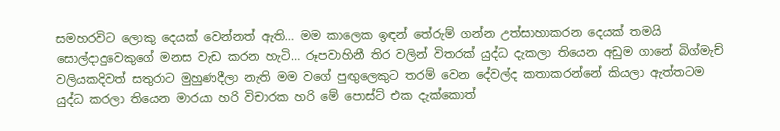සමහරවිට ලොකු දෙයක් වෙන්නත් ඇති… මම කාලෙක ඉඳන් තේරුම් ගන්න උත්සාහාකරන දෙයක් තමයි සොල්දාදුවෙකුගේ මනස වැඩ කරන හැටි… රූපවාහිනී තිර වලින් විතරක් යුද්ධ දැකලා තියෙන අඩුම ගානේ බිග්මැච් වලියකදිවත් සතුරාට මුහුණදීලා නැති මම වගේ පුඟුලෙකුට තරම් වෙන දේවල්ද කතාකරන්නේ කියලා ඇත්තටම යුද්ධ කරලා තියෙන මාරයා හරි විචාරක හරි මේ පොස්ට් එක දැක්කොත්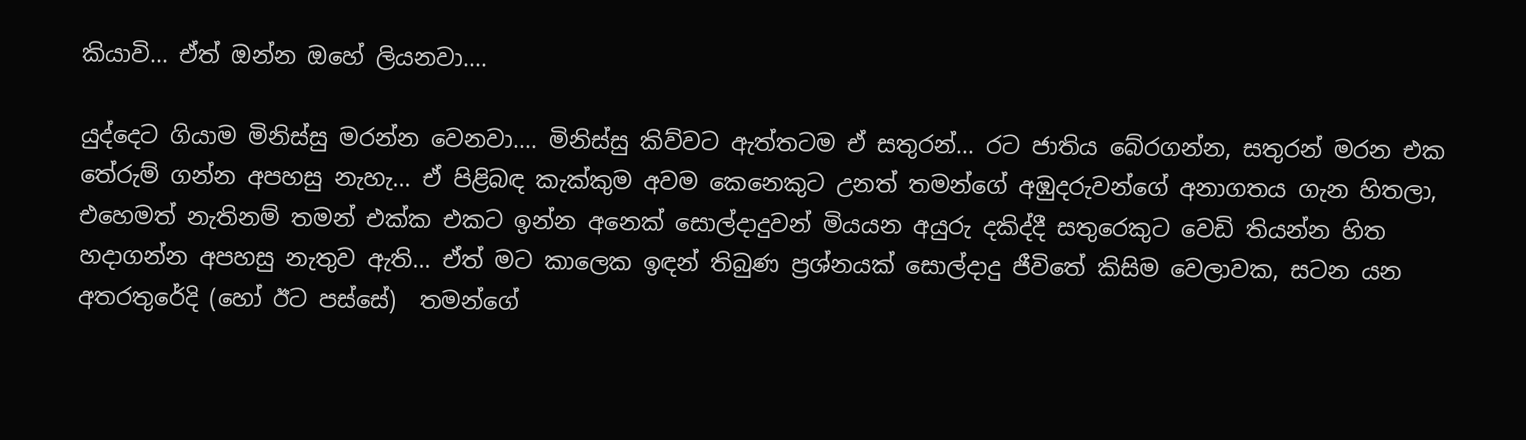කියාවි… ඒත් ඔන්න ඔහේ ලියනවා….

යුද්දෙට ගියාම මිනිස්සු මරන්න වෙනවා…. මිනිස්සු කිව්වට ඇත්තටම ඒ සතුරන්… රට ජාතිය බේරගන්න, සතුරන් මරන එක තේරුම් ගන්න අපහසු නැහැ… ඒ පිළිබඳ කැක්කුම අවම කෙනෙකුට උනත් තමන්ගේ අඹුදරුවන්ගේ අනාගතය ගැන හිතලා, එහෙමත් නැතිනම් තමන් එක්ක එකට ඉන්න අනෙක් සොල්දාදුවන් මියයන අයුරු දකිද්දී සතුරෙකුට වෙඩි තියන්න හිත හදාගන්න අපහසු නැතුව ඇති… ඒත් මට කාලෙක ඉඳන් තිබුණ ප්‍රශ්නයක් සොල්දාදු ජීවිතේ කිසිම වෙලාවක, සටන යන අතරතුරේදි (හෝ ඊට පස්සේ)  තමන්ගේ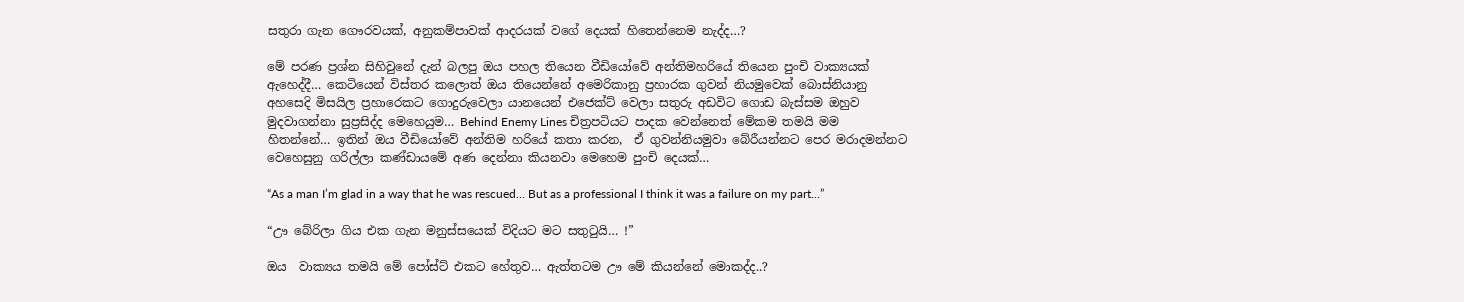සතුරා ගැන ගෞරවයක්, අනුකම්පාවක් ආදරයක් වගේ දෙයක් හිතෙන්නෙම නැද්ද…?

මේ පරණ ප්‍රශ්න සිහිවුනේ දැන් බලපු ඔය පහල තියෙන වීඩියෝවේ අන්තිමහරියේ තියෙන පුංචි වාක්‍යයක් ඇහෙද්දී… කෙටියෙන් විස්තර කලොත් ඔය තියෙන්නේ අමෙරිකානු ප්‍රහාරක ගුවන් නියමුවෙක් බොස්නියානු අහසෙදි මිසයිල ප්‍රහාරෙකට ගොදුරුවෙලා යානයෙන් එජෙක්ට් වෙලා සතුරු අඩවිට ගොඩ බැස්සම ඔහුව මුදවාගන්නා සුප්‍රසිද්ද මෙහෙයුම… Behind Enemy Lines චිත්‍රපටියට පාදක වෙන්නෙත් මේකම තමයි මම හිතන්නේ… ඉතින් ඔය වීඩියෝවේ අන්තිම හරියේ කතා කරන,  ඒ ගුවන්නියමුවා බේරීයන්නට පෙර මරාදමන්නට වෙහෙසුනු ගරිල්ලා කණ්ඩායමේ අණ දෙන්නා කියනවා මෙහෙම පුංචි දෙයක්…

“As a man I’m glad in a way that he was rescued… But as a professional I think it was a failure on my part…”

“ඌ බේරිලා ගිය එක ගැන මනුස්සයෙක් විදියට මට සතුටුයි… !”

ඔය  වාක්‍යය තමයි මේ පෝස්ට් එකට හේතුව… ඇත්තටම ඌ මේ කියන්නේ මොකද්ද..?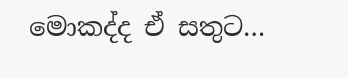මොකද්ද ඒ සතුට…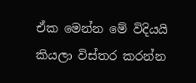ඒක මෙන්න මේ විදියයි කියලා විස්තර කරන්න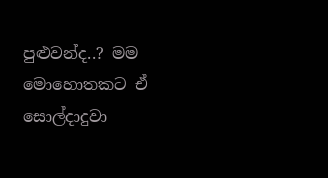පුළුවන්ද..? මම මොහොතකට ඒ සොල්දාදුවා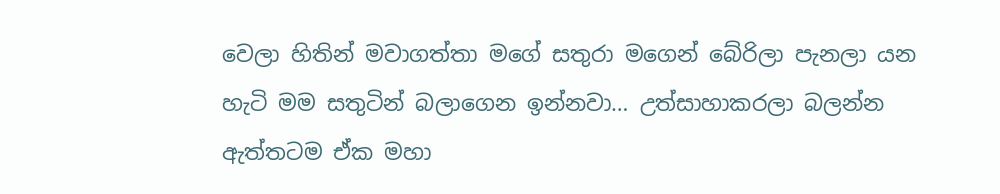වෙලා හිතින් මවාගත්තා මගේ සතුරා මගෙන් බේරිලා පැනලා යන හැටි මම සතුටින් බලාගෙන ඉන්නවා… උත්සාහාකරලා බලන්න ඇත්තටම ඒක මහා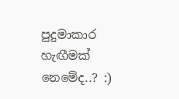පුදුමාකාර හැඟීමක් නෙමේද..? :)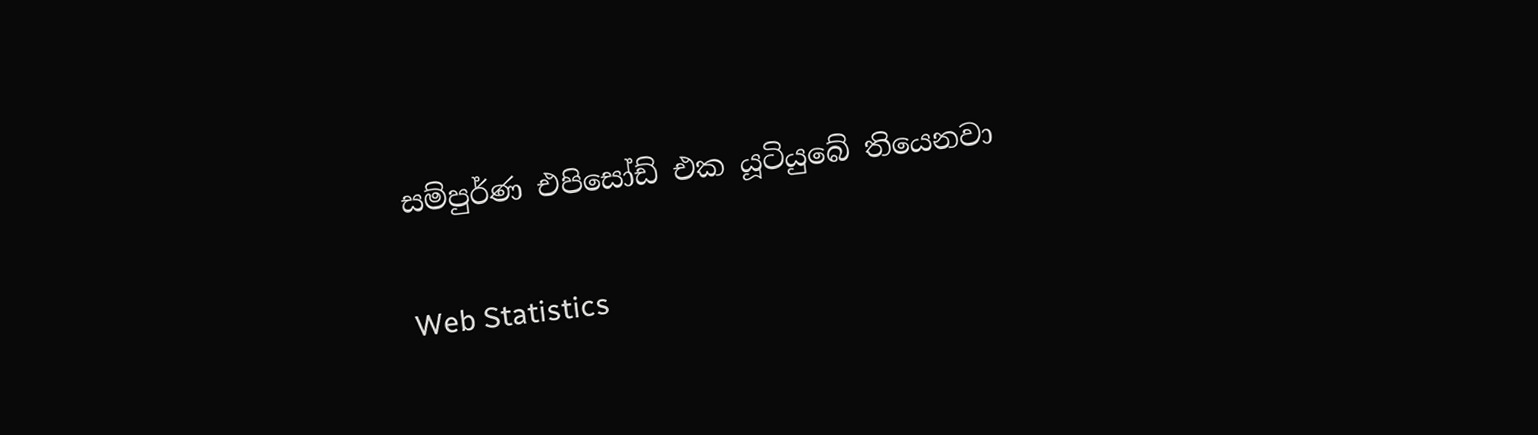සම්පුර්ණ එපිසෝඩ් එක යූටියුබේ තියෙනවා

Web Statistics